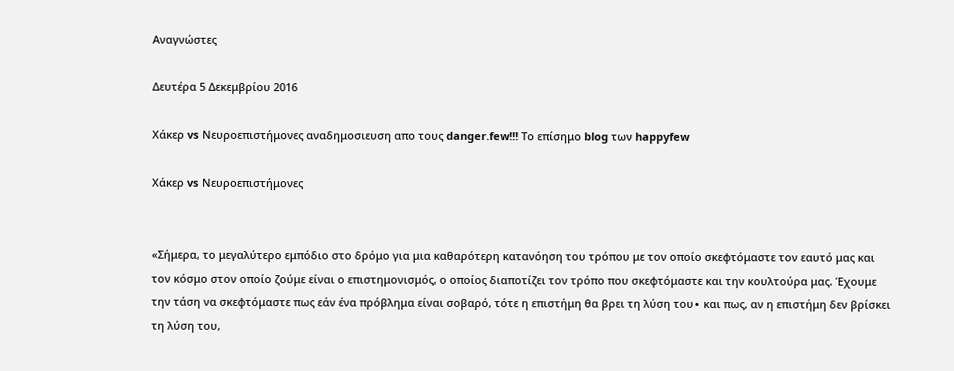Αναγνώστες

Δευτέρα 5 Δεκεμβρίου 2016

Χάκερ vs Νευροεπιστήμονες αναδημοσιευση απο τους danger.few!!! Το επίσημο blog των happyfew

Χάκερ vs Νευροεπιστήμονες


«Σήμερα, το μεγαλύτερο εμπόδιο στο δρόμο για μια καθαρότερη κατανόηση του τρόπου με τον οποίο σκεφτόμαστε τον εαυτό μας και τον κόσμο στον οποίο ζούμε είναι ο επιστημονισμός, ο οποίος διαποτίζει τον τρόπο που σκεφτόμαστε και την κουλτούρα μας. Έχουμε την τάση να σκεφτόμαστε πως εάν ένα πρόβλημα είναι σοβαρό, τότε η επιστήμη θα βρει τη λύση του∙ και πως, αν η επιστήμη δεν βρίσκει τη λύση του,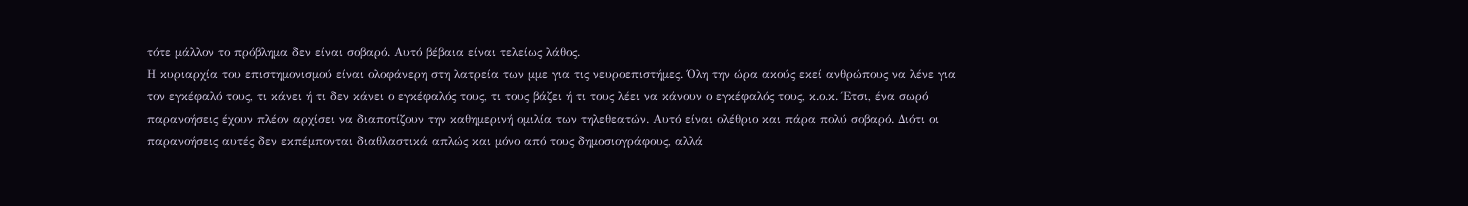τότε μάλλον το πρόβλημα δεν είναι σοβαρό. Αυτό βέβαια είναι τελείως λάθος.
Η κυριαρχία του επιστημονισμού είναι ολοφάνερη στη λατρεία των μμε για τις νευροεπιστήμες. Όλη την ώρα ακούς εκεί ανθρώπους να λένε για τον εγκέφαλό τους, τι κάνει ή τι δεν κάνει ο εγκέφαλός τους, τι τους βάζει ή τι τους λέει να κάνουν ο εγκέφαλός τους, κ.ο.κ. Έτσι, ένα σωρό παρανοήσεις έχουν πλέον αρχίσει να διαποτίζουν την καθημερινή ομιλία των τηλεθεατών. Αυτό είναι ολέθριο και πάρα πολύ σοβαρό. Διότι οι παρανοήσεις αυτές δεν εκπέμπονται διαθλαστικά απλώς και μόνο από τους δημοσιογράφους, αλλά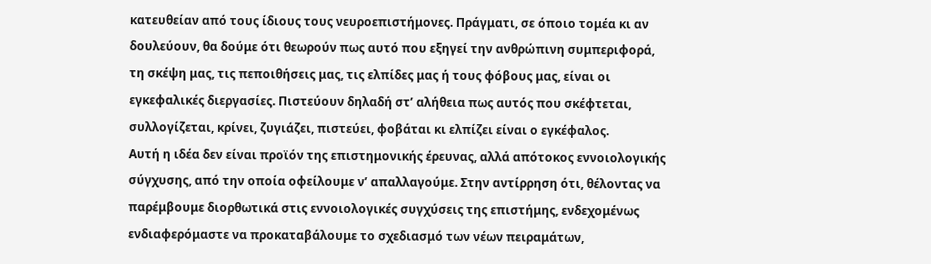κατευθείαν από τους ίδιους τους νευροεπιστήμονες. Πράγματι, σε όποιο τομέα κι αν δουλεύουν, θα δούμε ότι θεωρούν πως αυτό που εξηγεί την ανθρώπινη συμπεριφορά, τη σκέψη μας, τις πεποιθήσεις μας, τις ελπίδες μας ή τους φόβους μας, είναι οι εγκεφαλικές διεργασίες. Πιστεύουν δηλαδή στ’ αλήθεια πως αυτός που σκέφτεται, συλλογίζεται, κρίνει, ζυγιάζει, πιστεύει, φοβάται κι ελπίζει είναι ο εγκέφαλος.
Αυτή η ιδέα δεν είναι προϊόν της επιστημονικής έρευνας, αλλά απότοκος εννοιολογικής σύγχυσης, από την οποία οφείλουμε ν’ απαλλαγούμε. Στην αντίρρηση ότι, θέλοντας να παρέμβουμε διορθωτικά στις εννοιολογικές συγχύσεις της επιστήμης, ενδεχομένως ενδιαφερόμαστε να προκαταβάλουμε το σχεδιασμό των νέων πειραμάτων,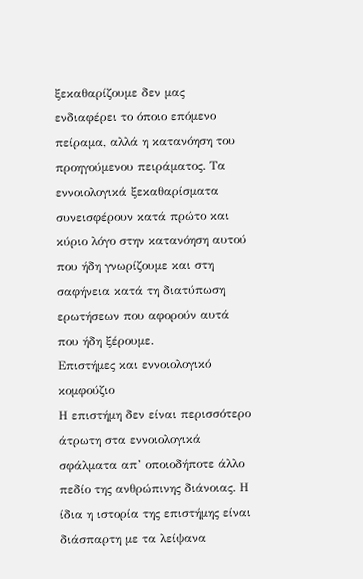ξεκαθαρίζουμε δεν μας ενδιαφέρει το όποιο επόμενο πείραμα, αλλά η κατανόηση του προηγούμενου πειράματος. Τα εννοιολογικά ξεκαθαρίσματα συνεισφέρουν κατά πρώτο και κύριο λόγο στην κατανόηση αυτού που ήδη γνωρίζουμε και στη σαφήνεια κατά τη διατύπωση ερωτήσεων που αφορούν αυτά που ήδη ξέρουμε.
Επιστήμες και εννοιολογικό κομφούζιο
Η επιστήμη δεν είναι περισσότερο άτρωτη στα εννοιολογικά σφάλματα απ’ οποιοδήποτε άλλο πεδίο της ανθρώπινης διάνοιας. Η ίδια η ιστορία της επιστήμης είναι διάσπαρτη με τα λείψανα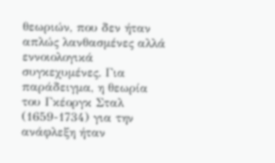θεωριών, που δεν ήταν απλώς λανθασμένες αλλά εννοιολογικά συγκεχυμένες. Για παράδειγμα, η θεωρία του Γκέοργκ Σταλ (1659-1734) για την ανάφλεξη ήταν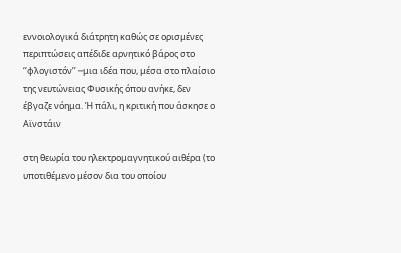εννοιολογικά διάτρητη καθώς σε ορισμένες περιπτώσεις απέδιδε αρνητικό βάρος στο ‘‘φλογιστόν’’ ─μια ιδέα που, μέσα στο πλαίσιο της νευτώνειας Φυσικής όπου ανήκε, δεν έβγαζε νόημα. Ή πάλι, η κριτική που άσκησε ο Αϊνστάιν

στη θεωρία του ηλεκτρομαγνητικού αιθέρα (το υποτιθέμενο μέσον δια του οποίου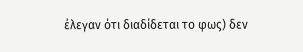έλεγαν ότι διαδίδεται το φως) δεν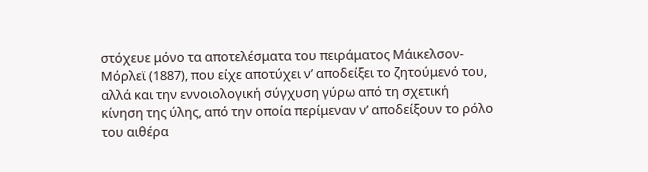στόχευε μόνο τα αποτελέσματα του πειράματος Μάικελσον-Μόρλεϊ (1887), που είχε αποτύχει ν’ αποδείξει το ζητούμενό του, αλλά και την εννοιολογική σύγχυση γύρω από τη σχετική κίνηση της ύλης, από την οποία περίμεναν ν’ αποδείξουν το ρόλο του αιθέρα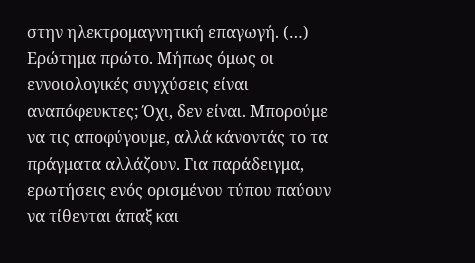στην ηλεκτρομαγνητική επαγωγή. (…)
Ερώτημα πρώτο. Μήπως όμως οι εννοιολογικές συγχύσεις είναι αναπόφευκτες; Όχι, δεν είναι. Μπορούμε να τις αποφύγουμε, αλλά κάνοντάς το τα πράγματα αλλάζουν. Για παράδειγμα, ερωτήσεις ενός ορισμένου τύπου παύουν να τίθενται άπαξ και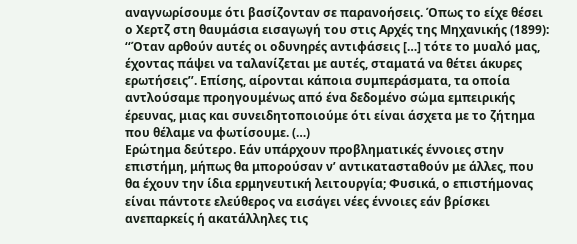αναγνωρίσουμε ότι βασίζονταν σε παρανοήσεις. Όπως το είχε θέσει ο Χερτζ στη θαυμάσια εισαγωγή του στις Αρχές της Μηχανικής (1899): ‘‘Όταν αρθούν αυτές οι οδυνηρές αντιφάσεις […] τότε το μυαλό μας, έχοντας πάψει να ταλανίζεται με αυτές, σταματά να θέτει άκυρες ερωτήσεις’’. Επίσης, αίρονται κάποια συμπεράσματα, τα οποία αντλούσαμε προηγουμένως από ένα δεδομένο σώμα εμπειρικής έρευνας, μιας και συνειδητοποιούμε ότι είναι άσχετα με το ζήτημα που θέλαμε να φωτίσουμε. (…)
Ερώτημα δεύτερο. Εάν υπάρχουν προβληματικές έννοιες στην επιστήμη, μήπως θα μπορούσαν ν’ αντικατασταθούν με άλλες, που θα έχουν την ίδια ερμηνευτική λειτουργία; Φυσικά, ο επιστήμονας είναι πάντοτε ελεύθερος να εισάγει νέες έννοιες εάν βρίσκει ανεπαρκείς ή ακατάλληλες τις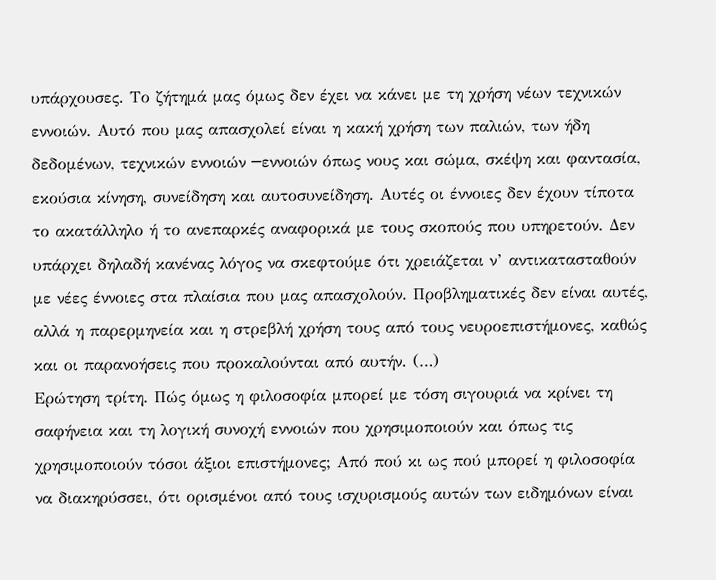υπάρχουσες. Το ζήτημά μας όμως δεν έχει να κάνει με τη χρήση νέων τεχνικών εννοιών. Αυτό που μας απασχολεί είναι η κακή χρήση των παλιών, των ήδη δεδομένων, τεχνικών εννοιών ─εννοιών όπως νους και σώμα, σκέψη και φαντασία, εκούσια κίνηση, συνείδηση και αυτοσυνείδηση. Αυτές οι έννοιες δεν έχουν τίποτα το ακατάλληλο ή το ανεπαρκές αναφορικά με τους σκοπούς που υπηρετούν. Δεν υπάρχει δηλαδή κανένας λόγος να σκεφτούμε ότι χρειάζεται ν’ αντικατασταθούν με νέες έννοιες στα πλαίσια που μας απασχολούν. Προβληματικές δεν είναι αυτές, αλλά η παρερμηνεία και η στρεβλή χρήση τους από τους νευροεπιστήμονες, καθώς και οι παρανοήσεις που προκαλούνται από αυτήν. (…)
Ερώτηση τρίτη. Πώς όμως η φιλοσοφία μπορεί με τόση σιγουριά να κρίνει τη σαφήνεια και τη λογική συνοχή εννοιών που χρησιμοποιούν και όπως τις χρησιμοποιούν τόσοι άξιοι επιστήμονες; Από πού κι ως πού μπορεί η φιλοσοφία να διακηρύσσει, ότι ορισμένοι από τους ισχυρισμούς αυτών των ειδημόνων είναι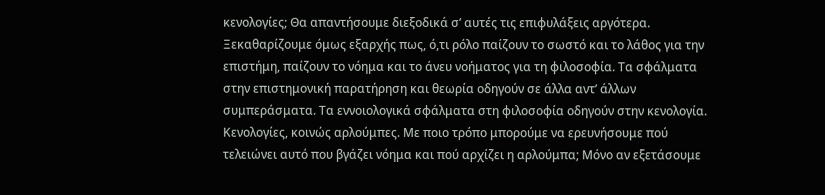κενολογίες; Θα απαντήσουμε διεξοδικά σ’ αυτές τις επιφυλάξεις αργότερα. Ξεκαθαρίζουμε όμως εξαρχής πως, ό,τι ρόλο παίζουν το σωστό και το λάθος για την επιστήμη, παίζουν το νόημα και το άνευ νοήματος για τη φιλοσοφία. Τα σφάλματα στην επιστημονική παρατήρηση και θεωρία οδηγούν σε άλλα αντ’ άλλων συμπεράσματα. Τα εννοιολογικά σφάλματα στη φιλοσοφία οδηγούν στην κενολογία.
Κενολογίες, κοινώς αρλούμπες. Με ποιο τρόπο μπορούμε να ερευνήσουμε πού τελειώνει αυτό που βγάζει νόημα και πού αρχίζει η αρλούμπα; Μόνο αν εξετάσουμε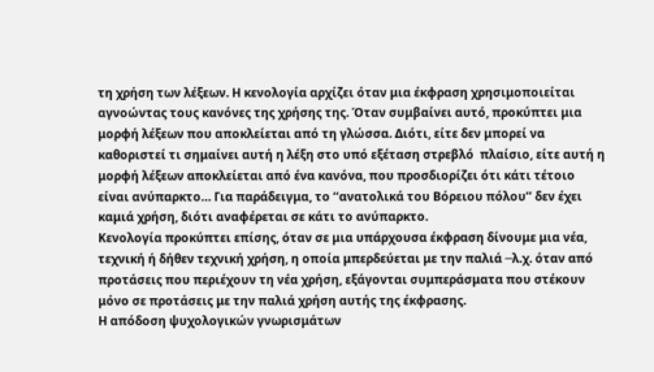τη χρήση των λέξεων. Η κενολογία αρχίζει όταν μια έκφραση χρησιμοποιείται αγνοώντας τους κανόνες της χρήσης της. Όταν συμβαίνει αυτό, προκύπτει μια μορφή λέξεων που αποκλείεται από τη γλώσσα. Διότι, είτε δεν μπορεί να καθοριστεί τι σημαίνει αυτή η λέξη στο υπό εξέταση στρεβλό  πλαίσιο, είτε αυτή η μορφή λέξεων αποκλείεται από ένα κανόνα, που προσδιορίζει ότι κάτι τέτοιο είναι ανύπαρκτο… Για παράδειγμα, το ‘‘ανατολικά του Βόρειου πόλου’’ δεν έχει καμιά χρήση, διότι αναφέρεται σε κάτι το ανύπαρκτο.
Κενολογία προκύπτει επίσης, όταν σε μια υπάρχουσα έκφραση δίνουμε μια νέα, τεχνική ή δήθεν τεχνική χρήση, η οποία μπερδεύεται με την παλιά ─λ.χ. όταν από προτάσεις που περιέχουν τη νέα χρήση, εξάγονται συμπεράσματα που στέκουν μόνο σε προτάσεις με την παλιά χρήση αυτής της έκφρασης.
Η απόδοση ψυχολογικών γνωρισμάτων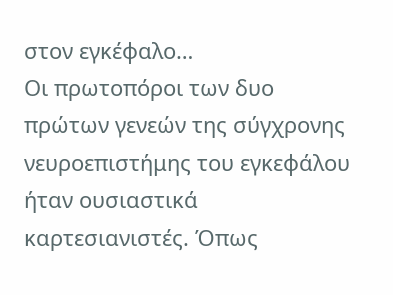στον εγκέφαλο…
Οι πρωτοπόροι των δυο πρώτων γενεών της σύγχρονης νευροεπιστήμης του εγκεφάλου ήταν ουσιαστικά καρτεσιανιστές. Όπως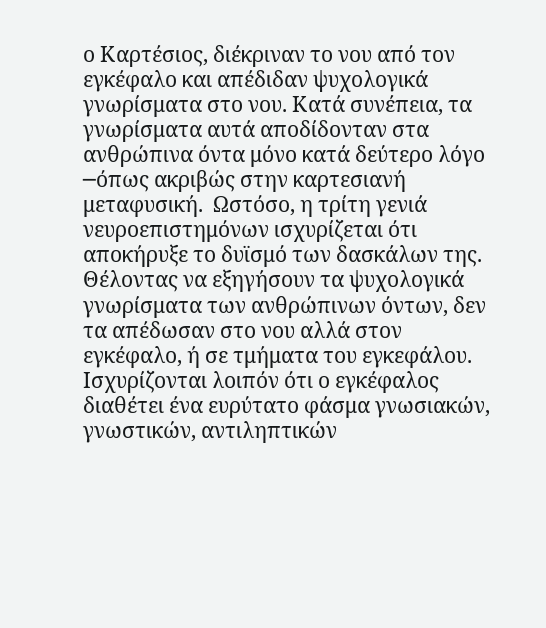ο Καρτέσιος, διέκριναν το νου από τον εγκέφαλο και απέδιδαν ψυχολογικά γνωρίσματα στο νου. Κατά συνέπεια, τα γνωρίσματα αυτά αποδίδονταν στα ανθρώπινα όντα μόνο κατά δεύτερο λόγο ─όπως ακριβώς στην καρτεσιανή μεταφυσική.  Ωστόσο, η τρίτη γενιά νευροεπιστημόνων ισχυρίζεται ότι αποκήρυξε το δυϊσμό των δασκάλων της. Θέλοντας να εξηγήσουν τα ψυχολογικά γνωρίσματα των ανθρώπινων όντων, δεν τα απέδωσαν στο νου αλλά στον εγκέφαλο, ή σε τμήματα του εγκεφάλου. Ισχυρίζονται λοιπόν ότι ο εγκέφαλος διαθέτει ένα ευρύτατο φάσμα γνωσιακών, γνωστικών, αντιληπτικών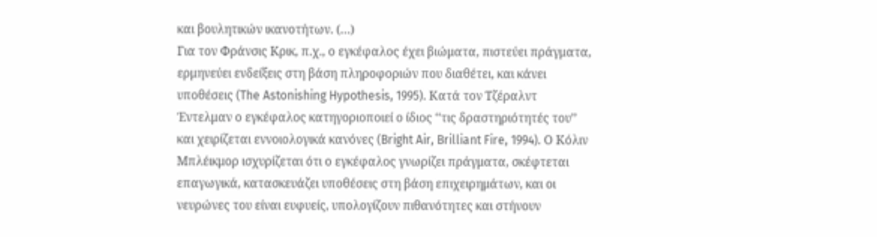και βουλητικών ικανοτήτων. (…)
Για τον Φράνσις Κρικ, π.χ., ο εγκέφαλος έχει βιώματα, πιστεύει πράγματα, ερμηνεύει ενδείξεις στη βάση πληροφοριών που διαθέτει, και κάνει υποθέσεις (The Astonishing Hypothesis, 1995). Κατά τον Τζέραλντ Έντελμαν ο εγκέφαλος κατηγοριοποιεί ο ίδιος ‘‘τις δραστηριότητές του’’ και χειρίζεται εννοιολογικά κανόνες (Bright Air, Brilliant Fire, 1994). Ο Κόλιν Μπλέικμορ ισχυρίζεται ότι ο εγκέφαλος γνωρίζει πράγματα, σκέφτεται επαγωγικά, κατασκευάζει υποθέσεις στη βάση επιχειρημάτων, και οι νευρώνες του είναι ευφυείς, υπολογίζουν πιθανότητες και στήνουν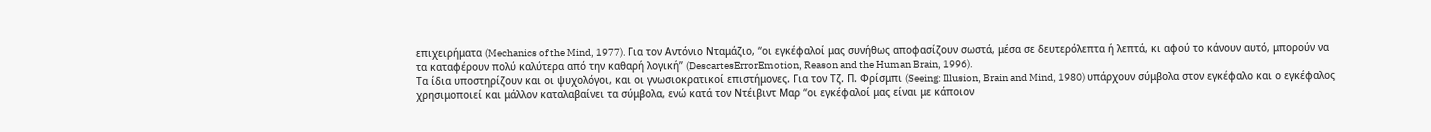επιχειρήματα (Mechanics of the Mind, 1977). Για τον Αντόνιο Νταμάζιο, ‘‘οι εγκέφαλοί μας συνήθως αποφασίζουν σωστά, μέσα σε δευτερόλεπτα ή λεπτά, κι αφού το κάνουν αυτό, μπορούν να τα καταφέρουν πολύ καλύτερα από την καθαρή λογική’’ (DescartesErrorEmotion, Reason and the Human Brain, 1996).
Τα ίδια υποστηρίζουν και οι ψυχολόγοι, και οι γνωσιοκρατικοί επιστήμονες. Για τον Τζ. Π. Φρίσμπι (Seeing: Illusion, Brain and Mind, 1980) υπάρχουν σύμβολα στον εγκέφαλο και ο εγκέφαλος χρησιμοποιεί και μάλλον καταλαβαίνει τα σύμβολα, ενώ κατά τον Ντέιβιντ Μαρ ‘‘οι εγκέφαλοί μας είναι με κάποιον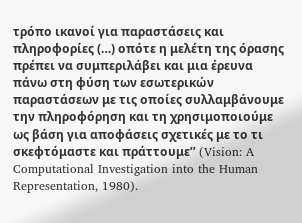τρόπο ικανοί για παραστάσεις και πληροφορίες (…) οπότε η μελέτη της όρασης πρέπει να συμπεριλάβει και μια έρευνα πάνω στη φύση των εσωτερικών παραστάσεων με τις οποίες συλλαμβάνουμε την πληροφόρηση και τη χρησιμοποιούμε ως βάση για αποφάσεις σχετικές με το τι σκεφτόμαστε και πράττουμε’’ (Vision: A Computational Investigation into the Human Representation, 1980).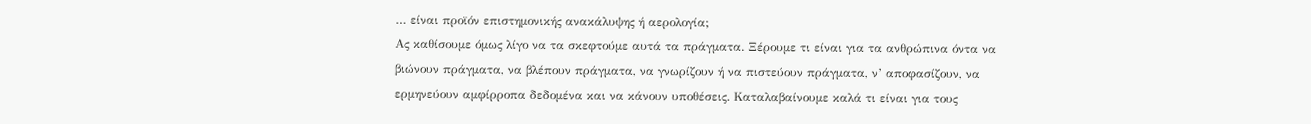… είναι προϊόν επιστημονικής ανακάλυψης ή αερολογία;
Ας καθίσουμε όμως λίγο να τα σκεφτούμε αυτά τα πράγματα. Ξέρουμε τι είναι για τα ανθρώπινα όντα να βιώνουν πράγματα, να βλέπουν πράγματα, να γνωρίζουν ή να πιστεύουν πράγματα, ν’ αποφασίζουν, να ερμηνεύουν αμφίρροπα δεδομένα και να κάνουν υποθέσεις. Καταλαβαίνουμε καλά τι είναι για τους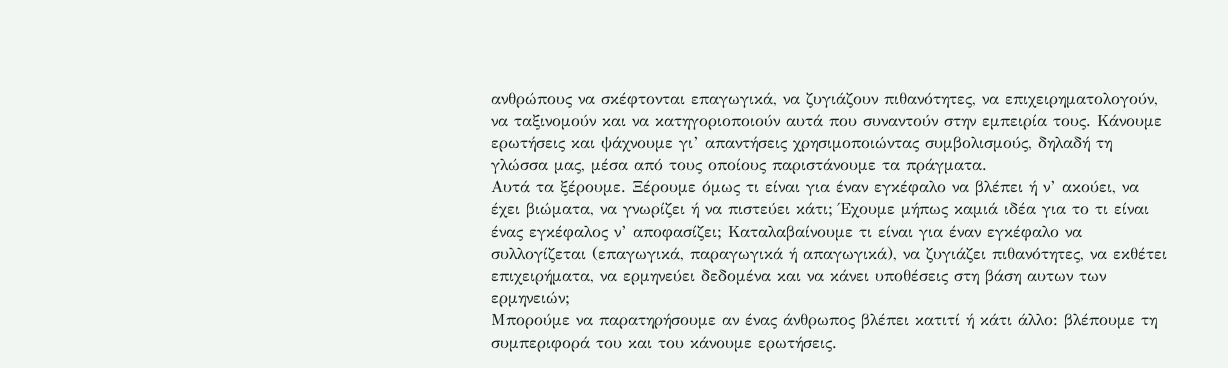ανθρώπους να σκέφτονται επαγωγικά, να ζυγιάζουν πιθανότητες, να επιχειρηματολογούν, να ταξινομούν και να κατηγοριοποιούν αυτά που συναντούν στην εμπειρία τους. Κάνουμε ερωτήσεις και ψάχνουμε γι’ απαντήσεις χρησιμοποιώντας συμβολισμούς, δηλαδή τη γλώσσα μας, μέσα από τους οποίους παριστάνουμε τα πράγματα.
Αυτά τα ξέρουμε. Ξέρουμε όμως τι είναι για έναν εγκέφαλο να βλέπει ή ν’ ακούει, να έχει βιώματα, να γνωρίζει ή να πιστεύει κάτι; Έχουμε μήπως καμιά ιδέα για το τι είναι ένας εγκέφαλος ν’ αποφασίζει; Καταλαβαίνουμε τι είναι για έναν εγκέφαλο να συλλογίζεται (επαγωγικά, παραγωγικά ή απαγωγικά), να ζυγιάζει πιθανότητες, να εκθέτει επιχειρήματα, να ερμηνεύει δεδομένα και να κάνει υποθέσεις στη βάση αυτων των ερμηνειών;
Μπορούμε να παρατηρήσουμε αν ένας άνθρωπος βλέπει κατιτί ή κάτι άλλο: βλέπουμε τη συμπεριφορά του και του κάνουμε ερωτήσεις.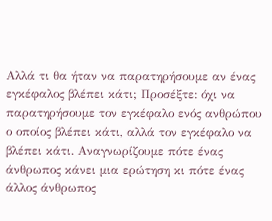Αλλά τι θα ήταν να παρατηρήσουμε αν ένας εγκέφαλος βλέπει κάτι; Προσέξτε: όχι να παρατηρήσουμε τον εγκέφαλο ενός ανθρώπου ο οποίος βλέπει κάτι, αλλά τον εγκέφαλο να βλέπει κάτι. Αναγνωρίζουμε πότε ένας άνθρωπος κάνει μια ερώτηση κι πότε ένας άλλος άνθρωπος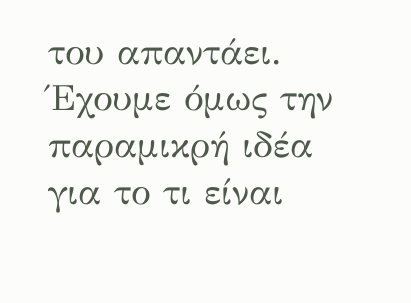του απαντάει. Έχουμε όμως την παραμικρή ιδέα για το τι είναι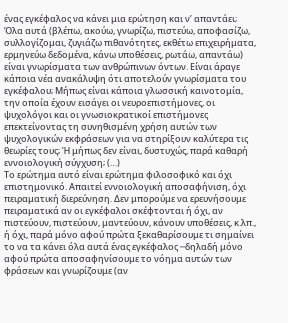ένας εγκέφαλος να κάνει μια ερώτηση και ν’ απαντάει;
Όλα αυτά (βλέπω, ακούω, γνωρίζω, πιστεύω, αποφασίζω, συλλογίζομαι, ζυγιάζω πιθανότητες, εκθέτω επιχειρήματα, ερμηνεύω δεδομένα, κάνω υποθέσεις, ρωτάω, απαντάω) είναι γνωρίσματα των ανθρώπινων όντων. Είναι άραγε κάποια νέα ανακάλυψη ότι αποτελούν γνωρίσματα του εγκέφαλου; Μήπως είναι κάποια γλωσσική καινοτομία, την οποία έχουν εισάγει οι νευροεπιστήμονες, οι ψυχολόγοι και οι γνωσιοκρατικοί επιστήμονες επεκτείνοντας τη συνηθισμένη χρήση αυτών των ψυχολογικών εκφράσεων για να στηρίξουν καλύτερα τις θεωρίες τους; Ή μήπως δεν είναι, δυστυχώς, παρά καθαρή εννοιολογική σύγχυση; (…)
Το ερώτημα αυτό είναι ερώτημα φιλοσοφικό και όχι επιστημονικό. Απαιτεί εννοιολογική αποσαφήνιση, όχι πειραματική διερεύνηση. Δεν μπορούμε να ερευνήσουμε πειραματικά αν οι εγκέφαλοι σκέφτονται ή όχι, αν πιστεύουν, πιστεύουν, μαντεύουν, κάνουν υποθέσεις, κ.λπ., ή όχι, παρά μόνο αφού πρώτα ξεκαθαρίσουμε τι σημαίνει το να τα κάνει όλα αυτά ένας εγκέφαλος ─δηλαδή μόνο αφού πρώτα αποσαφηνίσουμε το νόημα αυτών των φράσεων και γνωρίζουμε (αν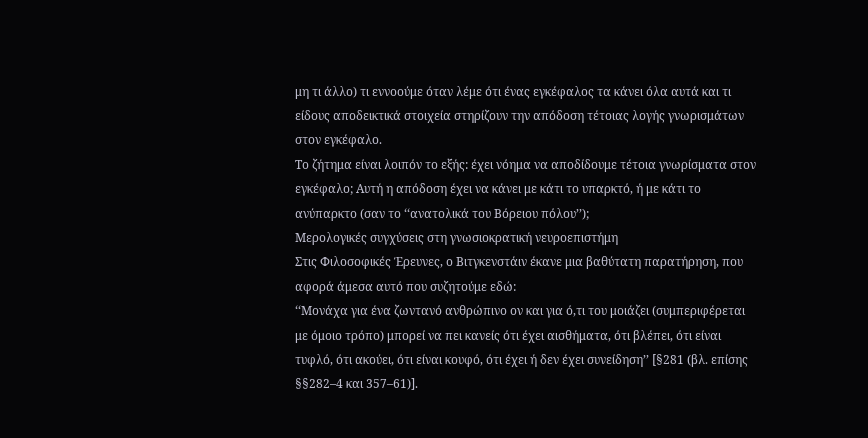μη τι άλλο) τι εννοούμε όταν λέμε ότι ένας εγκέφαλος τα κάνει όλα αυτά και τι είδους αποδεικτικά στοιχεία στηρίζουν την απόδοση τέτοιας λογής γνωρισμάτων στον εγκέφαλο.
Το ζήτημα είναι λοιπόν το εξής: έχει νόημα να αποδίδουμε τέτοια γνωρίσματα στον εγκέφαλο; Αυτή η απόδοση έχει να κάνει με κάτι το υπαρκτό, ή με κάτι το ανύπαρκτο (σαν το ‘‘ανατολικά του Βόρειου πόλου’’);
Μερολογικές συγχύσεις στη γνωσιοκρατική νευροεπιστήμη
Στις Φιλοσοφικές Έρευνες, ο Βιτγκενστάιν έκανε μια βαθύτατη παρατήρηση, που αφορά άμεσα αυτό που συζητούμε εδώ:
‘‘Μονάχα για ένα ζωντανό ανθρώπινο ον και για ό,τι του μοιάζει (συμπεριφέρεται με όμοιο τρόπο) μπορεί να πει κανείς ότι έχει αισθήματα, ότι βλέπει, ότι είναι τυφλό, ότι ακούει, ότι είναι κουφό, ότι έχει ή δεν έχει συνείδηση’’ [§281 (βλ. επίσης §§282–4 και 357–61)].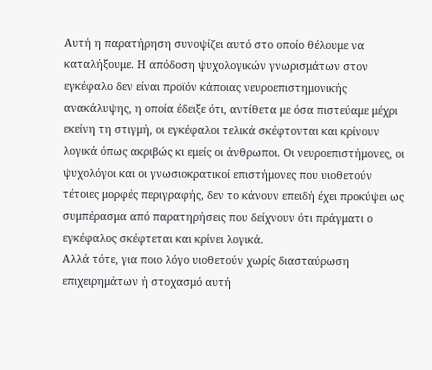Αυτή η παρατήρηση συνοψίζει αυτό στο οποίο θέλουμε να καταλήξουμε. Η απόδοση ψυχολογικών γνωρισμάτων στον εγκέφαλο δεν είναι προϊόν κάποιας νευροεπιστημονικής ανακάλυψης, η οποία έδειξε ότι, αντίθετα με όσα πιστεύαμε μέχρι εκείνη τη στιγμή, οι εγκέφαλοι τελικά σκέφτονται και κρίνουν λογικά όπως ακριβώς κι εμείς οι άνθρωποι. Οι νευροεπιστήμονες, οι ψυχολόγοι και οι γνωσιοκρατικοί επιστήμονες που υιοθετούν τέτοιες μορφές περιγραφής, δεν το κάνουν επειδή έχει προκύψει ως συμπέρασμα από παρατηρήσεις που δείχνουν ότι πράγματι ο εγκέφαλος σκέφτεται και κρίνει λογικά.
Αλλά τότε, για ποιο λόγο υιοθετούν χωρίς διασταύρωση επιχειρημάτων ή στοχασμό αυτή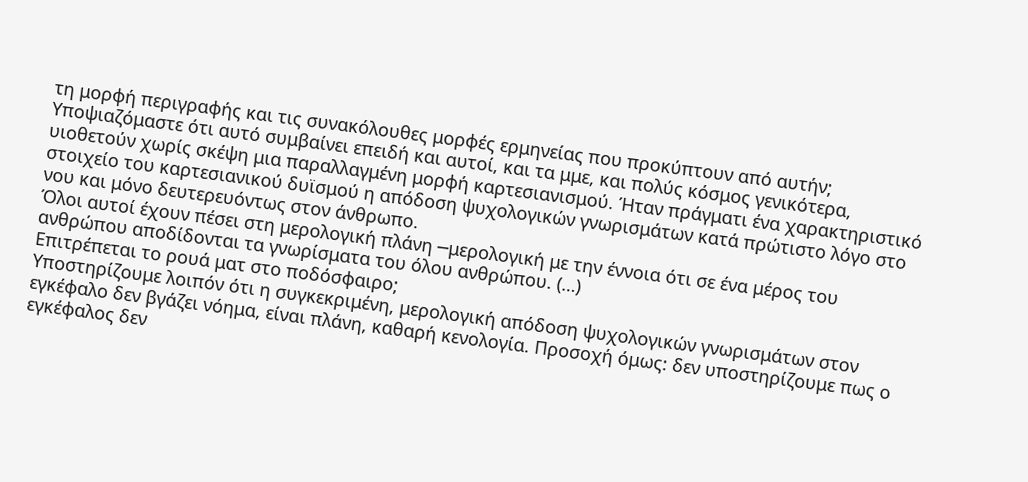τη μορφή περιγραφής και τις συνακόλουθες μορφές ερμηνείας που προκύπτουν από αυτήν; Υποψιαζόμαστε ότι αυτό συμβαίνει επειδή και αυτοί, και τα μμε, και πολύς κόσμος γενικότερα, υιοθετούν χωρίς σκέψη μια παραλλαγμένη μορφή καρτεσιανισμού. Ήταν πράγματι ένα χαρακτηριστικό στοιχείο του καρτεσιανικού δυϊσμού η απόδοση ψυχολογικών γνωρισμάτων κατά πρώτιστο λόγο στο νου και μόνο δευτερευόντως στον άνθρωπο.
Όλοι αυτοί έχουν πέσει στη μερολογική πλάνη ─μερολογική με την έννοια ότι σε ένα μέρος του ανθρώπου αποδίδονται τα γνωρίσματα του όλου ανθρώπου. (…)
Επιτρέπεται το ρουά ματ στο ποδόσφαιρο;
Υποστηρίζουμε λοιπόν ότι η συγκεκριμένη, μερολογική απόδοση ψυχολογικών γνωρισμάτων στον εγκέφαλο δεν βγάζει νόημα, είναι πλάνη, καθαρή κενολογία. Προσοχή όμως: δεν υποστηρίζουμε πως ο εγκέφαλος δεν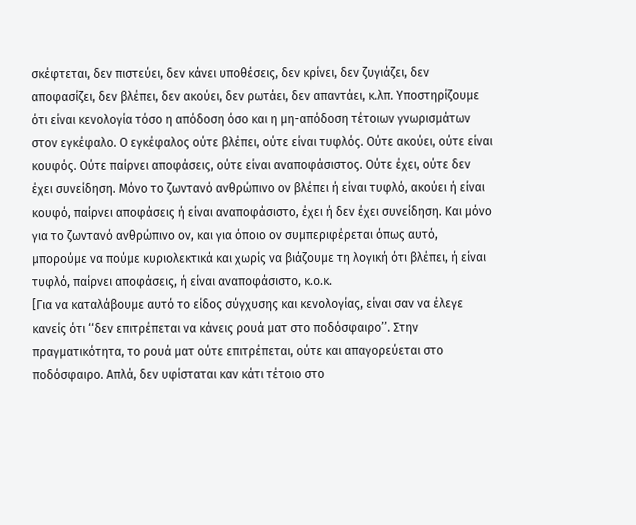σκέφτεται, δεν πιστεύει, δεν κάνει υποθέσεις, δεν κρίνει, δεν ζυγιάζει, δεν αποφασίζει, δεν βλέπει, δεν ακούει, δεν ρωτάει, δεν απαντάει, κ.λπ. Υποστηρίζουμε ότι είναι κενολογία τόσο η απόδοση όσο και η μη-απόδοση τέτοιων γνωρισμάτων στον εγκέφαλο. Ο εγκέφαλος ούτε βλέπει, ούτε είναι τυφλός. Ούτε ακούει, ούτε είναι κουφός. Ούτε παίρνει αποφάσεις, ούτε είναι αναποφάσιστος. Ούτε έχει, ούτε δεν έχει συνείδηση. Μόνο το ζωντανό ανθρώπινο ον βλέπει ή είναι τυφλό, ακούει ή είναι κουφό, παίρνει αποφάσεις ή είναι αναποφάσιστο, έχει ή δεν έχει συνείδηση. Και μόνο για το ζωντανό ανθρώπινο ον, και για όποιο ον συμπεριφέρεται όπως αυτό, μπορούμε να πούμε κυριολεκτικά και χωρίς να βιάζουμε τη λογική ότι βλέπει, ή είναι τυφλό, παίρνει αποφάσεις, ή είναι αναποφάσιστο, κ.ο.κ.
[Για να καταλάβουμε αυτό το είδος σύγχυσης και κενολογίας, είναι σαν να έλεγε κανείς ότι ‘‘δεν επιτρέπεται να κάνεις ρουά ματ στο ποδόσφαιρο’’. Στην πραγματικότητα, το ρουά ματ ούτε επιτρέπεται, ούτε και απαγορεύεται στο ποδόσφαιρο. Απλά, δεν υφίσταται καν κάτι τέτοιο στο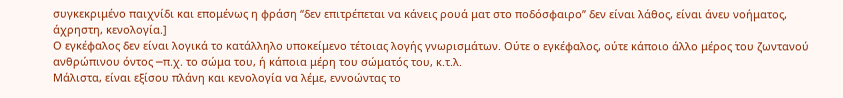συγκεκριμένο παιχνίδι και επομένως η φράση ‘‘δεν επιτρέπεται να κάνεις ρουά ματ στο ποδόσφαιρο’’ δεν είναι λάθος, είναι άνευ νοήματος, άχρηστη, κενολογία.]
Ο εγκέφαλος δεν είναι λογικά το κατάλληλο υποκείμενο τέτοιας λογής γνωρισμάτων. Ούτε ο εγκέφαλος, ούτε κάποιο άλλο μέρος του ζωντανού ανθρώπινου όντος ─π.χ. το σώμα του, ή κάποια μέρη του σώματός του, κ.τ.λ.
Μάλιστα, είναι εξίσου πλάνη και κενολογία να λέμε, εννοώντας το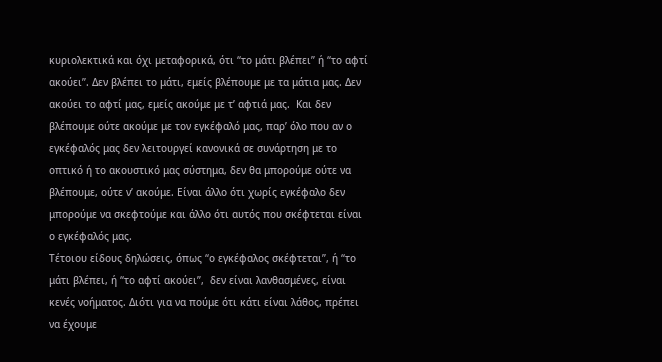κυριολεκτικά και όχι μεταφορικά, ότι ‘‘το μάτι βλέπει’’ ή ‘‘το αφτί ακούει’’. Δεν βλέπει το μάτι, εμείς βλέπουμε με τα μάτια μας. Δεν ακούει το αφτί μας, εμείς ακούμε με τ’ αφτιά μας.  Και δεν βλέπουμε ούτε ακούμε με τον εγκέφαλό μας, παρ’ όλο που αν ο εγκέφαλός μας δεν λειτουργεί κανονικά σε συνάρτηση με το οπτικό ή το ακουστικό μας σύστημα, δεν θα μπορούμε ούτε να βλέπουμε, ούτε ν’ ακούμε. Είναι άλλο ότι χωρίς εγκέφαλο δεν μπορούμε να σκεφτούμε και άλλο ότι αυτός που σκέφτεται είναι ο εγκέφαλός μας.
Τέτοιου είδους δηλώσεις, όπως ‘‘ο εγκέφαλος σκέφτεται’’, ή ‘‘το μάτι βλέπει, ή ‘‘το αφτί ακούει’’,  δεν είναι λανθασμένες, είναι κενές νοήματος. Διότι για να πούμε ότι κάτι είναι λάθος, πρέπει να έχουμε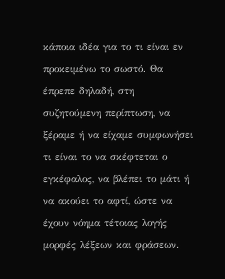κάποια ιδέα για το τι είναι εν προκειμένω το σωστό. Θα έπρεπε δηλαδή, στη συζητούμενη περίπτωση, να ξέραμε ή να είχαμε συμφωνήσει τι είναι το να σκέφτεται ο εγκέφαλος, να βλέπει το μάτι ή να ακούει το αφτί, ώστε να έχουν νόημα τέτοιας λογής μορφές λέξεων και φράσεων.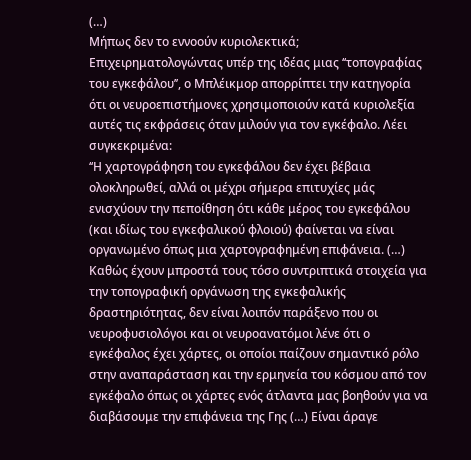(…)
Μήπως δεν το εννοούν κυριολεκτικά;
Επιχειρηματολογώντας υπέρ της ιδέας μιας ‘‘τοπογραφίας του εγκεφάλου’’, ο Μπλέικμορ απορρίπτει την κατηγορία ότι οι νευροεπιστήμονες χρησιμοποιούν κατά κυριολεξία αυτές τις εκφράσεις όταν μιλούν για τον εγκέφαλο. Λέει συγκεκριμένα:
‘‘Η χαρτογράφηση του εγκεφάλου δεν έχει βέβαια ολοκληρωθεί, αλλά οι μέχρι σήμερα επιτυχίες μάς ενισχύουν την πεποίθηση ότι κάθε μέρος του εγκεφάλου (και ιδίως του εγκεφαλικού φλοιού) φαίνεται να είναι οργανωμένο όπως μια χαρτογραφημένη επιφάνεια. (…) Καθώς έχουν μπροστά τους τόσο συντριπτικά στοιχεία για την τοπογραφική οργάνωση της εγκεφαλικής δραστηριότητας, δεν είναι λοιπόν παράξενο που οι νευροφυσιολόγοι και οι νευροανατόμοι λένε ότι ο εγκέφαλος έχει χάρτες, οι οποίοι παίζουν σημαντικό ρόλο στην αναπαράσταση και την ερμηνεία του κόσμου από τον εγκέφαλο όπως οι χάρτες ενός άτλαντα μας βοηθούν για να διαβάσουμε την επιφάνεια της Γης (…) Είναι άραγε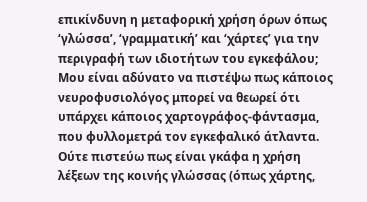επικίνδυνη η μεταφορική χρήση όρων όπως ‘γλώσσα’, ‘γραμματική’ και ‘χάρτες’ για την περιγραφή των ιδιοτήτων του εγκεφάλου; Μου είναι αδύνατο να πιστέψω πως κάποιος νευροφυσιολόγος μπορεί να θεωρεί ότι υπάρχει κάποιος χαρτογράφος-φάντασμα, που φυλλομετρά τον εγκεφαλικό άτλαντα. Ούτε πιστεύω πως είναι γκάφα η χρήση λέξεων της κοινής γλώσσας (όπως χάρτης,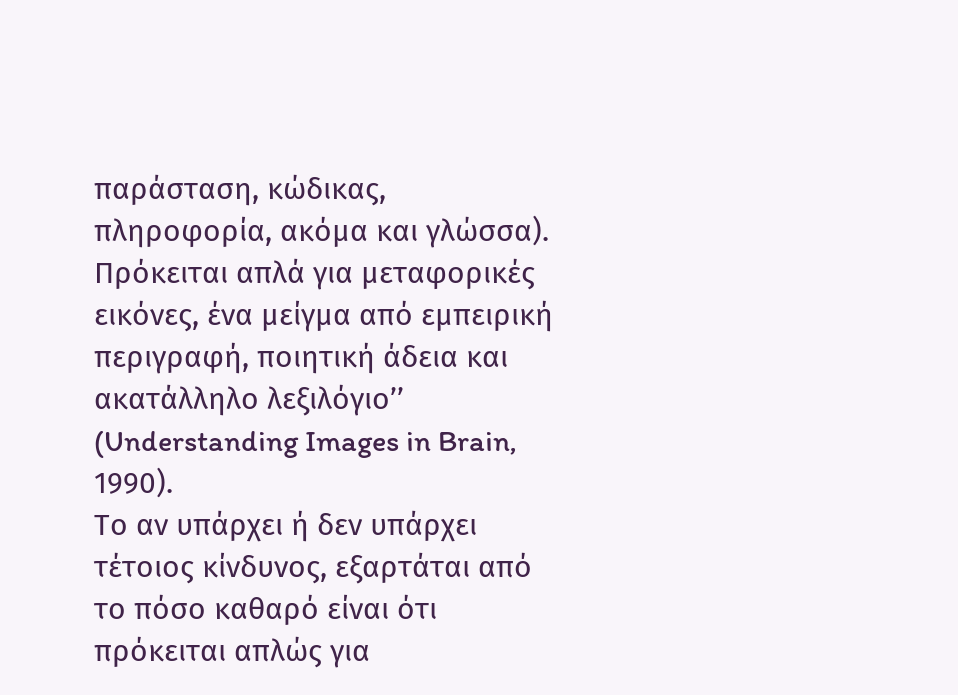παράσταση, κώδικας, πληροφορία, ακόμα και γλώσσα). Πρόκειται απλά για μεταφορικές εικόνες, ένα μείγμα από εμπειρική περιγραφή, ποιητική άδεια και ακατάλληλο λεξιλόγιο’’ (Understanding Images in Brain, 1990).
Το αν υπάρχει ή δεν υπάρχει τέτοιος κίνδυνος, εξαρτάται από το πόσο καθαρό είναι ότι πρόκειται απλώς για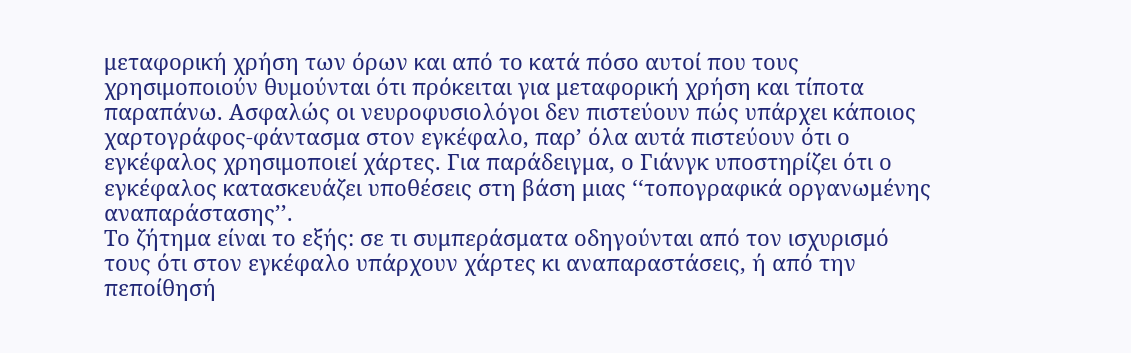μεταφορική χρήση των όρων και από το κατά πόσο αυτοί που τους χρησιμοποιούν θυμούνται ότι πρόκειται για μεταφορική χρήση και τίποτα παραπάνω. Ασφαλώς οι νευροφυσιολόγοι δεν πιστεύουν πώς υπάρχει κάποιος χαρτογράφος-φάντασμα στον εγκέφαλο, παρ’ όλα αυτά πιστεύουν ότι ο εγκέφαλος χρησιμοποιεί χάρτες. Για παράδειγμα, ο Γιάνγκ υποστηρίζει ότι ο εγκέφαλος κατασκευάζει υποθέσεις στη βάση μιας ‘‘τοπογραφικά οργανωμένης αναπαράστασης’’.
Το ζήτημα είναι το εξής: σε τι συμπεράσματα οδηγούνται από τον ισχυρισμό τους ότι στον εγκέφαλο υπάρχουν χάρτες κι αναπαραστάσεις, ή από την πεποίθησή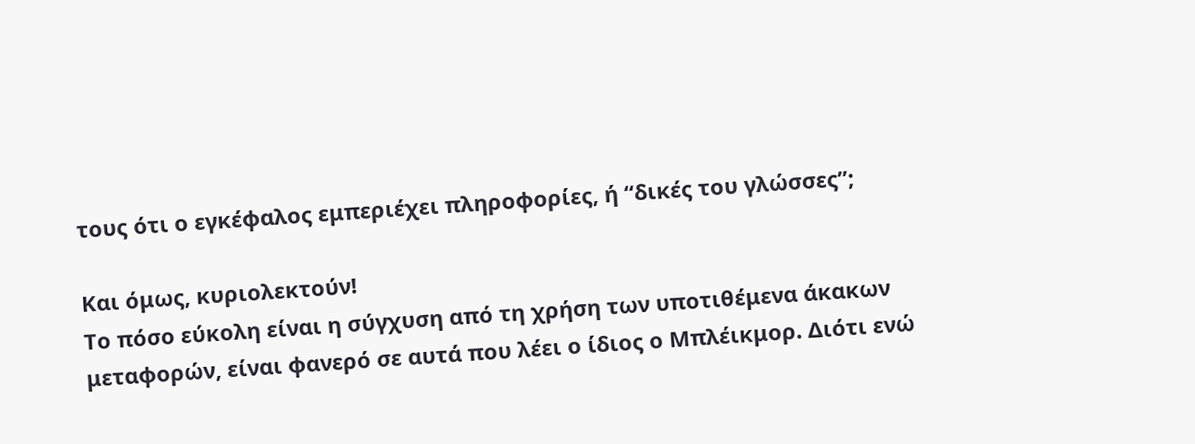τους ότι ο εγκέφαλος εμπεριέχει πληροφορίες, ή ‘‘δικές του γλώσσες’’;

Και όμως, κυριολεκτούν!
Το πόσο εύκολη είναι η σύγχυση από τη χρήση των υποτιθέμενα άκακων μεταφορών, είναι φανερό σε αυτά που λέει ο ίδιος ο Μπλέικμορ. Διότι ενώ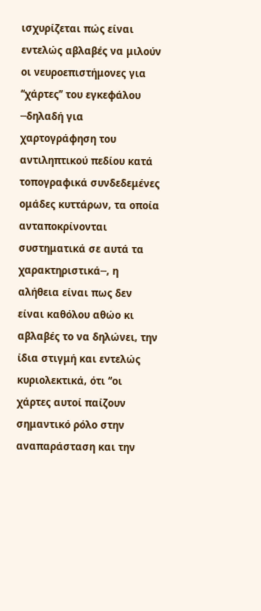ισχυρίζεται πώς είναι εντελώς αβλαβές να μιλούν οι νευροεπιστήμονες για ‘‘χάρτες’’ του εγκεφάλου ─δηλαδή για χαρτογράφηση του αντιληπτικού πεδίου κατά τοπογραφικά συνδεδεμένες ομάδες κυττάρων, τα οποία ανταποκρίνονται συστηματικά σε αυτά τα χαρακτηριστικά─, η αλήθεια είναι πως δεν είναι καθόλου αθώο κι αβλαβές το να δηλώνει, την ίδια στιγμή και εντελώς κυριολεκτικά, ότι ‘‘οι χάρτες αυτοί παίζουν σημαντικό ρόλο στην αναπαράσταση και την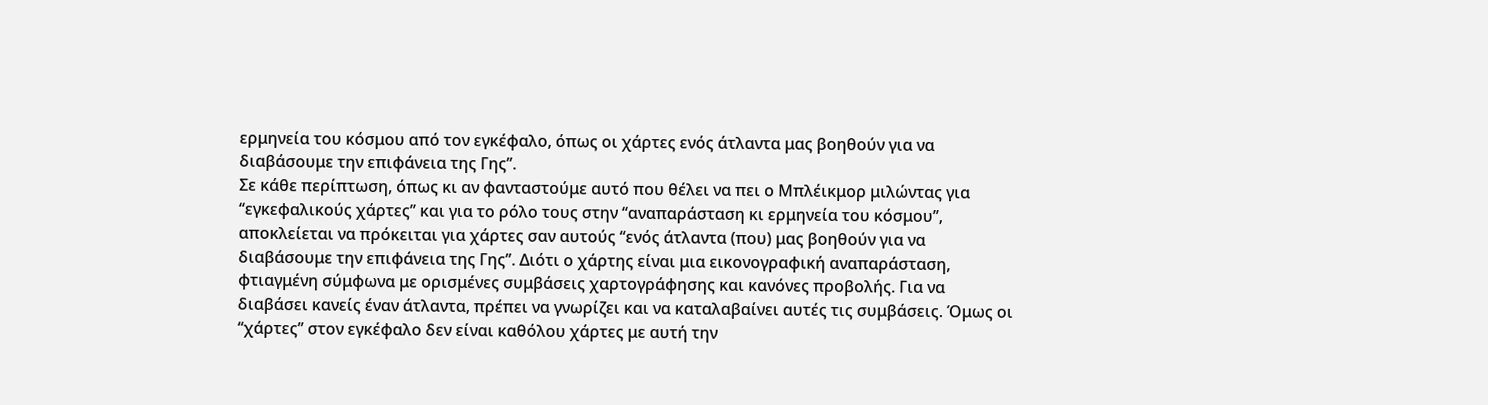ερμηνεία του κόσμου από τον εγκέφαλο, όπως οι χάρτες ενός άτλαντα μας βοηθούν για να διαβάσουμε την επιφάνεια της Γης’’.
Σε κάθε περίπτωση, όπως κι αν φανταστούμε αυτό που θέλει να πει ο Μπλέικμορ μιλώντας για ‘‘εγκεφαλικούς χάρτες’’ και για το ρόλο τους στην ‘‘αναπαράσταση κι ερμηνεία του κόσμου’’, αποκλείεται να πρόκειται για χάρτες σαν αυτούς ‘‘ενός άτλαντα (που) μας βοηθούν για να διαβάσουμε την επιφάνεια της Γης’’. Διότι ο χάρτης είναι μια εικονογραφική αναπαράσταση, φτιαγμένη σύμφωνα με ορισμένες συμβάσεις χαρτογράφησης και κανόνες προβολής. Για να διαβάσει κανείς έναν άτλαντα, πρέπει να γνωρίζει και να καταλαβαίνει αυτές τις συμβάσεις. Όμως οι ‘‘χάρτες’’ στον εγκέφαλο δεν είναι καθόλου χάρτες με αυτή την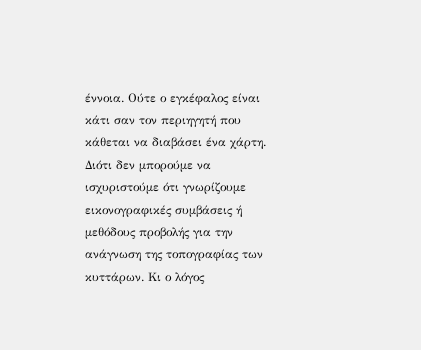έννοια. Ούτε ο εγκέφαλος είναι κάτι σαν τον περιηγητή που κάθεται να διαβάσει ένα χάρτη. Διότι δεν μπορούμε να ισχυριστούμε ότι γνωρίζουμε εικονογραφικές συμβάσεις ή μεθόδους προβολής για την ανάγνωση της τοπογραφίας των κυττάρων. Κι ο λόγος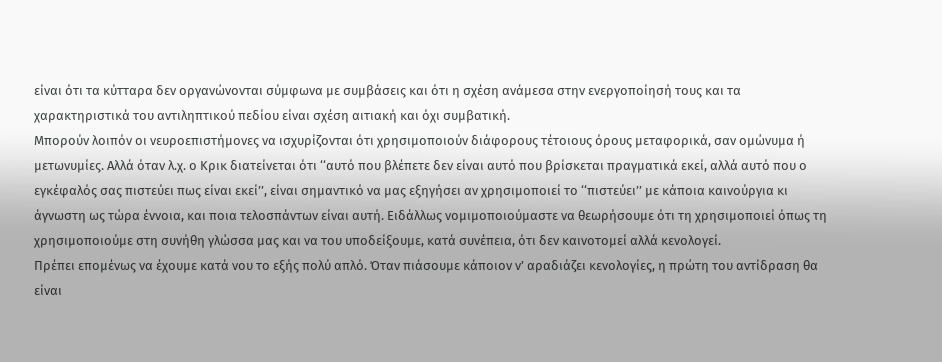είναι ότι τα κύτταρα δεν οργανώνονται σύμφωνα με συμβάσεις και ότι η σχέση ανάμεσα στην ενεργοποίησή τους και τα χαρακτηριστικά του αντιληπτικού πεδίου είναι σχέση αιτιακή και όχι συμβατική.
Μπορούν λοιπόν οι νευροεπιστήμονες να ισχυρίζονται ότι χρησιμοποιούν διάφορους τέτοιους όρους μεταφορικά, σαν ομώνυμα ή μετωνυμίες. Αλλά όταν λ.χ. ο Κρικ διατείνεται ότι ‘‘αυτό που βλέπετε δεν είναι αυτό που βρίσκεται πραγματικά εκεί, αλλά αυτό που ο εγκέφαλός σας πιστεύει πως είναι εκεί’’, είναι σημαντικό να μας εξηγήσει αν χρησιμοποιεί το ‘‘πιστεύει’’ με κάποια καινούργια κι άγνωστη ως τώρα έννοια, και ποια τελοσπάντων είναι αυτή. Ειδάλλως νομιμοποιούμαστε να θεωρήσουμε ότι τη χρησιμοποιεί όπως τη χρησιμοποιούμε στη συνήθη γλώσσα μας και να του υποδείξουμε, κατά συνέπεια, ότι δεν καινοτομεί αλλά κενολογεί.
Πρέπει επομένως να έχουμε κατά νου το εξής πολύ απλό. Όταν πιάσουμε κάποιον ν’ αραδιάζει κενολογίες, η πρώτη του αντίδραση θα είναι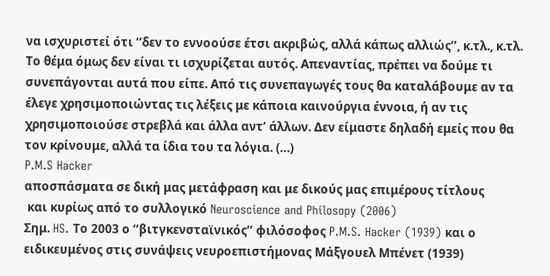να ισχυριστεί ότι ‘‘δεν το εννοούσε έτσι ακριβώς, αλλά κάπως αλλιώς’’, κ.τλ., κ.τλ. Το θέμα όμως δεν είναι τι ισχυρίζεται αυτός. Απεναντίας, πρέπει να δούμε τι συνεπάγονται αυτά που είπε. Από τις συνεπαγωγές τους θα καταλάβουμε αν τα έλεγε χρησιμοποιώντας τις λέξεις με κάποια καινούργια έννοια, ή αν τις χρησιμοποιούσε στρεβλά και άλλα αντ’ άλλων. Δεν είμαστε δηλαδή εμείς που θα τον κρίνουμε, αλλά τα ίδια του τα λόγια. (…)
P.M.S Hacker
αποσπάσματα σε δική μας μετάφραση και με δικούς μας επιμέρους τίτλους
 και κυρίως από το συλλογικό Neuroscience and Philosopy (2006)
Σημ. HS. Το 2003 ο ‘‘βιτγκενσταϊνικός’’ φιλόσοφος P.M.S. Hacker (1939) και ο ειδικευμένος στις συνάψεις νευροεπιστήμονας Μάξγουελ Μπένετ (1939)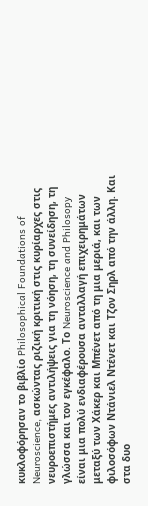κυκλοφόρησαν το βιβλίο Philosophical Foundations of Neuroscience, ασκώντας ριζική κριτική στις κυρίαρχες στις νευροεπιστήμες αντιλήψεις για τη νόηση, τη συνείδηση, τη γλώσσα και τον εγκέφαλο. Το Neuroscience and Philosopy είναι μια πολύ ενδιαφέρουσα ανταλλαγή επιχειρημάτων μεταξύ των Χάκερ και Μπένετ από τη μια μεριά, και των φιλοσόφων Ντάνιελ Ντένετ και Τζον Σηρλ από την άλλη. Και στα δυο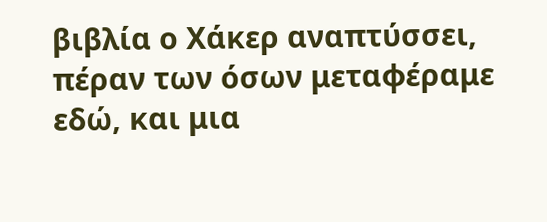βιβλία ο Χάκερ αναπτύσσει, πέραν των όσων μεταφέραμε εδώ, και μια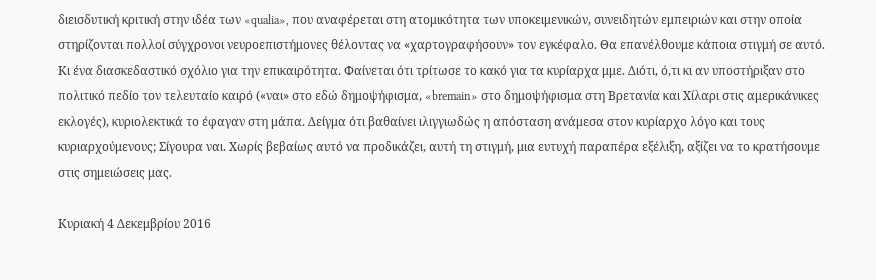διεισδυτική κριτική στην ιδέα των «qualia», που αναφέρεται στη ατομικότητα των υποκειμενικών, συνειδητών εμπειριών και στην οποία στηρίζονται πολλοί σύγχρονοι νευροεπιστήμονες θέλοντας να «χαρτογραφήσουν» τον εγκέφαλο. Θα επανέλθουμε κάποια στιγμή σε αυτό.
Κι ένα διασκεδαστικό σχόλιο για την επικαιρότητα. Φαίνεται ότι τρίτωσε το κακό για τα κυρίαρχα μμε. Διότι, ό,τι κι αν υποστήριξαν στο πολιτικό πεδίο τον τελευταίο καιρό («ναι» στο εδώ δημοψήφισμα, «bremain» στο δημοψήφισμα στη Βρετανία και Χίλαρι στις αμερικάνικες εκλογές), κυριολεκτικά το έφαγαν στη μάπα. Δείγμα ότι βαθαίνει ιλιγγιωδώς η απόσταση ανάμεσα στον κυρίαρχο λόγο και τους κυριαρχούμενους; Σίγουρα ναι. Χωρίς βεβαίως αυτό να προδικάζει, αυτή τη στιγμή, μια ευτυχή παραπέρα εξέλιξη, αξίζει να το κρατήσουμε στις σημειώσεις μας.

Κυριακή 4 Δεκεμβρίου 2016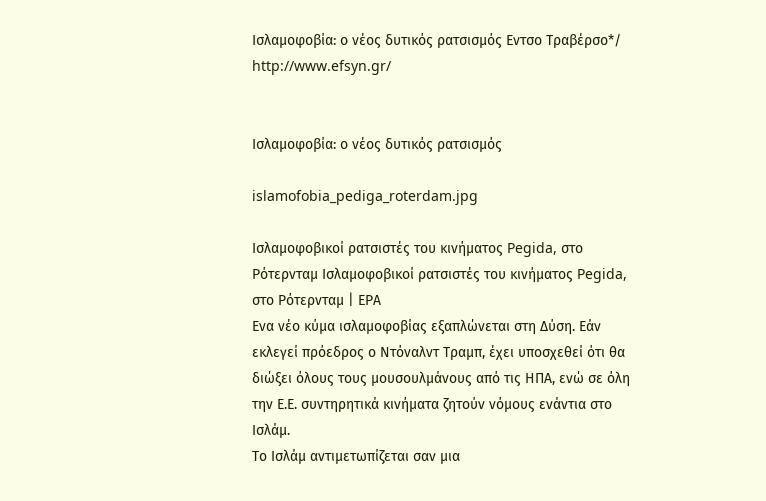Ισλαμοφοβία: ο νέος δυτικός ρατσισμός Εντσο Τραβέρσο*/ http://www.efsyn.gr/


Ισλαμοφοβία: ο νέος δυτικός ρατσισμός

islamofobia_pediga_roterdam.jpg

Ισλαμοφοβικοί ρατσιστές του κινήματος Pegida, στο Ρότερνταμ Ισλαμοφοβικοί ρατσιστές του κινήματος Pegida, στο Ρότερνταμ | ΕΡΑ
Ενα νέο κύμα ισλαμοφοβίας εξαπλώνεται στη Δύση. Εάν εκλεγεί πρόεδρος ο Ντόναλντ Τραμπ, έχει υποσχεθεί ότι θα διώξει όλους τους μουσουλμάνους από τις ΗΠΑ, ενώ σε όλη την Ε.Ε. συντηρητικά κινήματα ζητούν νόμους ενάντια στο Ισλάμ.
Το Ισλάμ αντιμετωπίζεται σαν μια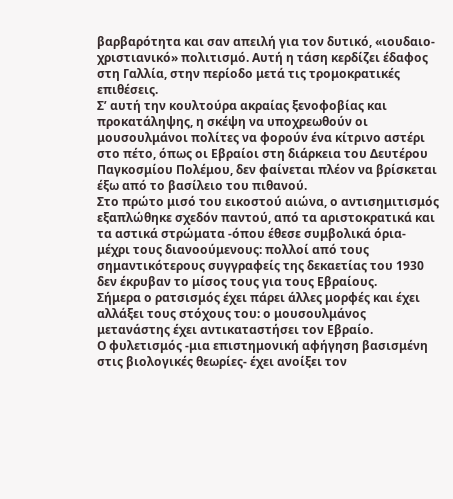βαρβαρότητα και σαν απειλή για τον δυτικό, «ιουδαιο-χριστιανικό» πολιτισμό. Αυτή η τάση κερδίζει έδαφος στη Γαλλία, στην περίοδο μετά τις τρομοκρατικές επιθέσεις.
Σ’ αυτή την κουλτούρα ακραίας ξενοφοβίας και προκατάληψης, η σκέψη να υποχρεωθούν οι μουσουλμάνοι πολίτες να φορούν ένα κίτρινο αστέρι στο πέτο, όπως οι Εβραίοι στη διάρκεια του Δευτέρου Παγκοσμίου Πολέμου, δεν φαίνεται πλέον να βρίσκεται έξω από το βασίλειο του πιθανού.
Στο πρώτο μισό του εικοστού αιώνα, ο αντισημιτισμός εξαπλώθηκε σχεδόν παντού, από τα αριστοκρατικά και τα αστικά στρώματα -όπου έθεσε συμβολικά όρια- μέχρι τους διανοούμενους: πολλοί από τους σημαντικότερους συγγραφείς της δεκαετίας του 1930 δεν έκρυβαν το μίσος τους για τους Εβραίους.
Σήμερα ο ρατσισμός έχει πάρει άλλες μορφές και έχει αλλάξει τους στόχους του: ο μουσουλμάνος μετανάστης έχει αντικαταστήσει τον Εβραίο.
Ο φυλετισμός -μια επιστημονική αφήγηση βασισμένη στις βιολογικές θεωρίες- έχει ανοίξει τον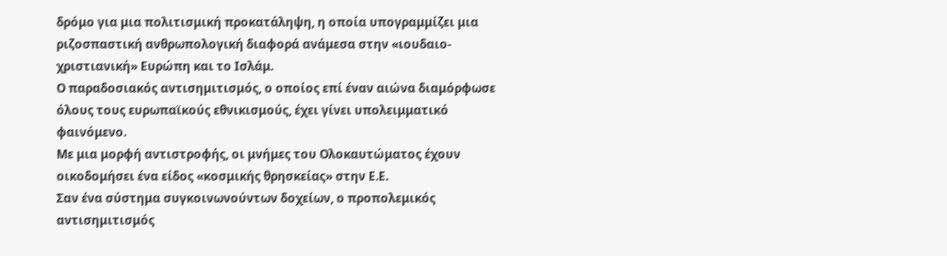δρόμο για μια πολιτισμική προκατάληψη, η οποία υπογραμμίζει μια ριζοσπαστική ανθρωπολογική διαφορά ανάμεσα στην «ιουδαιο-χριστιανική» Ευρώπη και το Ισλάμ.
Ο παραδοσιακός αντισημιτισμός, ο οποίος επί έναν αιώνα διαμόρφωσε όλους τους ευρωπαϊκούς εθνικισμούς, έχει γίνει υπολειμματικό φαινόμενο.
Με μια μορφή αντιστροφής, οι μνήμες του Ολοκαυτώματος έχουν οικοδομήσει ένα είδος «κοσμικής θρησκείας» στην Ε.Ε.
Σαν ένα σύστημα συγκοινωνούντων δοχείων, ο προπολεμικός αντισημιτισμός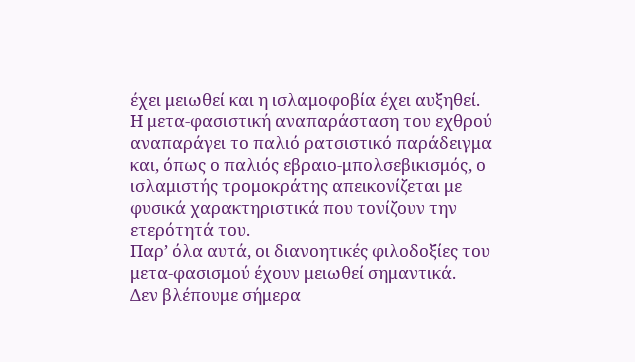έχει μειωθεί και η ισλαμοφοβία έχει αυξηθεί.
Η μετα-φασιστική αναπαράσταση του εχθρού αναπαράγει το παλιό ρατσιστικό παράδειγμα και, όπως ο παλιός εβραιο-μπολσεβικισμός, ο ισλαμιστής τρομοκράτης απεικονίζεται με φυσικά χαρακτηριστικά που τονίζουν την ετερότητά του.
Παρ’ όλα αυτά, οι διανοητικές φιλοδοξίες του μετα-φασισμού έχουν μειωθεί σημαντικά.
Δεν βλέπουμε σήμερα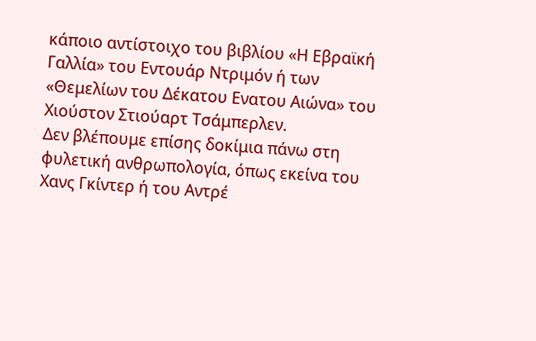κάποιο αντίστοιχο του βιβλίου «Η Εβραϊκή Γαλλία» του Εντουάρ Ντριμόν ή των «Θεμελίων του Δέκατου Ενατου Αιώνα» του Χιούστον Στιούαρτ Τσάμπερλεν.
Δεν βλέπουμε επίσης δοκίμια πάνω στη φυλετική ανθρωπολογία, όπως εκείνα του Χανς Γκίντερ ή του Αντρέ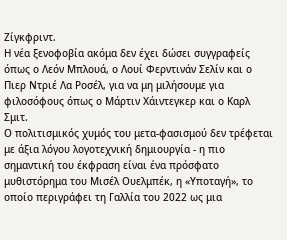Ζίγκφριντ.
Η νέα ξενοφοβία ακόμα δεν έχει δώσει συγγραφείς όπως ο Λεόν Μπλουά, ο Λουί Φερντινάν Σελίν και ο Πιερ Ντριέ Λα Ροσέλ, για να μη μιλήσουμε για φιλοσόφους όπως ο Μάρτιν Χάιντεγκερ και ο Καρλ Σμιτ.
Ο πολιτισμικός χυμός του μετα-φασισμού δεν τρέφεται με άξια λόγου λογοτεχνική δημιουργία - η πιο σημαντική του έκφραση είναι ένα πρόσφατο μυθιστόρημα του Μισέλ Ουελμπέκ, η «Υποταγή», το οποίο περιγράφει τη Γαλλία του 2022 ως μια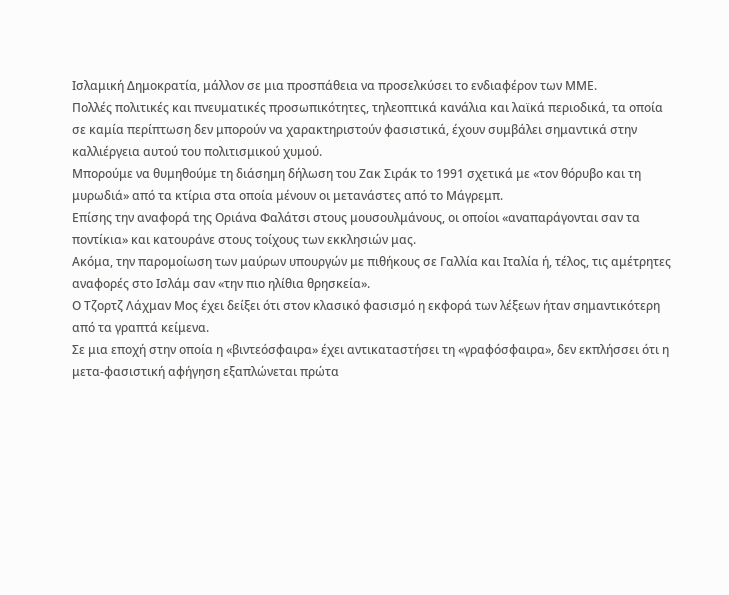Ισλαμική Δημοκρατία, μάλλον σε μια προσπάθεια να προσελκύσει το ενδιαφέρον των ΜΜΕ.
Πολλές πολιτικές και πνευματικές προσωπικότητες, τηλεοπτικά κανάλια και λαϊκά περιοδικά, τα οποία σε καμία περίπτωση δεν μπορούν να χαρακτηριστούν φασιστικά, έχουν συμβάλει σημαντικά στην καλλιέργεια αυτού του πολιτισμικού χυμού.
Μπορούμε να θυμηθούμε τη διάσημη δήλωση του Ζακ Σιράκ το 1991 σχετικά με «τον θόρυβο και τη μυρωδιά» από τα κτίρια στα οποία μένουν οι μετανάστες από το Μάγρεμπ.
Επίσης την αναφορά της Οριάνα Φαλάτσι στους μουσουλμάνους, οι οποίοι «αναπαράγονται σαν τα ποντίκια» και κατουράνε στους τοίχους των εκκλησιών μας.
Ακόμα, την παρομοίωση των μαύρων υπουργών με πιθήκους σε Γαλλία και Ιταλία ή, τέλος, τις αμέτρητες αναφορές στο Ισλάμ σαν «την πιο ηλίθια θρησκεία».
Ο Τζορτζ Λάχμαν Μος έχει δείξει ότι στον κλασικό φασισμό η εκφορά των λέξεων ήταν σημαντικότερη από τα γραπτά κείμενα.
Σε μια εποχή στην οποία η «βιντεόσφαιρα» έχει αντικαταστήσει τη «γραφόσφαιρα», δεν εκπλήσσει ότι η μετα-φασιστική αφήγηση εξαπλώνεται πρώτα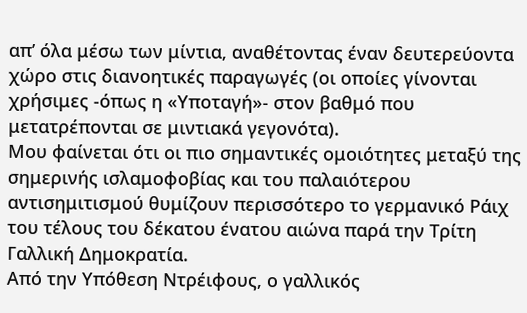απ’ όλα μέσω των μίντια, αναθέτοντας έναν δευτερεύοντα χώρο στις διανοητικές παραγωγές (οι οποίες γίνονται χρήσιμες -όπως η «Υποταγή»- στον βαθμό που μετατρέπονται σε μιντιακά γεγονότα).
Μου φαίνεται ότι οι πιο σημαντικές ομοιότητες μεταξύ της σημερινής ισλαμοφοβίας και του παλαιότερου αντισημιτισμού θυμίζουν περισσότερο το γερμανικό Ράιχ του τέλους του δέκατου ένατου αιώνα παρά την Τρίτη Γαλλική Δημοκρατία.
Από την Υπόθεση Ντρέιφους, ο γαλλικός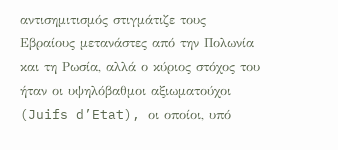αντισημιτισμός στιγμάτιζε τους Εβραίους μετανάστες από την Πολωνία και τη Ρωσία, αλλά ο κύριος στόχος του ήταν οι υψηλόβαθμοι αξιωματούχοι (Juifs d’Etat), οι οποίοι, υπό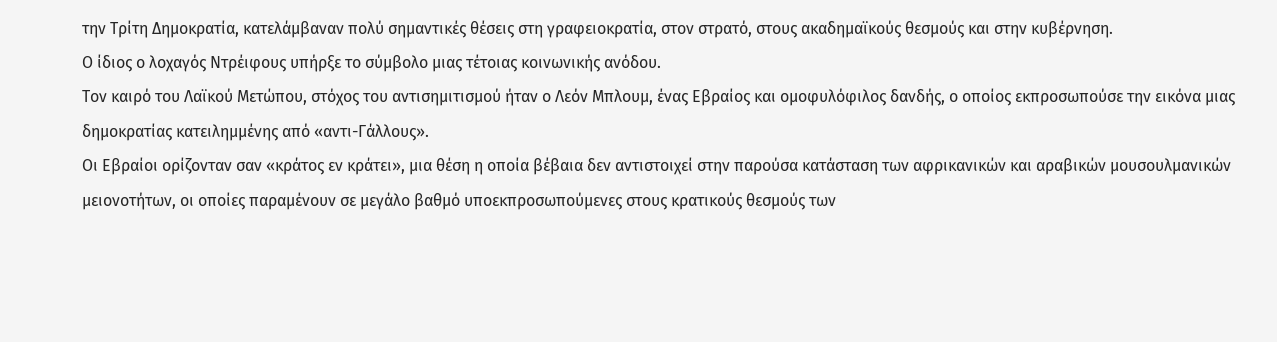την Τρίτη Δημοκρατία, κατελάμβαναν πολύ σημαντικές θέσεις στη γραφειοκρατία, στον στρατό, στους ακαδημαϊκούς θεσμούς και στην κυβέρνηση.
Ο ίδιος ο λοχαγός Ντρέιφους υπήρξε το σύμβολο μιας τέτοιας κοινωνικής ανόδου.
Τον καιρό του Λαϊκού Μετώπου, στόχος του αντισημιτισμού ήταν ο Λεόν Μπλουμ, ένας Εβραίος και ομοφυλόφιλος δανδής, ο οποίος εκπροσωπούσε την εικόνα μιας δημοκρατίας κατειλημμένης από «αντι-Γάλλους».
Οι Εβραίοι ορίζονταν σαν «κράτος εν κράτει», μια θέση η οποία βέβαια δεν αντιστοιχεί στην παρούσα κατάσταση των αφρικανικών και αραβικών μουσουλμανικών μειονοτήτων, οι οποίες παραμένουν σε μεγάλο βαθμό υποεκπροσωπούμενες στους κρατικούς θεσμούς των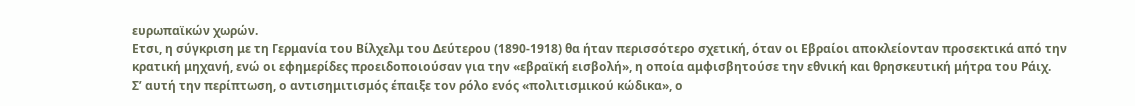ευρωπαϊκών χωρών.
Ετσι, η σύγκριση με τη Γερμανία του Βίλχελμ του Δεύτερου (1890-1918) θα ήταν περισσότερο σχετική, όταν οι Εβραίοι αποκλείονταν προσεκτικά από την κρατική μηχανή, ενώ οι εφημερίδες προειδοποιούσαν για την «εβραϊκή εισβολή», η οποία αμφισβητούσε την εθνική και θρησκευτική μήτρα του Ράιχ.
Σ’ αυτή την περίπτωση, ο αντισημιτισμός έπαιξε τον ρόλο ενός «πολιτισμικού κώδικα», ο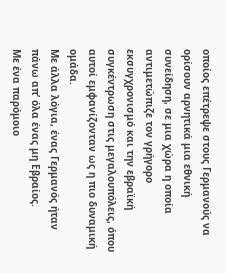οποίος επέτρεψε στους Γερμανούς να ορίσουν αρνητικά μια εθνική συνείδηση, σε μια χώρα η οποία αντιμετώπιζε τον γρήγορο εκσυγχρονισμό και την εβραϊκή συγκέντρωση στις μεγαλουπόλεις, όπου αυτοί εμφανίζονταν ως η πιο δυναμική ομάδα.
Με άλλα λόγια, ένας Γερμανός ήταν πάνω απ’ όλα ένας μη Εβραίος.
Με ένα παρόμοιο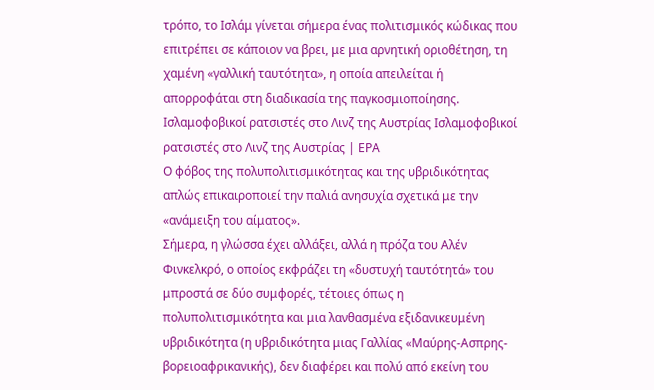τρόπο, το Ισλάμ γίνεται σήμερα ένας πολιτισμικός κώδικας που επιτρέπει σε κάποιον να βρει, με μια αρνητική οριοθέτηση, τη χαμένη «γαλλική ταυτότητα», η οποία απειλείται ή απορροφάται στη διαδικασία της παγκοσμιοποίησης.
Ισλαμοφοβικοί ρατσιστές στο Λινζ της Αυστρίας Ισλαμοφοβικοί ρατσιστές στο Λινζ της Αυστρίας | ΕΡΑ
Ο φόβος της πολυπολιτισμικότητας και της υβριδικότητας απλώς επικαιροποιεί την παλιά ανησυχία σχετικά με την «ανάμειξη του αίματος».
Σήμερα, η γλώσσα έχει αλλάξει, αλλά η πρόζα του Αλέν Φινκελκρό, ο οποίος εκφράζει τη «δυστυχή ταυτότητά» του μπροστά σε δύο συμφορές, τέτοιες όπως η πολυπολιτισμικότητα και μια λανθασμένα εξιδανικευμένη υβριδικότητα (η υβριδικότητα μιας Γαλλίας «Μαύρης-Ασπρης-βορειοαφρικανικής), δεν διαφέρει και πολύ από εκείνη του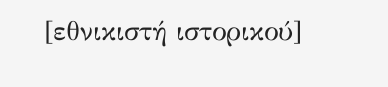[εθνικιστή ιστορικού]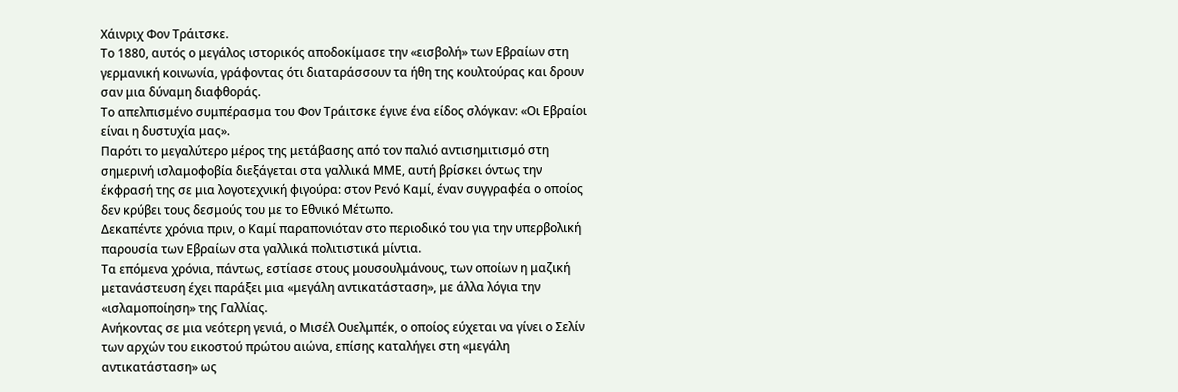Χάινριχ Φον Τράιτσκε.
Το 1880, αυτός ο μεγάλος ιστορικός αποδοκίμασε την «εισβολή» των Εβραίων στη γερμανική κοινωνία, γράφοντας ότι διαταράσσουν τα ήθη της κουλτούρας και δρουν σαν μια δύναμη διαφθοράς.
Το απελπισμένο συμπέρασμα του Φον Τράιτσκε έγινε ένα είδος σλόγκαν: «Οι Εβραίοι είναι η δυστυχία μας».
Παρότι το μεγαλύτερο μέρος της μετάβασης από τον παλιό αντισημιτισμό στη σημερινή ισλαμοφοβία διεξάγεται στα γαλλικά ΜΜΕ, αυτή βρίσκει όντως την έκφρασή της σε μια λογοτεχνική φιγούρα: στον Ρενό Καμί, έναν συγγραφέα ο οποίος δεν κρύβει τους δεσμούς του με το Εθνικό Μέτωπο.
Δεκαπέντε χρόνια πριν, ο Καμί παραπονιόταν στο περιοδικό του για την υπερβολική παρουσία των Εβραίων στα γαλλικά πολιτιστικά μίντια.
Τα επόμενα χρόνια, πάντως, εστίασε στους μουσουλμάνους, των οποίων η μαζική μετανάστευση έχει παράξει μια «μεγάλη αντικατάσταση», με άλλα λόγια την «ισλαμοποίηση» της Γαλλίας.
Ανήκοντας σε μια νεότερη γενιά, ο Μισέλ Ουελμπέκ, ο οποίος εύχεται να γίνει ο Σελίν των αρχών του εικοστού πρώτου αιώνα, επίσης καταλήγει στη «μεγάλη αντικατάσταση» ως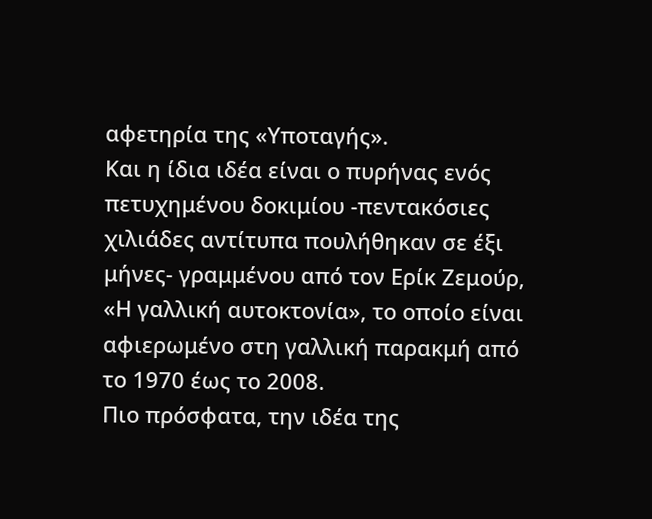αφετηρία της «Υποταγής».
Και η ίδια ιδέα είναι ο πυρήνας ενός πετυχημένου δοκιμίου -πεντακόσιες χιλιάδες αντίτυπα πουλήθηκαν σε έξι μήνες- γραμμένου από τον Ερίκ Ζεμούρ, «Η γαλλική αυτοκτονία», το οποίο είναι αφιερωμένο στη γαλλική παρακμή από το 1970 έως το 2008.
Πιο πρόσφατα, την ιδέα της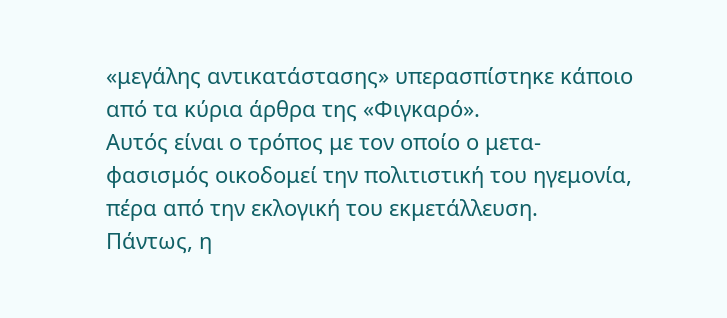«μεγάλης αντικατάστασης» υπερασπίστηκε κάποιο από τα κύρια άρθρα της «Φιγκαρό».
Αυτός είναι ο τρόπος με τον οποίο ο μετα-φασισμός οικοδομεί την πολιτιστική του ηγεμονία, πέρα από την εκλογική του εκμετάλλευση.
Πάντως, η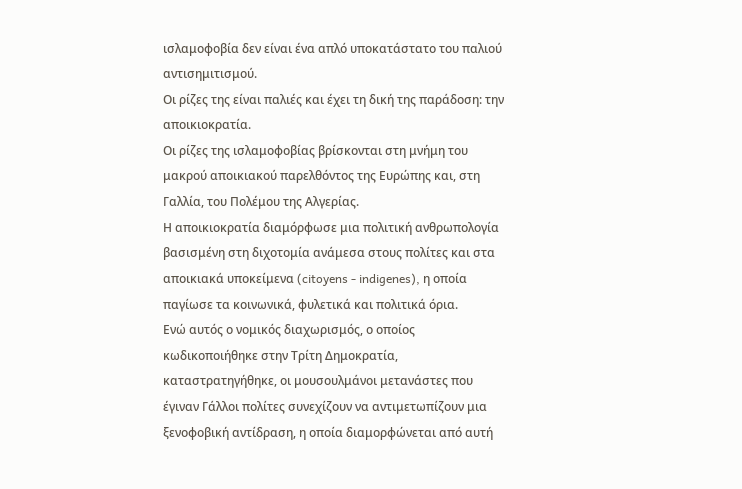ισλαμοφοβία δεν είναι ένα απλό υποκατάστατο του παλιού αντισημιτισμού.
Οι ρίζες της είναι παλιές και έχει τη δική της παράδοση: την αποικιοκρατία.
Οι ρίζες της ισλαμοφοβίας βρίσκονται στη μνήμη του μακρού αποικιακού παρελθόντος της Ευρώπης και, στη Γαλλία, του Πολέμου της Αλγερίας.
Η αποικιοκρατία διαμόρφωσε μια πολιτική ανθρωπολογία βασισμένη στη διχοτομία ανάμεσα στους πολίτες και στα αποικιακά υποκείμενα (citoyens - indigenes), η οποία παγίωσε τα κοινωνικά, φυλετικά και πολιτικά όρια.
Ενώ αυτός ο νομικός διαχωρισμός, ο οποίος κωδικοποιήθηκε στην Τρίτη Δημοκρατία, καταστρατηγήθηκε, οι μουσουλμάνοι μετανάστες που έγιναν Γάλλοι πολίτες συνεχίζουν να αντιμετωπίζουν μια ξενοφοβική αντίδραση, η οποία διαμορφώνεται από αυτή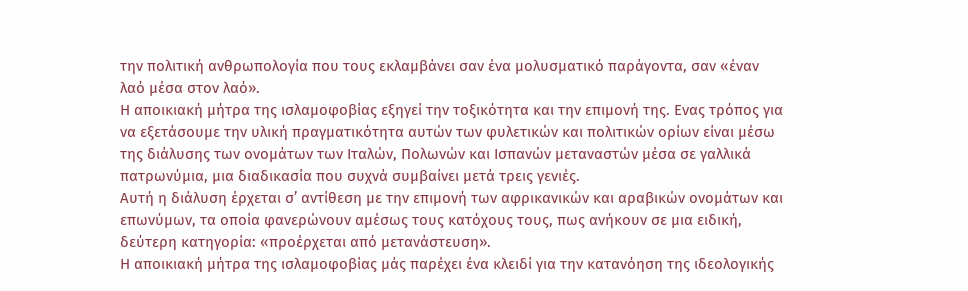την πολιτική ανθρωπολογία που τους εκλαμβάνει σαν ένα μολυσματικό παράγοντα, σαν «έναν λαό μέσα στον λαό».
Η αποικιακή μήτρα της ισλαμοφοβίας εξηγεί την τοξικότητα και την επιμονή της. Ενας τρόπος για να εξετάσουμε την υλική πραγματικότητα αυτών των φυλετικών και πολιτικών ορίων είναι μέσω της διάλυσης των ονομάτων των Ιταλών, Πολωνών και Ισπανών μεταναστών μέσα σε γαλλικά πατρωνύμια, μια διαδικασία που συχνά συμβαίνει μετά τρεις γενιές.
Αυτή η διάλυση έρχεται σ’ αντίθεση με την επιμονή των αφρικανικών και αραβικών ονομάτων και επωνύμων, τα οποία φανερώνουν αμέσως τους κατόχους τους, πως ανήκουν σε μια ειδική, δεύτερη κατηγορία: «προέρχεται από μετανάστευση».
Η αποικιακή μήτρα της ισλαμοφοβίας μάς παρέχει ένα κλειδί για την κατανόηση της ιδεολογικής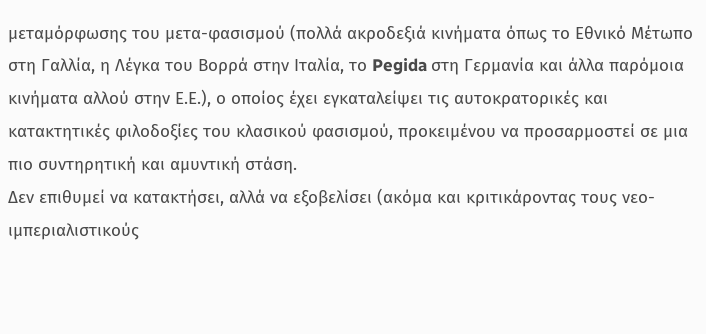μεταμόρφωσης του μετα-φασισμού (πολλά ακροδεξιά κινήματα όπως το Εθνικό Μέτωπο στη Γαλλία, η Λέγκα του Βορρά στην Ιταλία, το Pegida στη Γερμανία και άλλα παρόμοια κινήματα αλλού στην Ε.Ε.), ο οποίος έχει εγκαταλείψει τις αυτοκρατορικές και κατακτητικές φιλοδοξίες του κλασικού φασισμού, προκειμένου να προσαρμοστεί σε μια πιο συντηρητική και αμυντική στάση.
Δεν επιθυμεί να κατακτήσει, αλλά να εξοβελίσει (ακόμα και κριτικάροντας τους νεο-ιμπεριαλιστικούς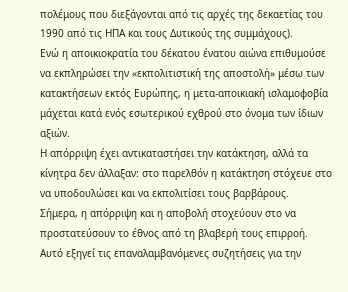πολέμους που διεξάγονται από τις αρχές της δεκαετίας του 1990 από τις ΗΠΑ και τους Δυτικούς της συμμάχους).
Ενώ η αποικιοκρατία του δέκατου ένατου αιώνα επιθυμούσε να εκπληρώσει την «εκπολιτιστική της αποστολή» μέσω των κατακτήσεων εκτός Ευρώπης, η μετα-αποικιακή ισλαμοφοβία μάχεται κατά ενός εσωτερικού εχθρού στο όνομα των ίδιων αξιών.
Η απόρριψη έχει αντικαταστήσει την κατάκτηση, αλλά τα κίνητρα δεν άλλαξαν: στο παρελθόν η κατάκτηση στόχευε στο να υποδουλώσει και να εκπολιτίσει τους βαρβάρους.
Σήμερα, η απόρριψη και η αποβολή στοχεύουν στο να προστατεύσουν το έθνος από τη βλαβερή τους επιρροή.
Αυτό εξηγεί τις επαναλαμβανόμενες συζητήσεις για την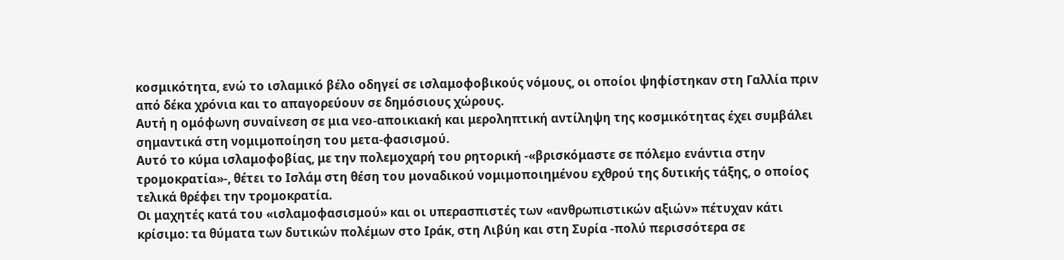κοσμικότητα, ενώ το ισλαμικό βέλο οδηγεί σε ισλαμοφοβικούς νόμους, οι οποίοι ψηφίστηκαν στη Γαλλία πριν από δέκα χρόνια και το απαγορεύουν σε δημόσιους χώρους.
Αυτή η ομόφωνη συναίνεση σε μια νεο-αποικιακή και μεροληπτική αντίληψη της κοσμικότητας έχει συμβάλει σημαντικά στη νομιμοποίηση του μετα-φασισμού.
Αυτό το κύμα ισλαμοφοβίας, με την πολεμοχαρή του ρητορική -«βρισκόμαστε σε πόλεμο ενάντια στην τρομοκρατία»-, θέτει το Ισλάμ στη θέση του μοναδικού νομιμοποιημένου εχθρού της δυτικής τάξης, ο οποίος τελικά θρέφει την τρομοκρατία.
Οι μαχητές κατά του «ισλαμοφασισμού» και οι υπερασπιστές των «ανθρωπιστικών αξιών» πέτυχαν κάτι κρίσιμο: τα θύματα των δυτικών πολέμων στο Ιράκ, στη Λιβύη και στη Συρία -πολύ περισσότερα σε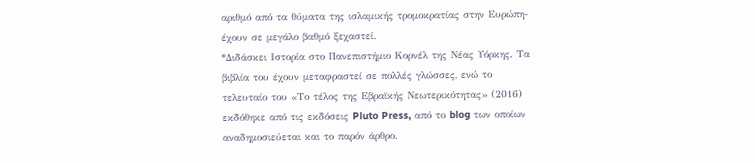αριθμό από τα θύματα της ισλαμικής τρομοκρατίας στην Ευρώπη- έχουν σε μεγάλο βαθμό ξεχαστεί.
*Διδάσκει Ιστορία στο Πανεπιστήμιο Κορνέλ της Νέας Υόρκης. Τα βιβλία του έχουν μεταφραστεί σε πολλές γλώσσες, ενώ το τελευταίο του «Το τέλος της Εβραϊκής Νεωτερικότητας» (2016) εκδόθηκε από τις εκδόσεις Pluto Press, από το blog των οποίων αναδημοσιεύεται και το παρόν άρθρο.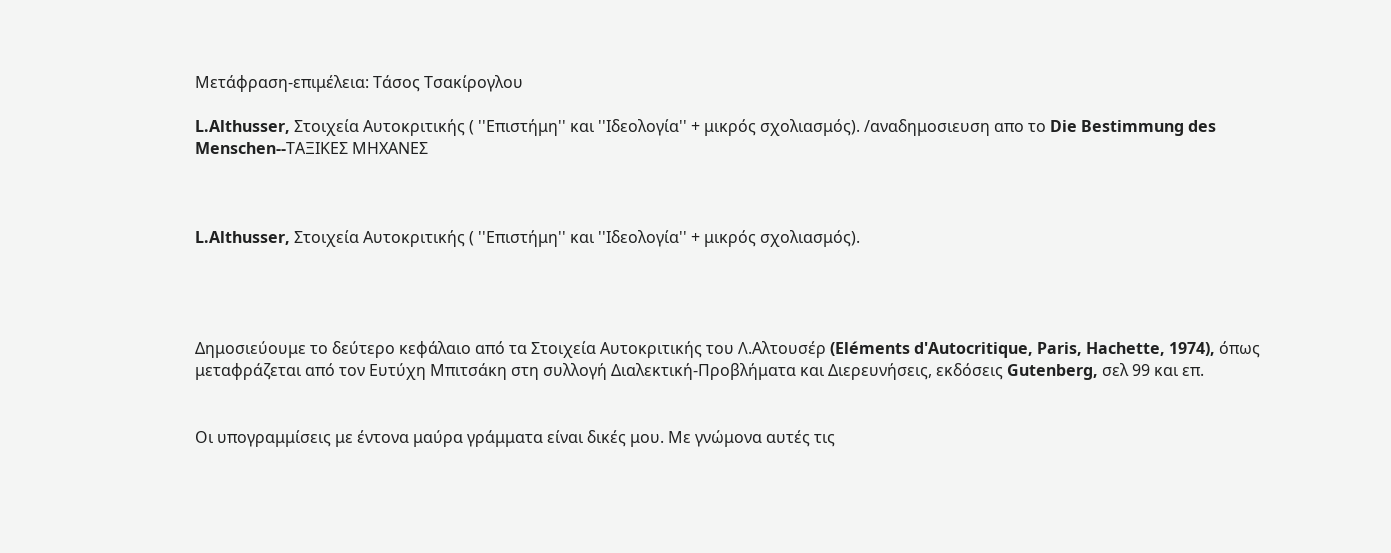Μετάφραση-επιμέλεια: Τάσος Τσακίρογλου

L.Althusser, Στοιχεία Αυτοκριτικής ( ''Επιστήμη'' και ''Ιδεολογία'' + μικρός σχολιασμός). /αναδημοσιευση απο το Die Bestimmung des Menschen--ΤΑΞΙΚΕΣ ΜΗΧΑΝΕΣ



L.Althusser, Στοιχεία Αυτοκριτικής ( ''Επιστήμη'' και ''Ιδεολογία'' + μικρός σχολιασμός).




Δημοσιεύουμε το δεύτερο κεφάλαιο από τα Στοιχεία Αυτοκριτικής του Λ.Αλτουσέρ (Eléments d'Autocritique, Paris, Hachette, 1974), όπως μεταφράζεται από τον Ευτύχη Μπιτσάκη στη συλλογή Διαλεκτική-Προβλήματα και Διερευνήσεις, εκδόσεις Gutenberg, σελ 99 και επ.


Οι υπογραμμίσεις με έντονα μαύρα γράμματα είναι δικές μου. Με γνώμονα αυτές τις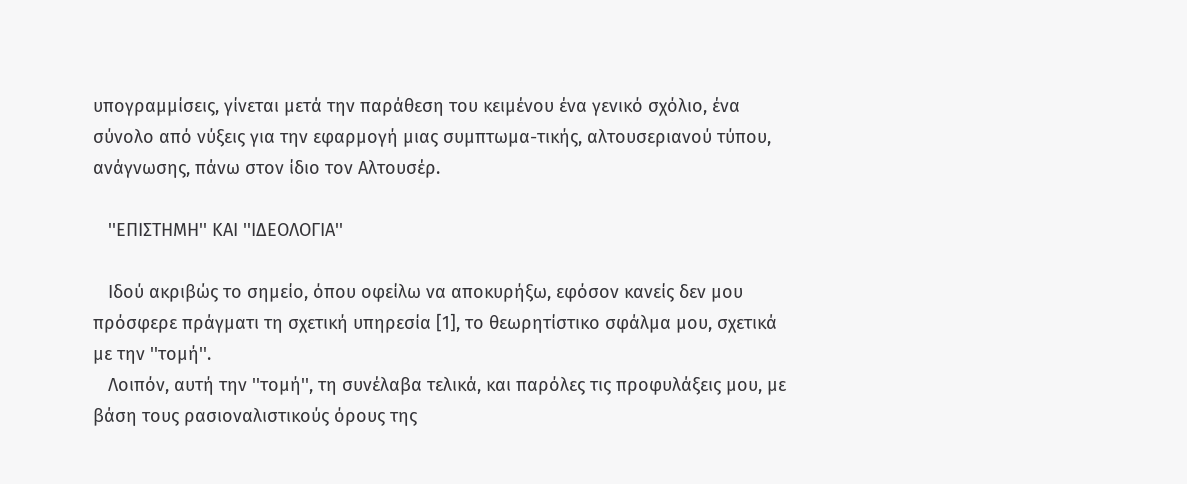υπογραμμίσεις, γίνεται μετά την παράθεση του κειμένου ένα γενικό σχόλιο, ένα σύνολο από νύξεις για την εφαρμογή μιας συμπτωμα-τικής, αλτουσεριανού τύπου, ανάγνωσης, πάνω στον ίδιο τον Αλτουσέρ.

   ''ΕΠΙΣΤΗΜΗ'' ΚΑΙ ''ΙΔΕΟΛΟΓΙΑ''

   Ιδού ακριβώς το σημείο, όπου οφείλω να αποκυρήξω, εφόσον κανείς δεν μου πρόσφερε πράγματι τη σχετική υπηρεσία [1], το θεωρητίστικο σφάλμα μου, σχετικά με την ''τομή''.
   Λοιπόν, αυτή την ''τομή'', τη συνέλαβα τελικά, και παρόλες τις προφυλάξεις μου, με βάση τους ρασιοναλιστικούς όρους της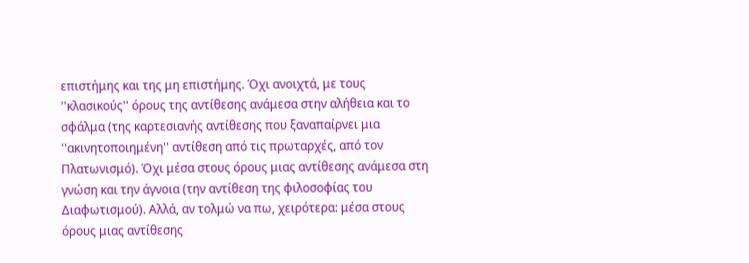επιστήμης και της μη επιστήμης. Όχι ανοιχτά, με τους ''κλασικούς'' όρους της αντίθεσης ανάμεσα στην αλήθεια και το σφάλμα (της καρτεσιανής αντίθεσης που ξαναπαίρνει μια ''ακινητοποιημένη'' αντίθεση από τις πρωταρχές, από τον Πλατωνισμό). Όχι μέσα στους όρους μιας αντίθεσης ανάμεσα στη γνώση και την άγνοια (την αντίθεση της φιλοσοφίας του Διαφωτισμού). Αλλά, αν τολμώ να πω, χειρότερα: μέσα στους όρους μιας αντίθεσης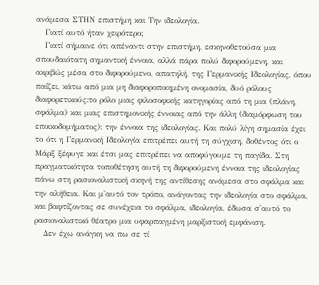ανάμεσα ΣΤΗΝ επιστήμη και Την ιδεολογία.
   Γιατί αυτό ήταν χειρότερο;
   Γιατί σήμαινε ότι απέναντι στην επιστήμη, εσκηνοθετούσα μια σπουδαιότατη σημαντική έννοια, αλλά πάρα πολύ διφορούμενη, και ακριβώς μέσα στο διφορούμενο, απατηλή, της Γερμανικής Ιδεολογίας, όπου παίζει, κάτω από μια μη διαφοροποιημένη ονομασία, δυό ρόλους διαφορετικούς:το ρόλο μιας φιλοσοφικής κατηγορίας από τη μια (πλάνη, σφάλμα) και μιας επιστημονικής έννοιας από την άλλη (διαμόρφωση του εποικοδομήματος): την έννοια της ιδεολογίας. Και πολύ λίγη σημασία έχει το ότι η Γερμανική Ιδεολογία επιτρέπει αυτή τη σύγχιση, δοθέντος ότι ο Μάρξ ξέφυγε και έτσι μας επιτρέπει να αποφύγουμε τη παγίδα. Στη πραγματικότητα τοποθέτηση αυτή τη διφορούμενη έννοια της ιδεολογίας πάνω στη ρασιοναλιστική σκηνή της αντίθεσης ανάμεσα στο σφάλμα και την αλήθεια. Και μ'αυτό τον τρόπο, ανάγοντας την ιδεολογία στο σφάλμα, και βαφτίζοντας σε συνέχεια το σφάλμα, ιδεολογία, έδωσα σ'αυτό το ρασιοναλιστικό θέατρο μια υφαρπαγμένη μαρξιστική εμφάνιση.
   Δεν έχω ανάγκη να πω σε τί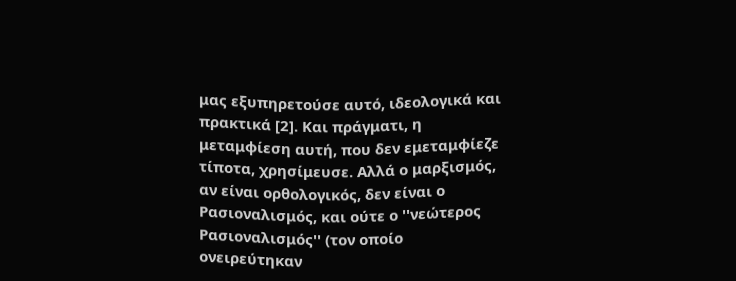μας εξυπηρετούσε αυτό, ιδεολογικά και πρακτικά [2]. Και πράγματι, η μεταμφίεση αυτή, που δεν εμεταμφίεζε τίποτα, χρησίμευσε. Αλλά ο μαρξισμός, αν είναι ορθολογικός, δεν είναι ο Ρασιοναλισμός, και ούτε ο ''νεώτερος Ρασιοναλισμός'' (τον οποίο ονειρεύτηκαν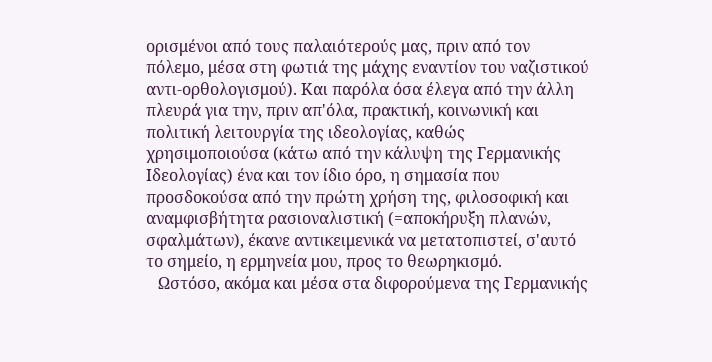ορισμένοι από τους παλαιότερούς μας, πριν από τον πόλεμο, μέσα στη φωτιά της μάχης εναντίον του ναζιστικού αντι-ορθολογισμού). Και παρόλα όσα έλεγα από την άλλη πλευρά για την, πριν απ'όλα, πρακτική, κοινωνική και πολιτική λειτουργία της ιδεολογίας, καθώς χρησιμοποιούσα (κάτω από την κάλυψη της Γερμανικής Ιδεολογίας) ένα και τον ίδιο όρο, η σημασία που προσδοκούσα από την πρώτη χρήση της, φιλοσοφική και αναμφισβήτητα ρασιοναλιστική (=αποκήρυξη πλανών, σφαλμάτων), έκανε αντικειμενικά να μετατοπιστεί, σ'αυτό το σημείο, η ερμηνεία μου, προς το θεωρηκισμό.
   Ωστόσο, ακόμα και μέσα στα διφορούμενα της Γερμανικής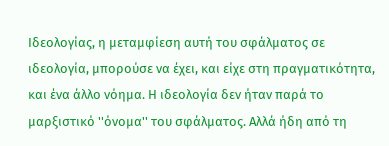Ιδεολογίας, η μεταμφίεση αυτή του σφάλματος σε ιδεολογία, μπορούσε να έχει, και είχε στη πραγματικότητα, και ένα άλλο νόημα. Η ιδεολογία δεν ήταν παρά το μαρξιστικό ''όνομα'' του σφάλματος. Αλλά ήδη από τη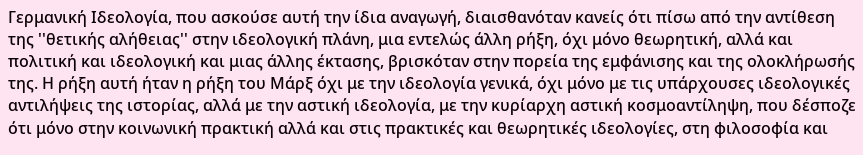Γερμανική Ιδεολογία, που ασκούσε αυτή την ίδια αναγωγή, διαισθανόταν κανείς ότι πίσω από την αντίθεση της ''θετικής αλήθειας'' στην ιδεολογική πλάνη, μια εντελώς άλλη ρήξη, όχι μόνο θεωρητική, αλλά και πολιτική και ιδεολογική και μιας άλλης έκτασης, βρισκόταν στην πορεία της εμφάνισης και της ολοκλήρωσής της. Η ρήξη αυτή ήταν η ρήξη του Μάρξ όχι με την ιδεολογία γενικά, όχι μόνο με τις υπάρχουσες ιδεολογικές αντιλήψεις της ιστορίας, αλλά με την αστική ιδεολογία, με την κυρίαρχη αστική κοσμοαντίληψη, που δέσποζε ότι μόνο στην κοινωνική πρακτική αλλά και στις πρακτικές και θεωρητικές ιδεολογίες, στη φιλοσοφία και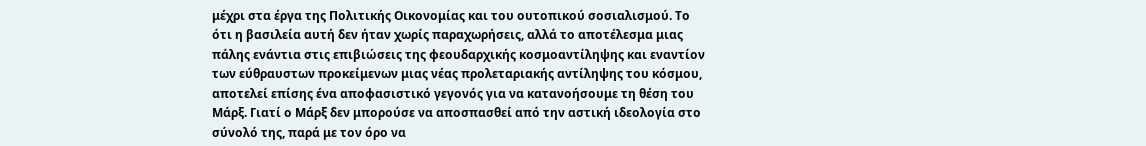μέχρι στα έργα της Πολιτικής Οικονομίας και του ουτοπικού σοσιαλισμού. Το ότι η βασιλεία αυτή δεν ήταν χωρίς παραχωρήσεις, αλλά το αποτέλεσμα μιας πάλης ενάντια στις επιβιώσεις της φεουδαρχικής κοσμοαντίληψης και εναντίον των εύθραυστων προκείμενων μιας νέας προλεταριακής αντίληψης του κόσμου, αποτελεί επίσης ένα αποφασιστικό γεγονός για να κατανοήσουμε τη θέση του Μάρξ. Γιατί ο Μάρξ δεν μπορούσε να αποσπασθεί από την αστική ιδεολογία στο σύνολό της, παρά με τον όρο να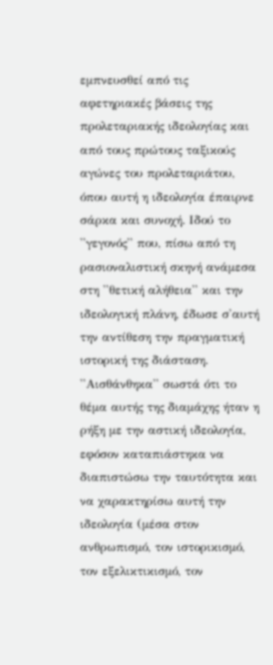εμπνευσθεί από τις αφετηριακές βάσεις της προλεταριακής ιδεολογίας και από τους πρώτους ταξικούς αγώνες του προλεταριάτου, όπου αυτή η ιδεολογία έπαιρνε σάρκα και συνοχή. Ιδού το ''γεγονός'' που, πίσω από τη ρασιοναλιστική σκηνή ανάμεσα στη ''θετική αλήθεια'' και την ιδεολογική πλάνη, έδωσε σ'αυτή την αντίθεση την πραγματική ιστορική της διάσταση. ''Αισθάνθηκα'' σωστά ότι το θέμα αυτής της διαμάχης ήταν η ρήξη με την αστική ιδεολογία, εφόσον καταπιάστηκα να διαπιστώσω την ταυτότητα και να χαρακτηρίσω αυτή την ιδεολογία (μέσα στον ανθρωπισμό, τον ιστορικισμό, τον εξελικτικισμό, τον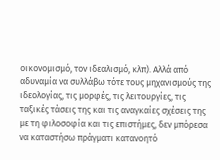οικονομισμό, τον ιδεαλισμό, κλπ). Αλλά από αδυναμία να συλλάβω τότε τους μηχανισμούς της ιδεολογίας, τις μορφές, τις λειτουργίες, τις ταξικές τάσεις της και τις αναγκαίες σχέσεις της με τη φιλοσοφία και τις επιστήμες, δεν μπόρεσα να καταστήσω πράγματι κατανοητό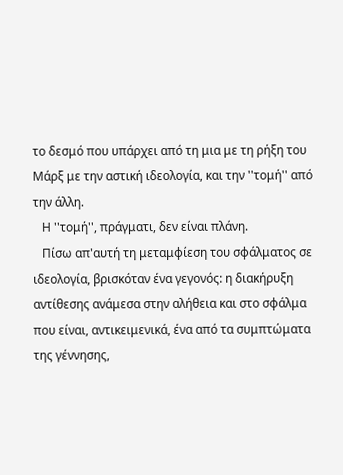το δεσμό που υπάρχει από τη μια με τη ρήξη του Μάρξ με την αστική ιδεολογία, και την ''τομή'' από την άλλη.
   Η ''τομή'', πράγματι, δεν είναι πλάνη.
   Πίσω απ'αυτή τη μεταμφίεση του σφάλματος σε ιδεολογία, βρισκόταν ένα γεγονός: η διακήρυξη αντίθεσης ανάμεσα στην αλήθεια και στο σφάλμα που είναι, αντικειμενικά, ένα από τα συμπτώματα της γέννησης,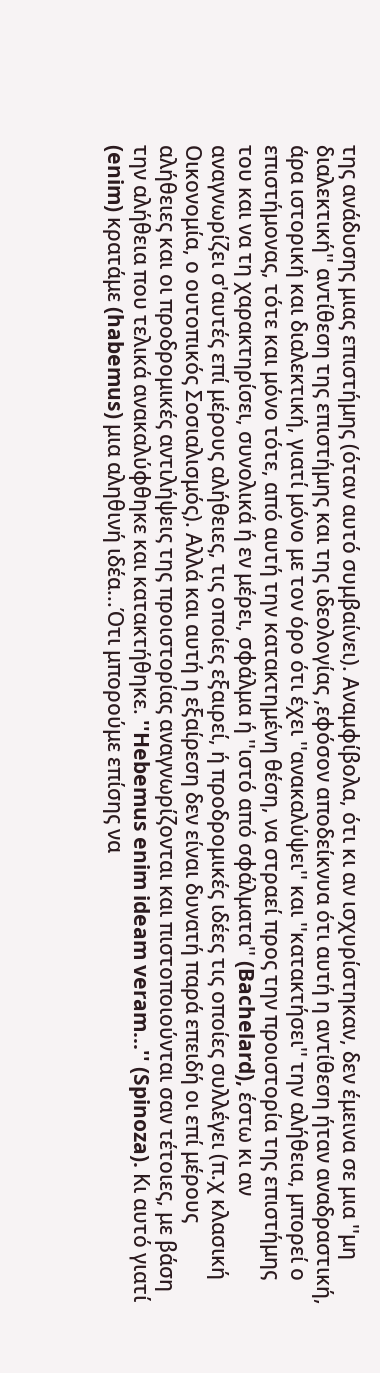της ανάδυσης μιας επιστήμης (όταν αυτό συμβαίνει). Αναμφίβολα, ότι κι αν ισχυρίστηκαν, δεν έμεινα σε μια ''μη διαλεκτική'' αντίθεση της επιστήμης και της ιδεολογίας ,εφόσον αποδείκνυα ότι αυτή η αντίθεση ήταν αναδραστική, άρα ιστορική και διαλεκτική, γιατί μόνο με τον όρο ότι έχει ''ανακαλύψει'' και ''κατακτήσει'' την αλήθεια, μπορεί ο επιστήμονας, τότε και μόνο τότε, από αυτή την κατακτημένη θέση, να στραεί προς την προιστορία της επιστήμης του και να τη χαρακτηρίσει, συνολικά ή εν μέρει, σφάλμα ή ''ιστό από σφάλματα'' (Bachelard), έστω κι αν αναγνωρίζει σ'αυτές επί μέρους αλήθειες, τις οποίες εξαιρεί, ή προδρομικές ιδέες τις οποίες συλλέγει (π.χ κλασική Οικονομία, ο ουτοπικός Σοσιαλισμός). Αλλά και αυτή η εξαίρεση δεν είναι δυνατή παρά επειδή οι επί μέρους αλήθειες και οι προδρομικές αντιλήψεις της προιστορίας αναγνωρίζονται και πιστοποιούνται σαν τέτοιες, με βάση την αλήθεια που τελικά ανακαλύφθηκε και κατακτήθηκε. ''Hebemus enim ideam veram...'' (Spinoza). Κι αυτό γιατί (enim) κρατάμε (habemus) μια αληθινή ιδέα...Ότι μπορούμε επίσης να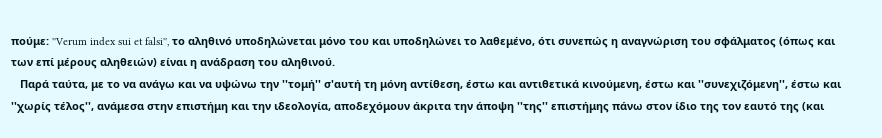πούμε: ''Verum index sui et falsi'', το αληθινό υποδηλώνεται μόνο του και υποδηλώνει το λαθεμένο, ότι συνεπώς η αναγνώριση του σφάλματος (όπως και των επί μέρους αληθειών) είναι η ανάδραση του αληθινού.
   Παρά ταύτα, με το να ανάγω και να υψώνω την ''τομή'' σ'αυτή τη μόνη αντίθεση, έστω και αντιθετικά κινούμενη, έστω και ''συνεχιζόμενη'', έστω και ''χωρίς τέλος'', ανάμεσα στην επιστήμη και την ιδεολογία, αποδεχόμουν άκριτα την άποψη ''της'' επιστήμης πάνω στον ίδιο της τον εαυτό της (και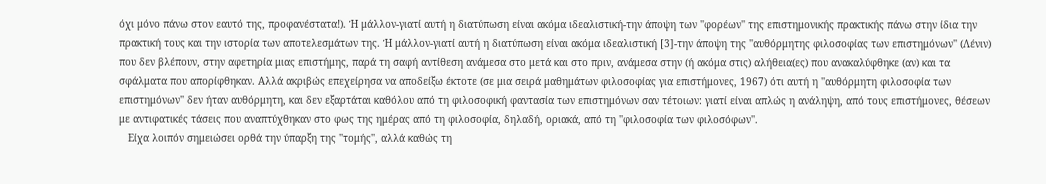όχι μόνο πάνω στον εαυτό της, προφανέστατα!). Ή μάλλον-γιατί αυτή η διατύπωση είναι ακόμα ιδεαλιστική-την άποψη των ''φορέων'' της επιστημονικής πρακτικής πάνω στην ίδια την πρακτική τους και την ιστορία των αποτελεσμάτων της. Ή μάλλον-γιατί αυτή η διατύπωση είναι ακόμα ιδεαλιστική [3]-την άποψη της ''αυθόρμητης φιλοσοφίας των επιστημόνων'' (Λένιν) που δεν βλέπουν, στην αφετηρία μιας επιστήμης, παρά τη σαφή αντίθεση ανάμεσα στο μετά και στο πριν, ανάμεσα στην (ή ακόμα στις) αλήθεια(ες) που ανακαλύφθηκε (αν) και τα σφάλματα που απορίφθηκαν. Αλλά ακριβώς επεχείρησα να αποδείξω έκτοτε (σε μια σειρά μαθημάτων φιλοσοφίας για επιστήμονες, 1967) ότι αυτή η ''αυθόρμητη φιλοσοφία των επιστημόνων'' δεν ήταν αυθόρμητη, και δεν εξαρτάται καθόλου από τη φιλοσοφική φαντασία των επιστημόνων σαν τέτοιων: γιατί είναι απλώς η ανάληψη, από τους επιστήμονες, θέσεων με αντιφατικές τάσεις που αναπτύχθηκαν στο φως της ημέρας από τη φιλοσοφία, δηλαδή, οριακά, από τη ''φιλοσοφία των φιλοσόφων''.
   Είχα λοιπόν σημειώσει ορθά την ύπαρξη της ''τομής'', αλλά καθώς τη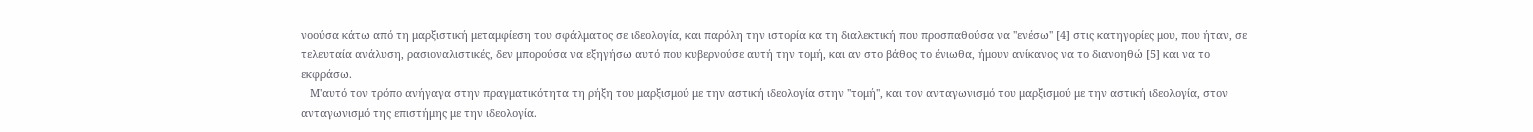νοούσα κάτω από τη μαρξιστική μεταμφίεση του σφάλματος σε ιδεολογία, και παρόλη την ιστορία κα τη διαλεκτική που προσπαθούσα να ''ενέσω'' [4] στις κατηγορίες μου, που ήταν, σε τελευταία ανάλυση, ρασιοναλιστικές, δεν μπορούσα να εξηγήσω αυτό που κυβερνούσε αυτή την τομή, και αν στο βάθος το ένιωθα, ήμουν ανίκανος να το διανοηθώ [5] και να το εκφράσω.
   Μ'αυτό τον τρόπο ανήγαγα στην πραγματικότητα τη ρήξη του μαρξισμού με την αστική ιδεολογία στην ''τομή'', και τον ανταγωνισμό του μαρξισμού με την αστική ιδεολογία, στον ανταγωνισμό της επιστήμης με την ιδεολογία.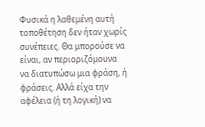Φυσικά η λαθεμένη αυτή τοποθέτηση δεν ήταν χωρίς συνέπειες. Θα μπορούσε να είναι, αν περιοριζόμουνα να διατυπώσω μια φράση, ή φράσεις. Αλλά είχα την αφέλεια (ή τη λογική) να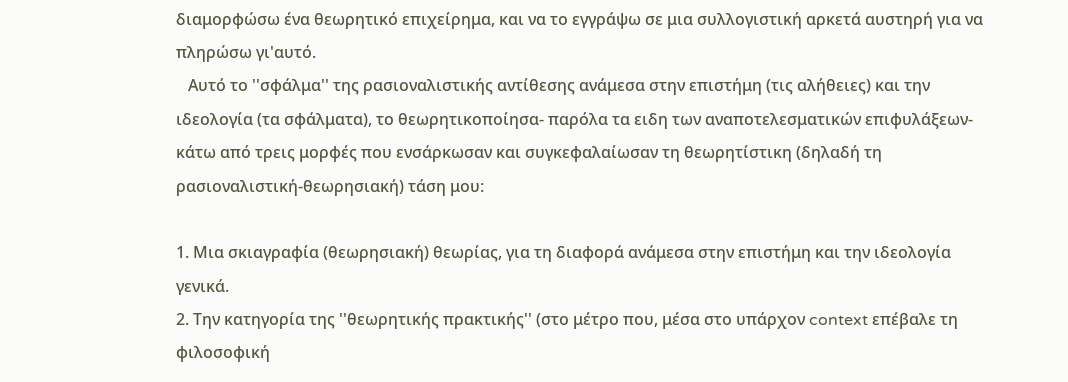διαμορφώσω ένα θεωρητικό επιχείρημα, και να το εγγράψω σε μια συλλογιστική αρκετά αυστηρή για να πληρώσω γι'αυτό.
   Αυτό το ''σφάλμα'' της ρασιοναλιστικής αντίθεσης ανάμεσα στην επιστήμη (τις αλήθειες) και την ιδεολογία (τα σφάλματα), το θεωρητικοποίησα- παρόλα τα ειδη των αναποτελεσματικών επιφυλάξεων-κάτω από τρεις μορφές που ενσάρκωσαν και συγκεφαλαίωσαν τη θεωρητίστικη (δηλαδή τη ρασιοναλιστική-θεωρησιακή) τάση μου:

1. Μια σκιαγραφία (θεωρησιακή) θεωρίας, για τη διαφορά ανάμεσα στην επιστήμη και την ιδεολογία γενικά.
2. Την κατηγορία της ''θεωρητικής πρακτικής'' (στο μέτρο που, μέσα στο υπάρχον context επέβαλε τη φιλοσοφική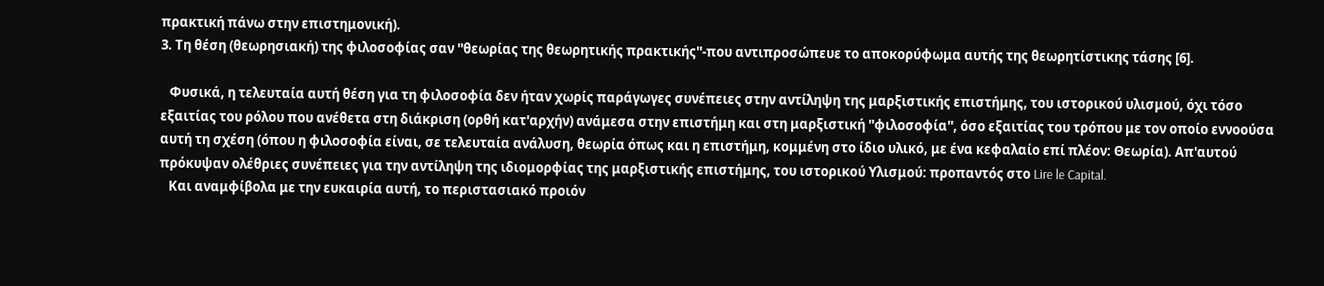πρακτική πάνω στην επιστημονική).
3. Τη θέση (θεωρησιακή) της φιλοσοφίας σαν ''θεωρίας της θεωρητικής πρακτικής''-που αντιπροσώπευε το αποκορύφωμα αυτής της θεωρητίστικης τάσης [6].

   Φυσικά, η τελευταία αυτή θέση για τη φιλοσοφία δεν ήταν χωρίς παράγωγες συνέπειες στην αντίληψη της μαρξιστικής επιστήμης, του ιστορικού υλισμού, όχι τόσο εξαιτίας του ρόλου που ανέθετα στη διάκριση (ορθή κατ'αρχήν) ανάμεσα στην επιστήμη και στη μαρξιστική ''φιλοσοφία'', όσο εξαιτίας του τρόπου με τον οποίο εννοούσα αυτή τη σχέση (όπου η φιλοσοφία είναι, σε τελευταία ανάλυση, θεωρία όπως και η επιστήμη, κομμένη στο ίδιο υλικό, με ένα κεφαλαίο επί πλέον: Θεωρία). Απ'αυτού πρόκυψαν ολέθριες συνέπειες για την αντίληψη της ιδιομορφίας της μαρξιστικής επιστήμης, του ιστορικού Υλισμού: προπαντός στο Lire le Capital.
   Και αναμφίβολα με την ευκαιρία αυτή, το περιστασιακό προιόν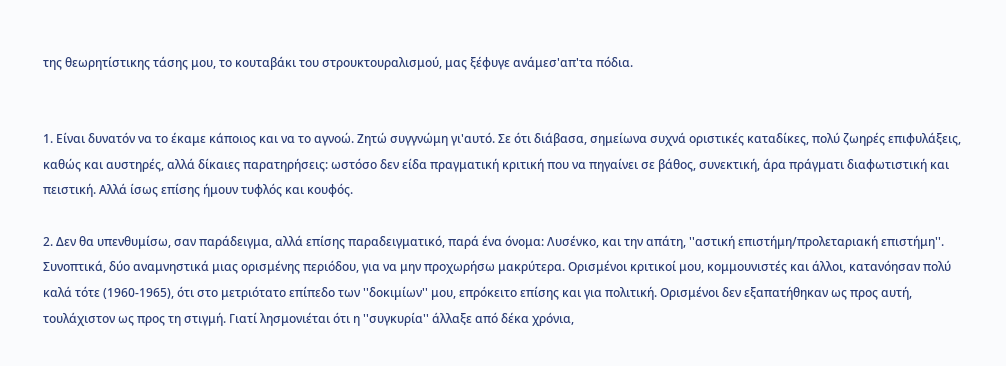της θεωρητίστικης τάσης μου, το κουταβάκι του στρουκτουραλισμού, μας ξέφυγε ανάμεσ'απ'τα πόδια.


1. Είναι δυνατόν να το έκαμε κάποιος και να το αγνοώ. Ζητώ συγγνώμη γι'αυτό. Σε ότι διάβασα, σημείωνα συχνά οριστικές καταδίκες, πολύ ζωηρές επιφυλάξεις, καθώς και αυστηρές, αλλά δίκαιες παρατηρήσεις: ωστόσο δεν είδα πραγματική κριτική που να πηγαίνει σε βάθος, συνεκτική, άρα πράγματι διαφωτιστική και πειστική. Αλλά ίσως επίσης ήμουν τυφλός και κουφός.

2. Δεν θα υπενθυμίσω, σαν παράδειγμα, αλλά επίσης παραδειγματικό, παρά ένα όνομα: Λυσένκο, και την απάτη, ''αστική επιστήμη/προλεταριακή επιστήμη''. Συνοπτικά, δύο αναμνηστικά μιας ορισμένης περιόδου, για να μην προχωρήσω μακρύτερα. Ορισμένοι κριτικοί μου, κομμουνιστές και άλλοι, κατανόησαν πολύ καλά τότε (1960-1965), ότι στο μετριότατο επίπεδο των ''δοκιμίων'' μου, επρόκειτο επίσης και για πολιτική. Ορισμένοι δεν εξαπατήθηκαν ως προς αυτή, τουλάχιστον ως προς τη στιγμή. Γιατί λησμονιέται ότι η ''συγκυρία'' άλλαξε από δέκα χρόνια,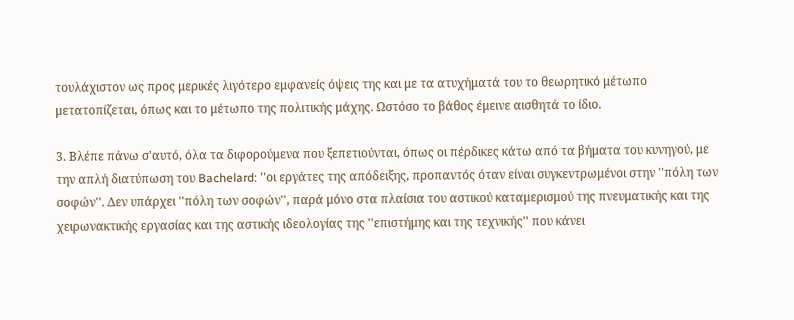τουλάχιστον ως προς μερικές λιγότερο εμφανείς όψεις της και με τα ατυχήματά του το θεωρητικό μέτωπο μετατοπίζεται, όπως και το μέτωπο της πολιτικής μάχης. Ωστόσο το βάθος έμεινε αισθητά το ίδιο.

3. Βλέπε πάνω σ'αυτό, όλα τα διφορούμενα που ξεπετιούνται, όπως οι πέρδικες κάτω από τα βήματα του κυνηγού, με την απλή διατύπωση του Bachelard: ''οι εργάτες της απόδειξης, προπαντός όταν είναι συγκεντρωμένοι στην ''πόλη των σοφών''. Δεν υπάρχει ''πόλη των σοφών'', παρά μόνο στα πλαίσια του αστικού καταμερισμού της πνευματικής και της χειρωνακτικής εργασίας και της αστικής ιδεολογίας της ''επιστήμης και της τεχνικής'' που κάνει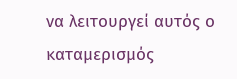να λειτουργεί αυτός ο καταμερισμός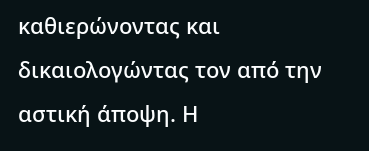καθιερώνοντας και δικαιολογώντας τον από την αστική άποψη. Η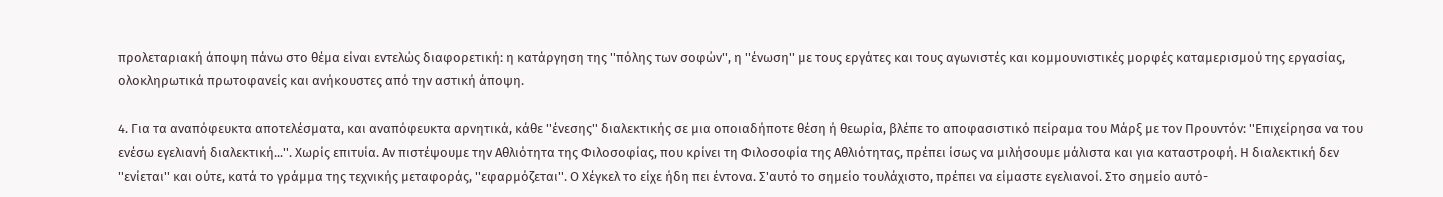προλεταριακή άποψη πάνω στο θέμα είναι εντελώς διαφορετική: η κατάργηση της ''πόλης των σοφών'', η ''ένωση'' με τους εργάτες και τους αγωνιστές και κομμουνιστικές μορφές καταμερισμού της εργασίας, ολοκληρωτικά πρωτοφανείς και ανήκουστες από την αστική άποψη.

4. Για τα αναπόφευκτα αποτελέσματα, και αναπόφευκτα αρνητικά, κάθε ''ένεσης'' διαλεκτικής σε μια οποιαδήποτε θέση ή θεωρία, βλέπε το αποφασιστικό πείραμα του Μάρξ με τον Προυντόν: ''Επιχείρησα να του ενέσω εγελιανή διαλεκτική...''. Χωρίς επιτυία. Αν πιστέψουμε την Αθλιότητα της Φιλοσοφίας, που κρίνει τη Φιλοσοφία της Αθλιότητας, πρέπει ίσως να μιλήσουμε μάλιστα και για καταστροφή. Η διαλεκτική δεν ''ενίεται'' και ούτε, κατά το γράμμα της τεχνικής μεταφοράς, ''εφαρμόζεται''. Ο Χέγκελ το είχε ήδη πει έντονα. Σ'αυτό το σημείο τουλάχιστο, πρέπει να είμαστε εγελιανοί. Στο σημείο αυτό-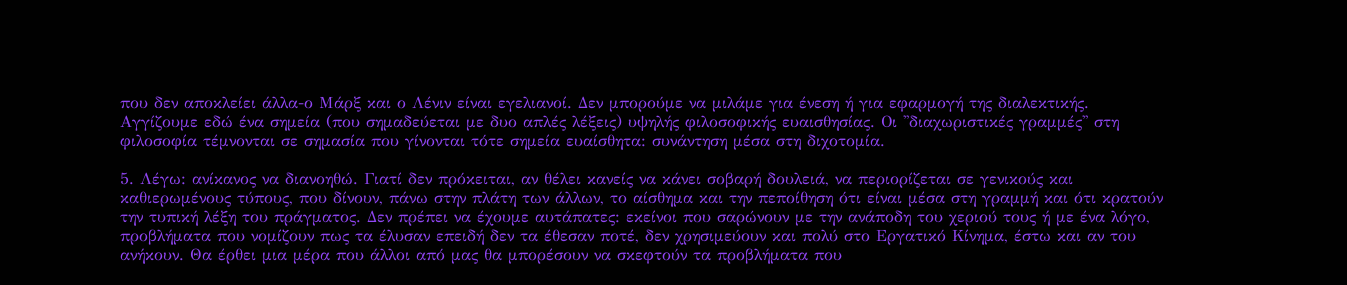που δεν αποκλείει άλλα-ο Μάρξ και ο Λένιν είναι εγελιανοί. Δεν μπορούμε να μιλάμε για ένεση ή για εφαρμογή της διαλεκτικής. Αγγίζουμε εδώ ένα σημεία (που σημαδεύεται με δυο απλές λέξεις) υψηλής φιλοσοφικής ευαισθησίας. Οι ''διαχωριστικές γραμμές'' στη φιλοσοφία τέμνονται σε σημασία που γίνονται τότε σημεία ευαίσθητα: συνάντηση μέσα στη διχοτομία.

5. Λέγω: ανίκανος να διανοηθώ. Γιατί δεν πρόκειται, αν θέλει κανείς να κάνει σοβαρή δουλειά, να περιορίζεται σε γενικούς και καθιερωμένους τύπους, που δίνουν, πάνω στην πλάτη των άλλων, το αίσθημα και την πεποίθηση ότι είναι μέσα στη γραμμή και ότι κρατούν την τυπική λέξη του πράγματος. Δεν πρέπει να έχουμε αυτάπατες: εκείνοι που σαρώνουν με την ανάποδη του χεριού τους ή με ένα λόγο, προβλήματα που νομίζουν πως τα έλυσαν επειδή δεν τα έθεσαν ποτέ, δεν χρησιμεύουν και πολύ στο Εργατικό Κίνημα, έστω και αν του ανήκουν. Θα έρθει μια μέρα που άλλοι από μας θα μπορέσουν να σκεφτούν τα προβλήματα που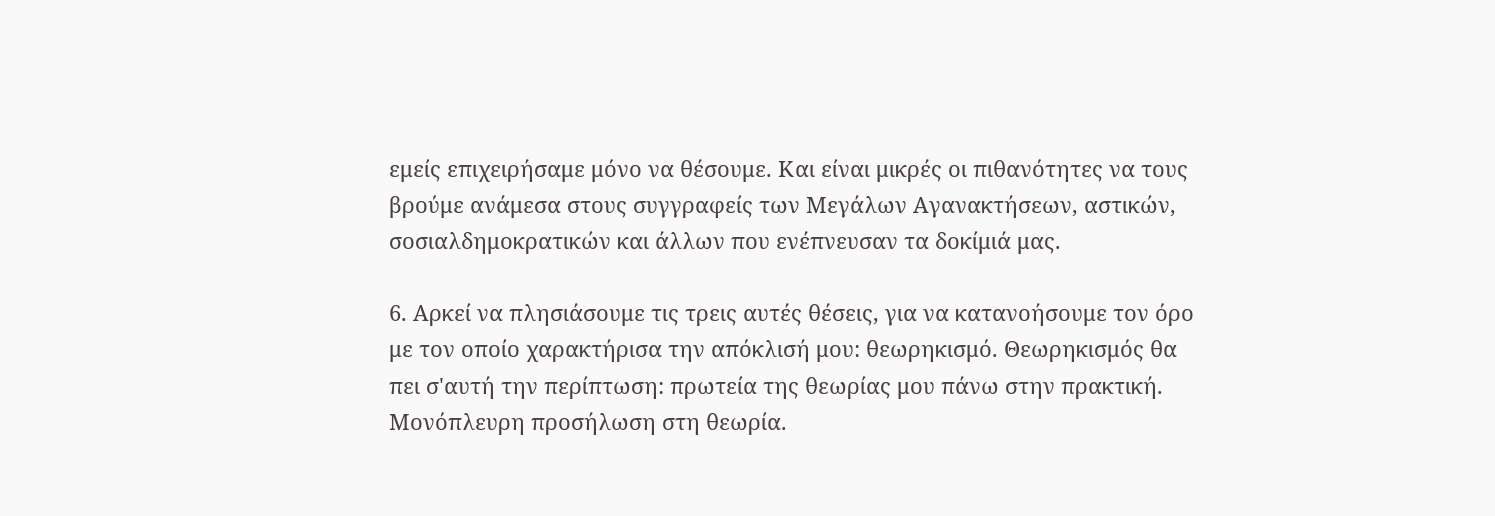εμείς επιχειρήσαμε μόνο να θέσουμε. Και είναι μικρές οι πιθανότητες να τους βρούμε ανάμεσα στους συγγραφείς των Μεγάλων Αγανακτήσεων, αστικών, σοσιαλδημοκρατικών και άλλων που ενέπνευσαν τα δοκίμιά μας.

6. Αρκεί να πλησιάσουμε τις τρεις αυτές θέσεις, για να κατανοήσουμε τον όρο με τον οποίο χαρακτήρισα την απόκλισή μου: θεωρηκισμό. Θεωρηκισμός θα πει σ'αυτή την περίπτωση: πρωτεία της θεωρίας μου πάνω στην πρακτική. Μονόπλευρη προσήλωση στη θεωρία.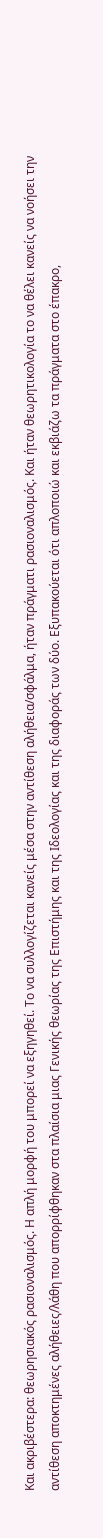Και ακριβέστερα: θεωρησιακός ρασιοναλισμός. Η απλή μορφή του μπορεί να εξηγηθεί. Το να συλλογίζεται κανείς μέσα στην αντίθεση αλήθεια/σφάλμα, ήταν πράγματι ρασιοναλισμός. Και ήταν θεωρητικολογία το να θέλει κανείς να νοήσει την αντίθεση αποκτημένες αλήθειες/λάθη που απορρίφθηκαν στα πλαίσια μιας Γενικής θεωρίας της Επιστήμης και της Ιδεολογίας και της διαφοράς των δύο. Εξυπακούεται ότι απλοποιώ και εκβιάζω τα πράγματα στο έπακρο,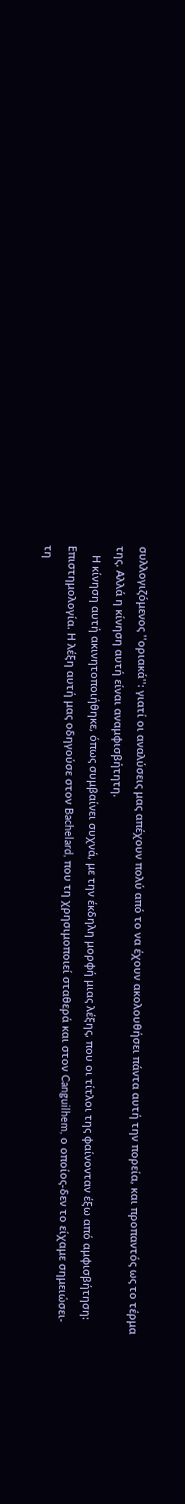συλλογιζόμενος ''οριακά'': γιατί οι αναλύσεις μας απέχουν πολύ από το να έχουν ακολουθήσει πάντα αυτή την πορεία, και προπαντός ως το τέρμα της. Αλλά η κίνηση αυτή είναι αναμφισβήτητη.
   Η κίνηση αυτή ακινητοποιήθηκε, όπως συμβαίνει συχνά, με την έκδηλη μορφή μιας λέξης, που οι τίτλοι της φαίνονταν έξω από αμφισβήτηση: Επιστημολογία. Η λέξη αυτή μας οδηγούσε στον Bachelard, που τη χρησιμοποιεί σταθερά και στον Canguilhem, ο οποίος-δεν το είχαμε σημειώσει-τη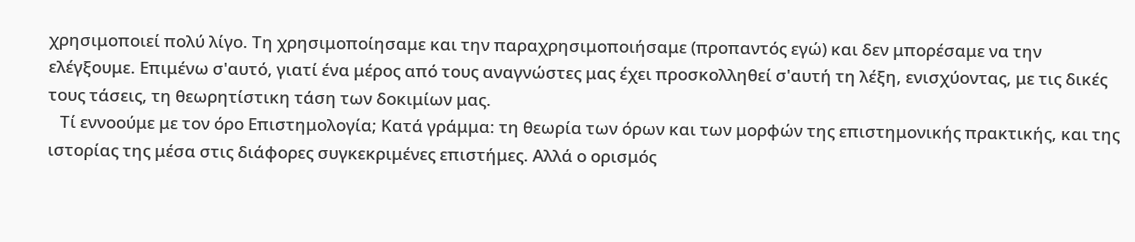χρησιμοποιεί πολύ λίγο. Tη χρησιμοποίησαμε και την παραχρησιμοποιήσαμε (προπαντός εγώ) και δεν μπορέσαμε να την ελέγξουμε. Επιμένω σ'αυτό, γιατί ένα μέρος από τους αναγνώστες μας έχει προσκολληθεί σ'αυτή τη λέξη, ενισχύοντας, με τις δικές τους τάσεις, τη θεωρητίστικη τάση των δοκιμίων μας.
   Τί εννοούμε με τον όρο Επιστημολογία; Κατά γράμμα: τη θεωρία των όρων και των μορφών της επιστημονικής πρακτικής, και της ιστορίας της μέσα στις διάφορες συγκεκριμένες επιστήμες. Αλλά ο ορισμός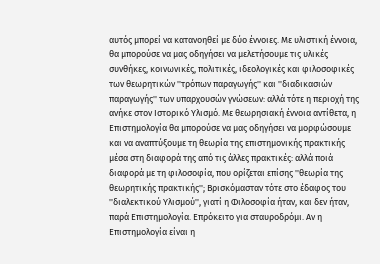αυτός μπορεί να κατανοηθεί με δύο έννοιες. Με υλιστική έννοια, θα μπορούσε να μας οδηγήσει να μελετήσουμε τις υλικές συνθήκες, κοινωνικές, πολιτικές, ιδεολογικές και φιλοσοφικές των θεωρητικών ''τρόπων παραγωγής'' και ''διαδικασιών παραγωγής'' των υπαρχουσών γνώσεων: αλλά τότε η περιοχή της ανήκε στον Ιστορικό Υλισμό. Με θεωρησιακή έννοια αντίθετα, η Επιστημολογία θα μπορούσε να μας οδηγήσει να μορφώσουμε και να αναπτύξουμε τη θεωρία της επιστημονικής πρακτικής μέσα στη διαφορά της από τις άλλες πρακτικές: αλλά ποιά διαφορά με τη φιλοσοφία, που ορίζεται επίσης ''θεωρία της θεωρητικής πρακτικής''; Βρισκόμασταν τότε στο έδαφος του ''διαλεκτικού Υλισμού'', γιατί η Φιλοσοφία ήταν, και δεν ήταν, παρά Επιστημολογία. Επρόκειτο για σταυροδρόμι. Αν η Επιστημολογία είναι η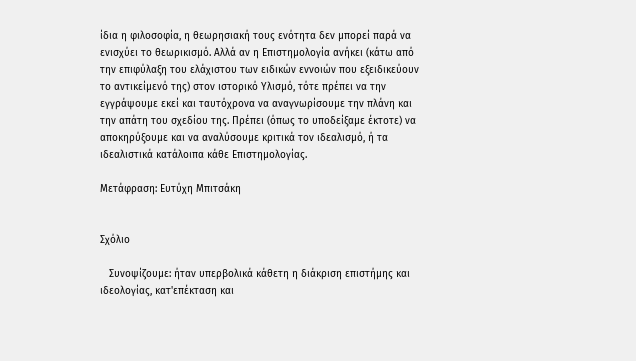ίδια η φιλοσοφία, η θεωρησιακή τους ενότητα δεν μπορεί παρά να ενισχύει το θεωρικισμό. Αλλά αν η Επιστημολογία ανήκει (κάτω από την επιφύλαξη του ελάχιστου των ειδικών εννοιών που εξειδικεύουν το αντικείμενό της) στον ιστορικό Υλισμό, τότε πρέπει να την εγγράψουμε εκεί και ταυτόχρονα να αναγνωρίσουμε την πλάνη και την απάτη του σχεδίου της. Πρέπει (όπως το υποδείξαμε έκτοτε) να αποκηρύξουμε και να αναλύσουμε κριτικά τον ιδεαλισμό, ή τα ιδεαλιστικά κατάλοιπα κάθε Επιστημολογίας.

Μετάφραση: Ευτύχη Μπιτσάκη


Σχόλιο

   Συνοψίζουμε: ήταν υπερβολικά κάθετη η διάκριση επιστήμης και ιδεολογίας, κατ'επέκταση και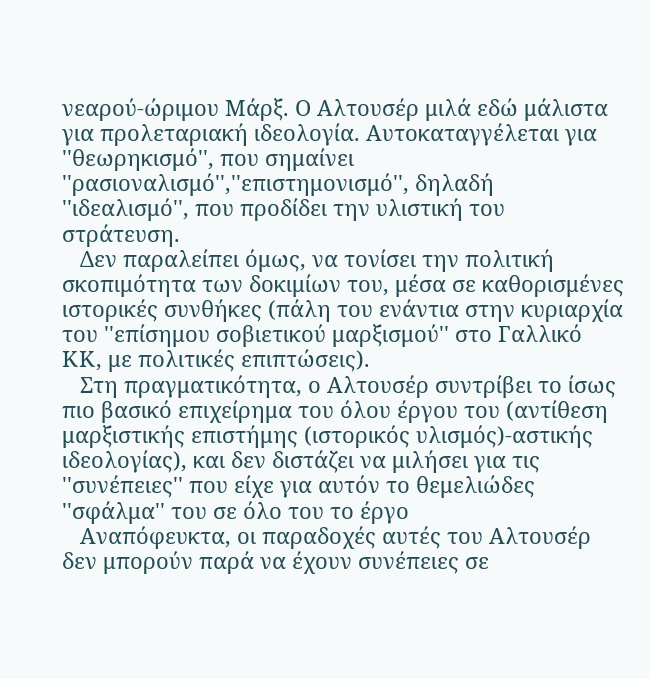νεαρού-ώριμου Μάρξ. Ο Αλτουσέρ μιλά εδώ μάλιστα για προλεταριακή ιδεολογία. Αυτοκαταγγέλεται για ''θεωρηκισμό'', που σημαίνει ''ρασιοναλισμό'',''επιστημονισμό'', δηλαδή ''ιδεαλισμό'', που προδίδει την υλιστική του στράτευση.
   Δεν παραλείπει όμως, να τονίσει την πολιτική σκοπιμότητα των δοκιμίων του, μέσα σε καθορισμένες ιστορικές συνθήκες (πάλη του ενάντια στην κυριαρχία του ''επίσημου σοβιετικού μαρξισμού'' στο Γαλλικό ΚΚ, με πολιτικές επιπτώσεις).
   Στη πραγματικότητα, ο Αλτουσέρ συντρίβει το ίσως πιο βασικό επιχείρημα του όλου έργου του (αντίθεση μαρξιστικής επιστήμης (ιστορικός υλισμός)-αστικής ιδεολογίας), και δεν διστάζει να μιλήσει για τις ''συνέπειες'' που είχε για αυτόν το θεμελιώδες ''σφάλμα'' του σε όλο του το έργο
   Αναπόφευκτα, οι παραδοχές αυτές του Αλτουσέρ δεν μπορούν παρά να έχουν συνέπειες σε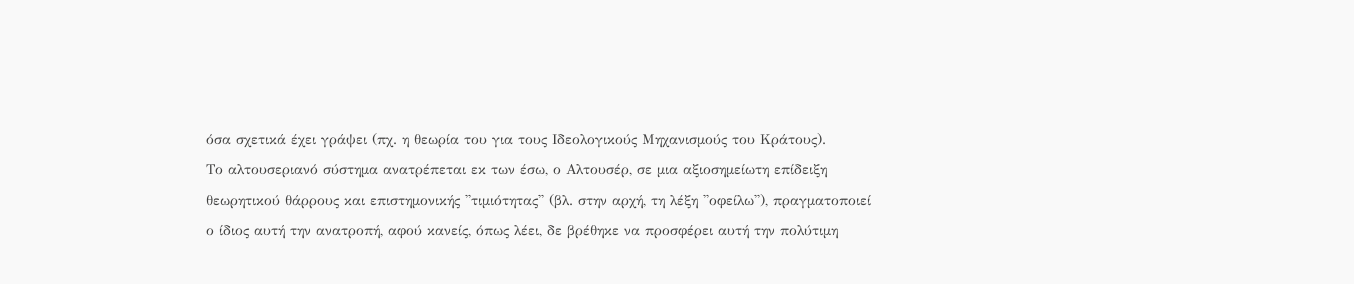όσα σχετικά έχει γράψει (πχ. η θεωρία του για τους Ιδεολογικούς Μηχανισμούς του Κράτους).
Το αλτουσεριανό σύστημα ανατρέπεται εκ των έσω, ο Αλτουσέρ, σε μια αξιοσημείωτη επίδειξη θεωρητικού θάρρους και επιστημονικής ''τιμιότητας'' (βλ. στην αρχή, τη λέξη ''οφείλω''), πραγματοποιεί ο ίδιος αυτή την ανατροπή, αφού κανείς, όπως λέει, δε βρέθηκε να προσφέρει αυτή την πολύτιμη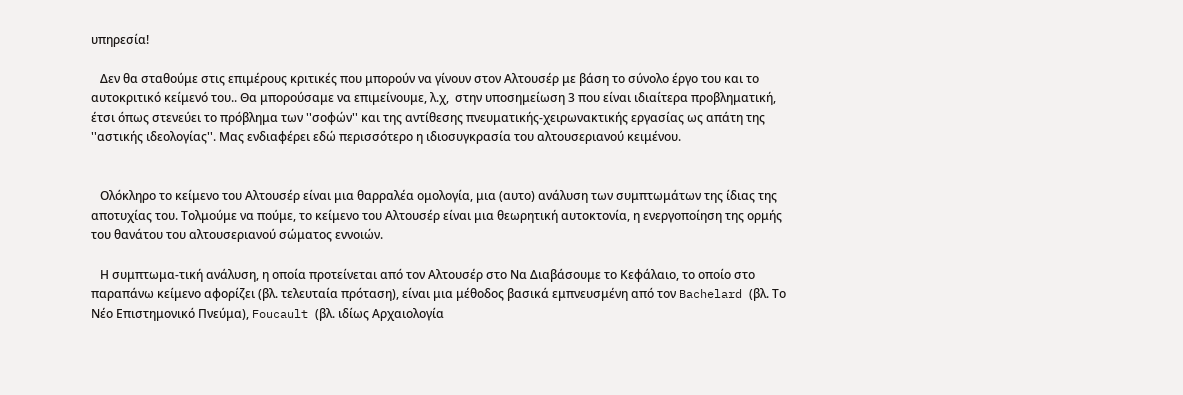υπηρεσία!

   Δεν θα σταθούμε στις επιμέρους κριτικές που μπορούν να γίνουν στον Αλτουσέρ με βάση το σύνολο έργο του και το αυτοκριτικό κείμενό του.. Θα μπορούσαμε να επιμείνουμε, λ.χ,  στην υποσημείωση 3 που είναι ιδιαίτερα προβληματική, έτσι όπως στενεύει το πρόβλημα των ''σοφών'' και της αντίθεσης πνευματικής-χειρωνακτικής εργασίας ως απάτη της ''αστικής ιδεολογίας''. Μας ενδιαφέρει εδώ περισσότερο η ιδιοσυγκρασία του αλτουσεριανού κειμένου.


   Ολόκληρο το κείμενο του Αλτουσέρ είναι μια θαρραλέα ομολογία, μια (αυτο) ανάλυση των συμπτωμάτων της ίδιας της αποτυχίας του. Τολμούμε να πούμε, το κείμενο του Αλτουσέρ είναι μια θεωρητική αυτοκτονία, η ενεργοποίηση της ορμής του θανάτου του αλτουσεριανού σώματος εννοιών.

   Η συμπτωμα-τική ανάλυση, η οποία προτείνεται από τον Αλτουσέρ στο Να Διαβάσουμε το Κεφάλαιο, το οποίο στο παραπάνω κείμενο αφορίζει (βλ. τελευταία πρόταση), είναι μια μέθοδος βασικά εμπνευσμένη από τον Bachelard (βλ. Το Νέο Επιστημονικό Πνεύμα), Foucault (βλ. ιδίως Αρχαιολογία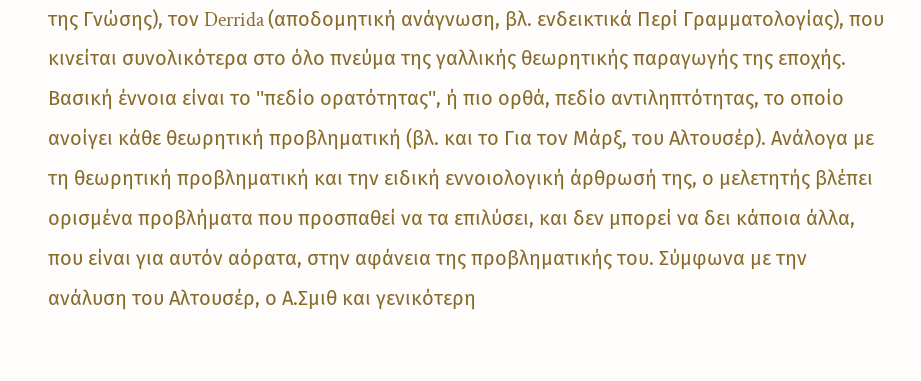της Γνώσης), τον Derrida (αποδομητική ανάγνωση, βλ. ενδεικτικά Περί Γραμματολογίας), που κινείται συνολικότερα στο όλο πνεύμα της γαλλικής θεωρητικής παραγωγής της εποχής. Βασική έννοια είναι το ''πεδίο ορατότητας'', ή πιο ορθά, πεδίο αντιληπτότητας, το οποίο ανοίγει κάθε θεωρητική προβληματική (βλ. και το Για τον Μάρξ, του Αλτουσέρ). Ανάλογα με τη θεωρητική προβληματική και την ειδική εννοιολογική άρθρωσή της, ο μελετητής βλέπει ορισμένα προβλήματα που προσπαθεί να τα επιλύσει, και δεν μπορεί να δει κάποια άλλα, που είναι για αυτόν αόρατα, στην αφάνεια της προβληματικής του. Σύμφωνα με την ανάλυση του Αλτουσέρ, ο Α.Σμιθ και γενικότερη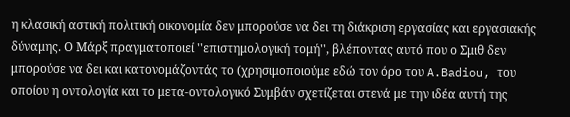η κλασική αστική πολιτική οικονομία δεν μπορούσε να δει τη διάκριση εργασίας και εργασιακής δύναμης. Ο Μάρξ πραγματοποιεί ''επιστημολογική τομή'', βλέποντας αυτό που ο Σμιθ δεν μπορούσε να δει και κατονομάζοντάς το (χρησιμοποιούμε εδώ τον όρο του A.Badiou, του οποίου η οντολογία και το μετα-οντολογικό Συμβάν σχετίζεται στενά με την ιδέα αυτή της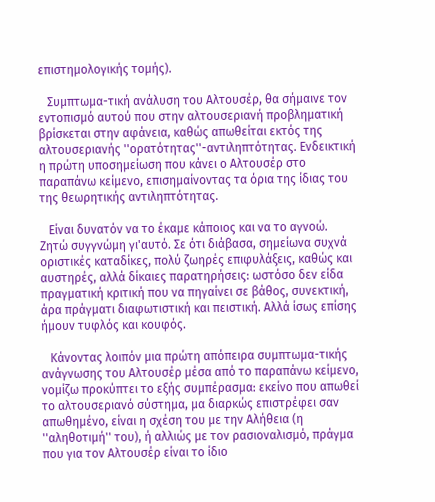επιστημολογικής τομής).

   Συμπτωμα-τική ανάλυση του Αλτουσέρ, θα σήμαινε τον εντοπισμό αυτού που στην αλτουσεριανή προβληματική βρίσκεται στην αφάνεια, καθώς απωθείται εκτός της αλτουσεριανής ''ορατότητας''-αντιληπτότητας. Ενδεικτική η πρώτη υποσημείωση που κάνει ο Αλτουσέρ στο παραπάνω κείμενο, επισημαίνοντας τα όρια της ίδιας του της θεωρητικής αντιληπτότητας.

   Είναι δυνατόν να το έκαμε κάποιος και να το αγνοώ. Ζητώ συγγνώμη γι'αυτό. Σε ότι διάβασα, σημείωνα συχνά οριστικές καταδίκες, πολύ ζωηρές επιφυλάξεις, καθώς και αυστηρές, αλλά δίκαιες παρατηρήσεις: ωστόσο δεν είδα πραγματική κριτική που να πηγαίνει σε βάθος, συνεκτική, άρα πράγματι διαφωτιστική και πειστική. Αλλά ίσως επίσης ήμουν τυφλός και κουφός.

   Κάνοντας λοιπόν μια πρώτη απόπειρα συμπτωμα-τικής ανάγνωσης του Αλτουσέρ μέσα από το παραπάνω κείμενο, νομίζω προκύπτει το εξής συμπέρασμα: εκείνο που απωθεί το αλτουσεριανό σύστημα, μα διαρκώς επιστρέφει σαν απωθημένο, είναι η σχέση του με την Αλήθεια (η ''αληθοτιμή'' του), ή αλλιώς με τον ρασιοναλισμό, πράγμα που για τον Αλτουσέρ είναι το ίδιο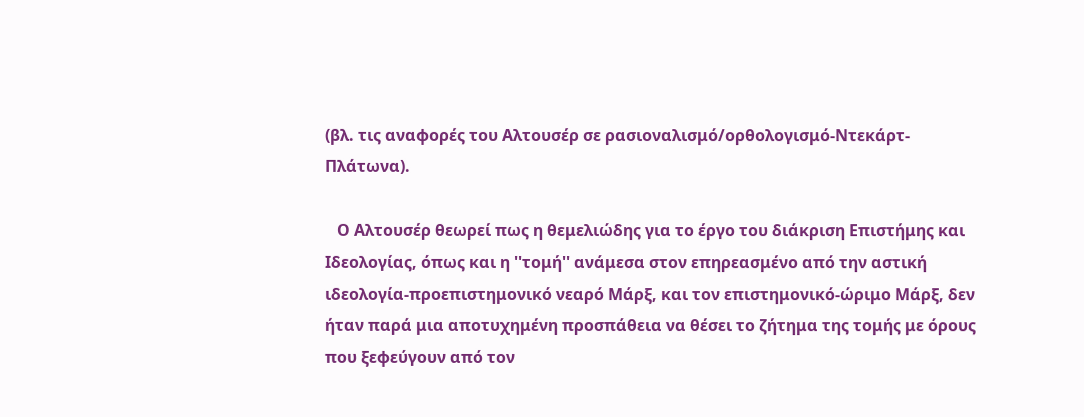(βλ. τις αναφορές του Αλτουσέρ σε ρασιοναλισμό/ορθολογισμό-Ντεκάρτ-Πλάτωνα).

   Ο Αλτουσέρ θεωρεί πως η θεμελιώδης για το έργο του διάκριση Επιστήμης και Ιδεολογίας, όπως και η ''τομή'' ανάμεσα στον επηρεασμένο από την αστική ιδεολογία-προεπιστημονικό νεαρό Μάρξ, και τον επιστημονικό-ώριμο Μάρξ, δεν ήταν παρά μια αποτυχημένη προσπάθεια να θέσει το ζήτημα της τομής με όρους που ξεφεύγουν από τον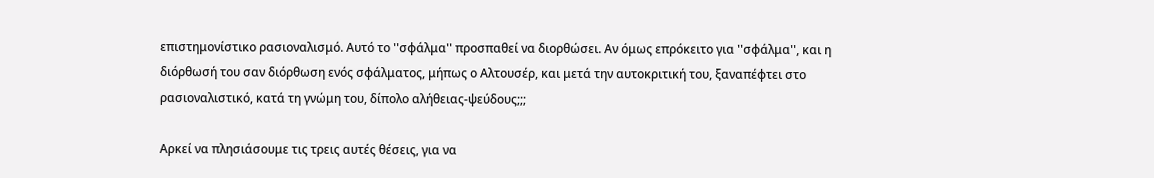επιστημονίστικο ρασιοναλισμό. Αυτό το ''σφάλμα'' προσπαθεί να διορθώσει. Αν όμως επρόκειτο για ''σφάλμα'', και η διόρθωσή του σαν διόρθωση ενός σφάλματος, μήπως ο Αλτουσέρ, και μετά την αυτοκριτική του, ξαναπέφτει στο ρασιοναλιστικό, κατά τη γνώμη του, δίπολο αλήθειας-ψεύδους;;;

Αρκεί να πλησιάσουμε τις τρεις αυτές θέσεις, για να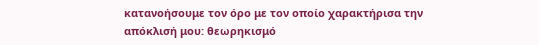κατανοήσουμε τον όρο με τον οποίο χαρακτήρισα την απόκλισή μου: θεωρηκισμό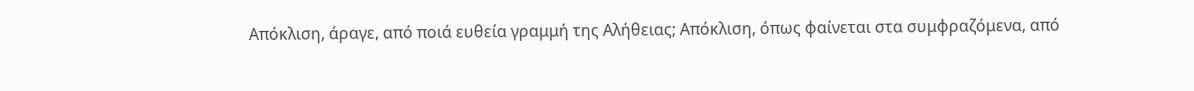Απόκλιση, άραγε, από ποιά ευθεία γραμμή της Αλήθειας; Aπόκλιση, όπως φαίνεται στα συμφραζόμενα, από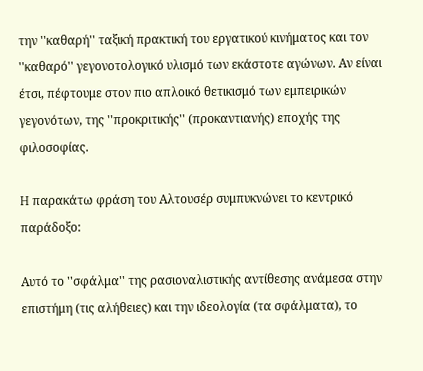την ''καθαρή'' ταξική πρακτική του εργατικού κινήματος και τον ''καθαρό'' γεγονοτολογικό υλισμό των εκάστοτε αγώνων. Αν είναι έτσι, πέφτουμε στον πιο απλοικό θετικισμό των εμπειρικών γεγονότων, της ''προκριτικής'' (προκαντιανής) εποχής της φιλοσοφίας.

H παρακάτω φράση του Αλτουσέρ συμπυκνώνει το κεντρικό παράδοξο:

Αυτό το ''σφάλμα'' της ρασιοναλιστικής αντίθεσης ανάμεσα στην επιστήμη (τις αλήθειες) και την ιδεολογία (τα σφάλματα), το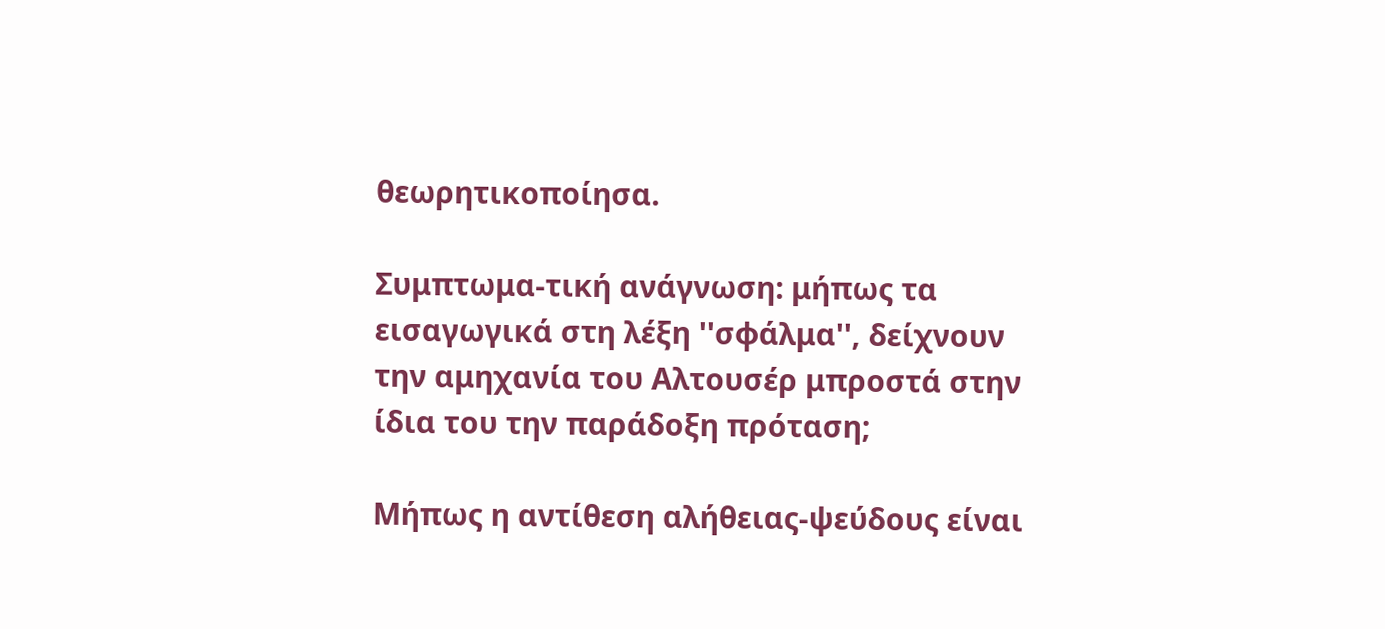θεωρητικοποίησα.

Συμπτωμα-τική ανάγνωση: μήπως τα εισαγωγικά στη λέξη ''σφάλμα'', δείχνουν την αμηχανία του Αλτουσέρ μπροστά στην ίδια του την παράδοξη πρόταση;

Μήπως η αντίθεση αλήθειας-ψεύδους είναι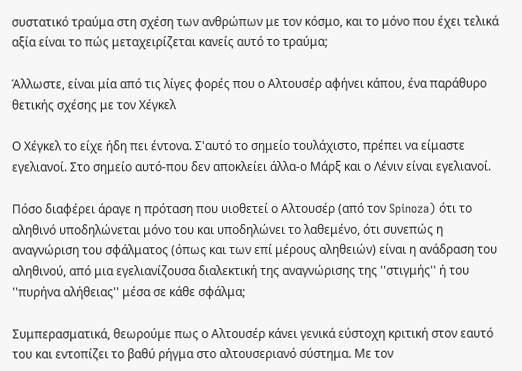συστατικό τραύμα στη σχέση των ανθρώπων με τον κόσμο, και το μόνο που έχει τελικά αξία είναι το πώς μεταχειρίζεται κανείς αυτό το τραύμα;

Άλλωστε, είναι μία από τις λίγες φορές που ο Αλτουσέρ αφήνει κάπου, ένα παράθυρο θετικής σχέσης με τον Χέγκελ

Ο Χέγκελ το είχε ήδη πει έντονα. Σ'αυτό το σημείο τουλάχιστο, πρέπει να είμαστε εγελιανοί. Στο σημείο αυτό-που δεν αποκλείει άλλα-ο Μάρξ και ο Λένιν είναι εγελιανοί.

Πόσο διαφέρει άραγε η πρόταση που υιοθετεί ο Αλτουσέρ (από τον Spinoza) ότι το αληθινό υποδηλώνεται μόνο του και υποδηλώνει το λαθεμένο, ότι συνεπώς η αναγνώριση του σφάλματος (όπως και των επί μέρους αληθειών) είναι η ανάδραση του αληθινού, από μια εγελιανίζουσα διαλεκτική της αναγνώρισης της ''στιγμής'' ή του ''πυρήνα αλήθειας'' μέσα σε κάθε σφάλμα;

Συμπερασματικά, θεωρούμε πως ο Αλτουσέρ κάνει γενικά εύστοχη κριτική στον εαυτό του και εντοπίζει το βαθύ ρήγμα στο αλτουσεριανό σύστημα. Με τον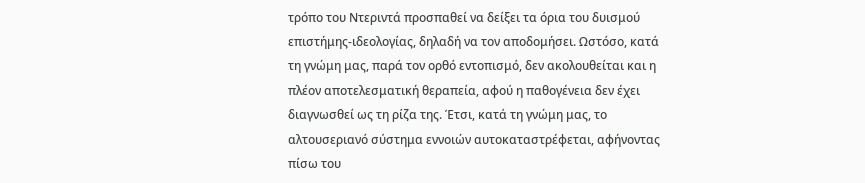τρόπο του Ντεριντά προσπαθεί να δείξει τα όρια του δυισμού επιστήμης-ιδεολογίας, δηλαδή να τον αποδομήσει. Ωστόσο, κατά τη γνώμη μας, παρά τον ορθό εντοπισμό, δεν ακολουθείται και η πλέον αποτελεσματική θεραπεία, αφού η παθογένεια δεν έχει διαγνωσθεί ως τη ρίζα της. Έτσι, κατά τη γνώμη μας, το αλτουσεριανό σύστημα εννοιών αυτοκαταστρέφεται, αφήνοντας πίσω του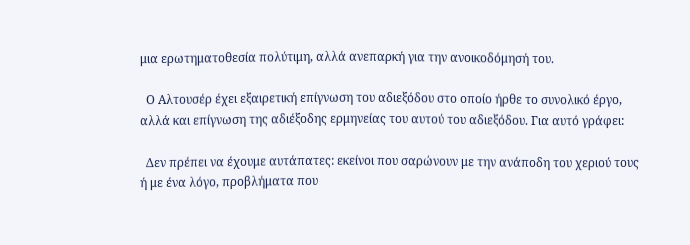μια ερωτηματοθεσία πολύτιμη, αλλά ανεπαρκή για την ανοικοδόμησή του.

  Ο Αλτουσέρ έχει εξαιρετική επίγνωση του αδιεξόδου στο οποίο ήρθε το συνολικό έργο, αλλά και επίγνωση της αδιέξοδης ερμηνείας του αυτού του αδιεξόδου. Για αυτό γράφει:

  Δεν πρέπει να έχουμε αυτάπατες: εκείνοι που σαρώνουν με την ανάποδη του χεριού τους ή με ένα λόγο, προβλήματα που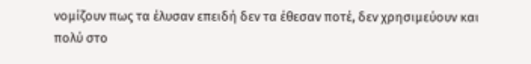νομίζουν πως τα έλυσαν επειδή δεν τα έθεσαν ποτέ, δεν χρησιμεύουν και πολύ στο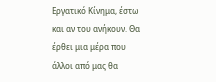Εργατικό Κίνημα, έστω και αν του ανήκουν. Θα έρθει μια μέρα που άλλοι από μας θα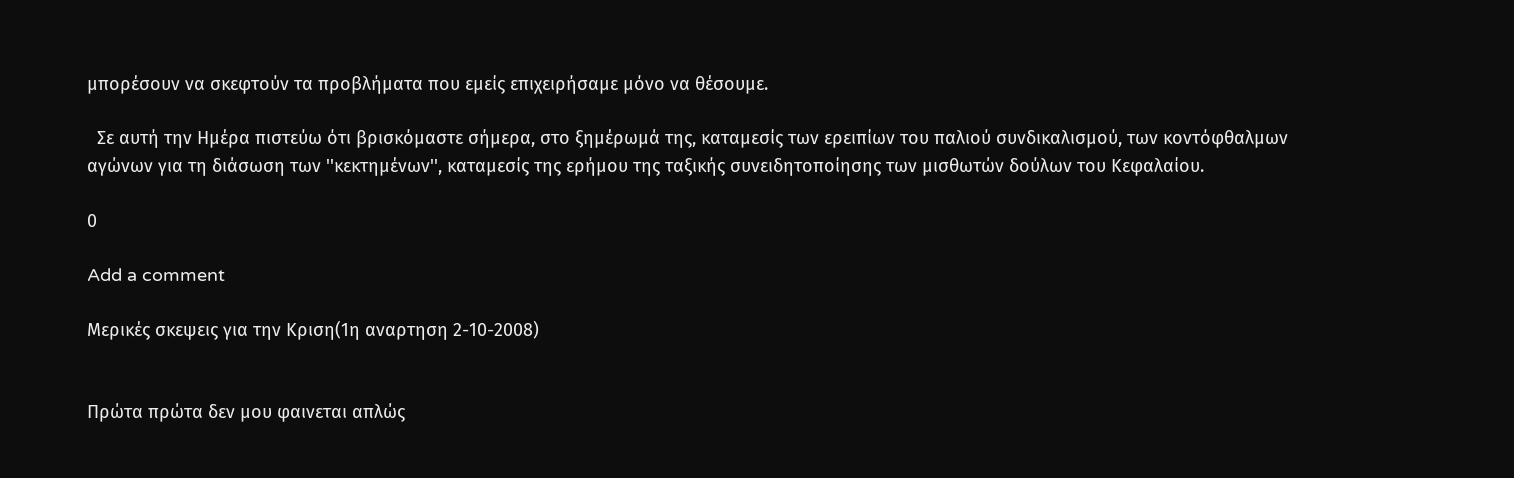μπορέσουν να σκεφτούν τα προβλήματα που εμείς επιχειρήσαμε μόνο να θέσουμε.

  Σε αυτή την Ημέρα πιστεύω ότι βρισκόμαστε σήμερα, στο ξημέρωμά της, καταμεσίς των ερειπίων του παλιού συνδικαλισμού, των κοντόφθαλμων αγώνων για τη διάσωση των ''κεκτημένων'', καταμεσίς της ερήμου της ταξικής συνειδητοποίησης των μισθωτών δούλων του Κεφαλαίου.

0

Add a comment

Μερικές σκεψεις για την Κριση(1η αναρτηση 2-10-2008)


Πρώτα πρώτα δεν μου φαινεται απλώς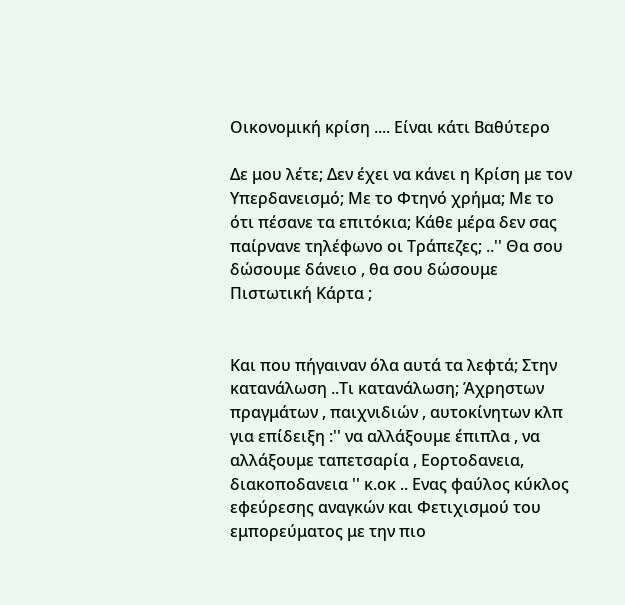Οικονομική κρίση .... Είναι κάτι Βαθύτερο

Δε μου λέτε; Δεν έχει να κάνει η Κρίση με τον Υπερδανεισμό; Με το Φτηνό χρήμα; Με το ότι πέσανε τα επιτόκια; Κάθε μέρα δεν σας παίρνανε τηλέφωνο οι Τράπεζες; ..'' Θα σου δώσουμε δάνειο , θα σου δώσουμε Πιστωτική Κάρτα ;


Και που πήγαιναν όλα αυτά τα λεφτά; Στην κατανάλωση ..Τι κατανάλωση; Άχρηστων πραγμάτων , παιχνιδιών , αυτοκίνητων κλπ για επίδειξη :'' να αλλάξουμε έπιπλα , να αλλάξουμε ταπετσαρία , Εορτοδανεια, διακοποδανεια '' κ.οκ .. Ενας φαύλος κύκλος εφεύρεσης αναγκών και Φετιχισμού του εμπορεύματος με την πιο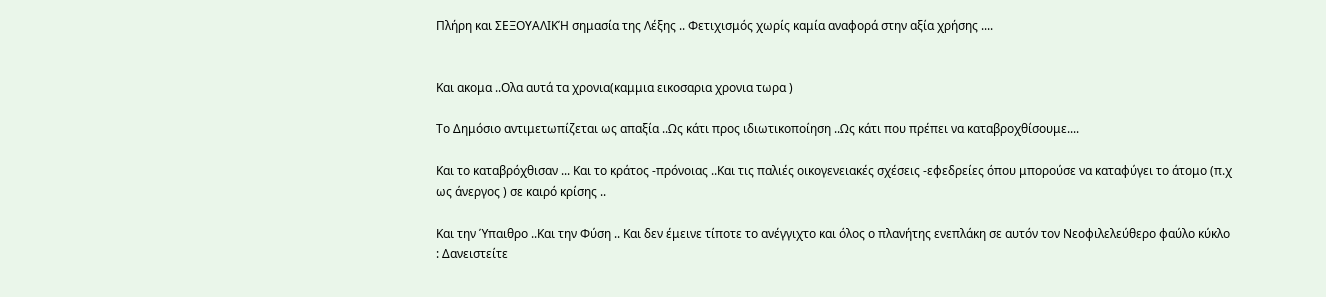Πλήρη και ΣΕΞΟΥΑΛΙΚΉ σημασία της Λέξης .. Φετιχισμός χωρίς καμία αναφορά στην αξία χρήσης ....


Και ακομα ..Ολα αυτά τα χρονια(καμμια εικοσαρια χρονια τωρα )

Το Δημόσιο αντιμετωπίζεται ως απαξία ..Ως κάτι προς ιδιωτικοποίηση ..Ως κάτι που πρέπει να καταβροχθίσουμε....

Και το καταβρόχθισαν ... Και το κράτος -πρόνοιας ..Και τις παλιές οικογενειακές σχέσεις -εφεδρείες όπου μπορούσε να καταφύγει το άτομο (π.χ ως άνεργος ) σε καιρό κρίσης ..

Και την Ύπαιθρο ..Και την Φύση .. Και δεν έμεινε τίποτε το ανέγγιχτο και όλος ο πλανήτης ενεπλάκη σε αυτόν τον Νεοφιλελεύθερο φαύλο κύκλο : Δανειστείτε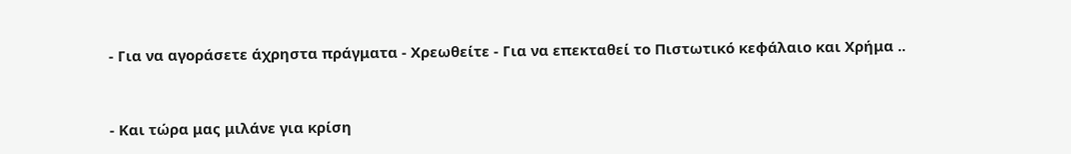- Για να αγοράσετε άχρηστα πράγματα - Χρεωθείτε - Για να επεκταθεί το Πιστωτικό κεφάλαιο και Χρήμα ..



- Και τώρα μας μιλάνε για κρίση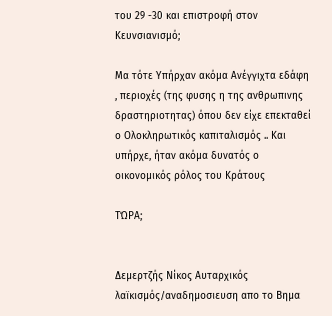του 29 -30 και επιστροφή στον Κευνσιανισμό;

Μα τότε Υπήρχαν ακόμα Ανέγγιχτα εδάφη , περιοχές (της φυσης η της ανθρωπινης δραστηριοτητας) όπου δεν είχε επεκταθεί ο Ολοκληρωτικός καπιταλισμός .. Και υπήρχε, ήταν ακόμα δυνατός ο οικονομικός ρόλος του Κράτους

ΤΏΡΑ;


Δεμερτζής Νίκος Αυταρχικός λαϊκισμός/αναδημοσιευση απο το Βημα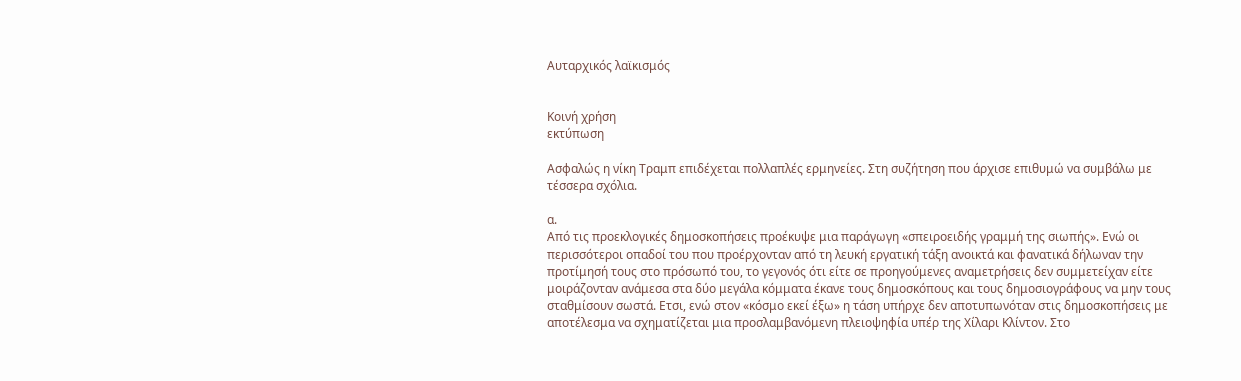Αυταρχικός λαϊκισμός


Κοινή χρήση
εκτύπωση

Ασφαλώς η νίκη Τραμπ επιδέχεται πολλαπλές ερμηνείες. Στη συζήτηση που άρχισε επιθυμώ να συμβάλω με τέσσερα σχόλια.

α.
Από τις προεκλογικές δημοσκοπήσεις προέκυψε μια παράγωγη «σπειροειδής γραμμή της σιωπής». Ενώ οι περισσότεροι οπαδοί του που προέρχονταν από τη λευκή εργατική τάξη ανοικτά και φανατικά δήλωναν την προτίμησή τους στο πρόσωπό του, το γεγονός ότι είτε σε προηγούμενες αναμετρήσεις δεν συμμετείχαν είτε μοιράζονταν ανάμεσα στα δύο μεγάλα κόμματα έκανε τους δημοσκόπους και τους δημοσιογράφους να μην τους σταθμίσουν σωστά. Ετσι, ενώ στον «κόσμο εκεί έξω» η τάση υπήρχε δεν αποτυπωνόταν στις δημοσκοπήσεις με αποτέλεσμα να σχηματίζεται μια προσλαμβανόμενη πλειοψηφία υπέρ της Χίλαρι Κλίντον. Στο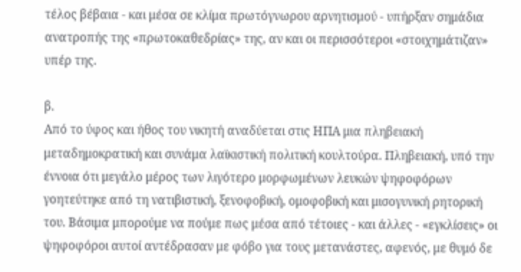τέλος βέβαια - και μέσα σε κλίμα πρωτόγνωρου αρνητισμού - υπήρξαν σημάδια ανατροπής της «πρωτοκαθεδρίας» της, αν και οι περισσότεροι «στοιχημάτιζαν» υπέρ της.

β.
Από το ύφος και ήθος του νικητή αναδύεται στις ΗΠΑ μια πληβειακή μεταδημοκρατική και συνάμα λαϊκιστική πολιτική κουλτούρα. Πληβειακή, υπό την έννοια ότι μεγάλο μέρος των λιγότερο μορφωμένων λευκών ψηφοφόρων γοητεύτηκε από τη νατιβιστική, ξενοφοβική, ομοφοβική και μισογυνική ρητορική του. Βάσιμα μπορούμε να πούμε πως μέσα από τέτοιες - και άλλες - «εγκλίσεις» οι ψηφοφόροι αυτοί αντέδρασαν με φόβο για τους μετανάστες, αφενός, με θυμό δε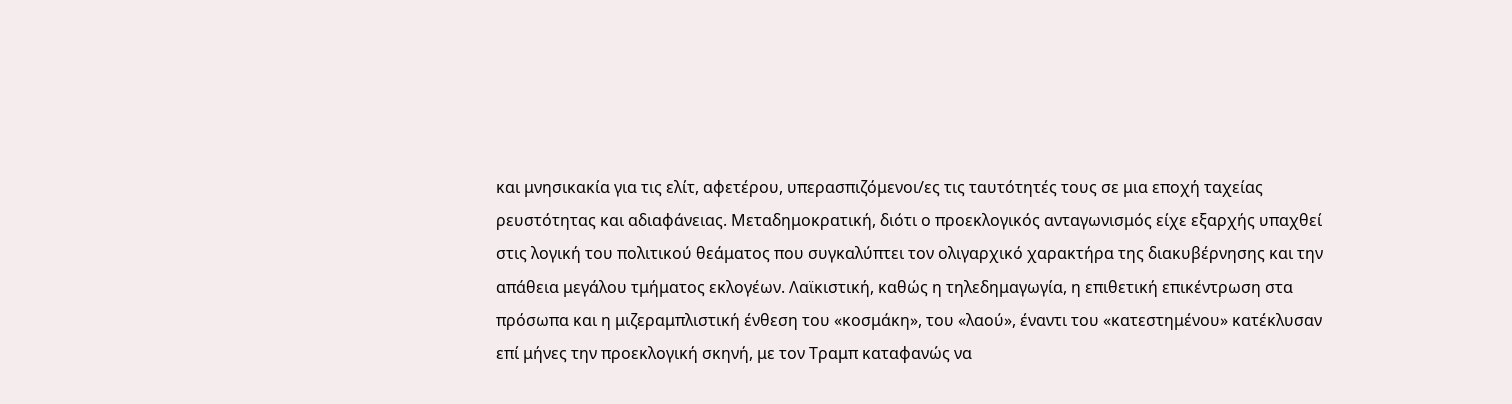και μνησικακία για τις ελίτ, αφετέρου, υπερασπιζόμενοι/ες τις ταυτότητές τους σε μια εποχή ταχείας ρευστότητας και αδιαφάνειας. Μεταδημοκρατική, διότι ο προεκλογικός ανταγωνισμός είχε εξαρχής υπαχθεί στις λογική του πολιτικού θεάματος που συγκαλύπτει τον ολιγαρχικό χαρακτήρα της διακυβέρνησης και την απάθεια μεγάλου τμήματος εκλογέων. Λαϊκιστική, καθώς η τηλεδημαγωγία, η επιθετική επικέντρωση στα πρόσωπα και η μιζεραμπλιστική ένθεση του «κοσμάκη», του «λαού», έναντι του «κατεστημένου» κατέκλυσαν επί μήνες την προεκλογική σκηνή, με τον Τραμπ καταφανώς να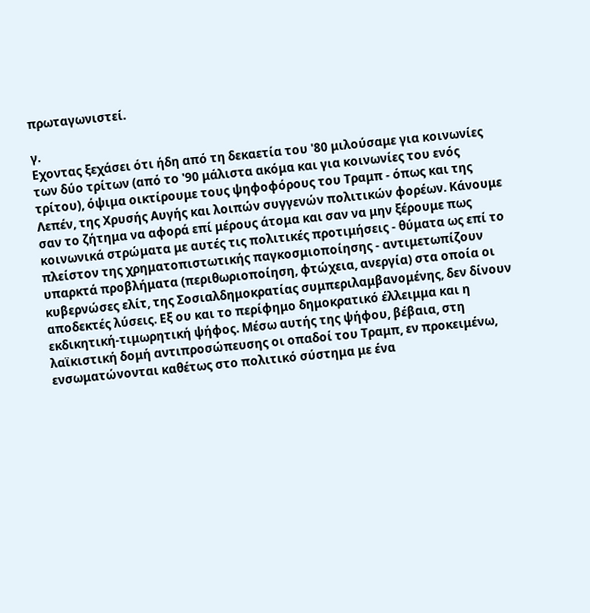πρωταγωνιστεί.

γ.
Εχοντας ξεχάσει ότι ήδη από τη δεκαετία του '80 μιλούσαμε για κοινωνίες των δύο τρίτων (από το '90 μάλιστα ακόμα και για κοινωνίες του ενός τρίτου), όψιμα οικτίρουμε τους ψηφοφόρους του Τραμπ - όπως και της Λεπέν, της Χρυσής Αυγής και λοιπών συγγενών πολιτικών φορέων. Κάνουμε σαν το ζήτημα να αφορά επί μέρους άτομα και σαν να μην ξέρουμε πως κοινωνικά στρώματα με αυτές τις πολιτικές προτιμήσεις - θύματα ως επί το πλείστον της χρηματοπιστωτικής παγκοσμιοποίησης - αντιμετωπίζουν υπαρκτά προβλήματα (περιθωριοποίηση, φτώχεια, ανεργία) στα οποία οι κυβερνώσες ελίτ, της Σοσιαλδημοκρατίας συμπεριλαμβανομένης, δεν δίνουν αποδεκτές λύσεις. Εξ ου και το περίφημο δημοκρατικό έλλειμμα και η εκδικητική-τιμωρητική ψήφος. Μέσω αυτής της ψήφου, βέβαια, στη λαϊκιστική δομή αντιπροσώπευσης οι οπαδοί του Τραμπ, εν προκειμένω, ενσωματώνονται καθέτως στο πολιτικό σύστημα με ένα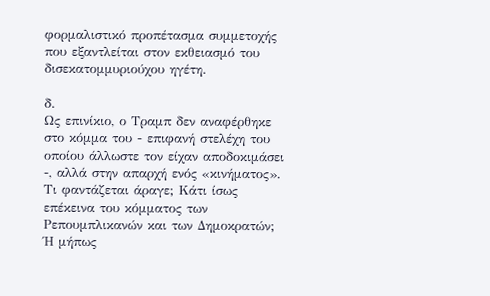φορμαλιστικό προπέτασμα συμμετοχής που εξαντλείται στον εκθειασμό του δισεκατομμυριούχου ηγέτη.

δ.
Ως επινίκιο, ο Τραμπ δεν αναφέρθηκε στο κόμμα του - επιφανή στελέχη του οποίου άλλωστε τον είχαν αποδοκιμάσει -, αλλά στην απαρχή ενός «κινήματος». Τι φαντάζεται άραγε; Κάτι ίσως επέκεινα του κόμματος των Ρεπουμπλικανών και των Δημοκρατών; Ή μήπως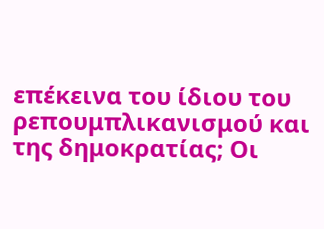επέκεινα του ίδιου του ρεπουμπλικανισμού και της δημοκρατίας; Οι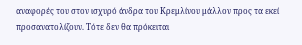αναφορές του στον ισχυρό άνδρα του Κρεμλίνου μάλλον προς τα εκεί προσανατολίζουν. Τότε δεν θα πρόκειται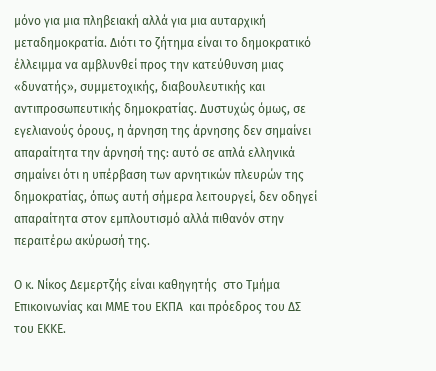μόνο για μια πληβειακή αλλά για μια αυταρχική μεταδημοκρατία. Διότι το ζήτημα είναι το δημοκρατικό έλλειμμα να αμβλυνθεί προς την κατεύθυνση μιας «δυνατής», συμμετοχικής, διαβουλευτικής και αντιπροσωπευτικής δημοκρατίας. Δυστυχώς όμως, σε εγελιανούς όρους, η άρνηση της άρνησης δεν σημαίνει απαραίτητα την άρνησή της: αυτό σε απλά ελληνικά σημαίνει ότι η υπέρβαση των αρνητικών πλευρών της δημοκρατίας, όπως αυτή σήμερα λειτουργεί, δεν οδηγεί απαραίτητα στον εμπλουτισμό αλλά πιθανόν στην περαιτέρω ακύρωσή της.

Ο κ. Νίκος Δεμερτζής είναι καθηγητής  στο Τμήμα Επικοινωνίας και ΜΜΕ του ΕΚΠΑ  και πρόεδρος του ΔΣ του ΕΚΚΕ.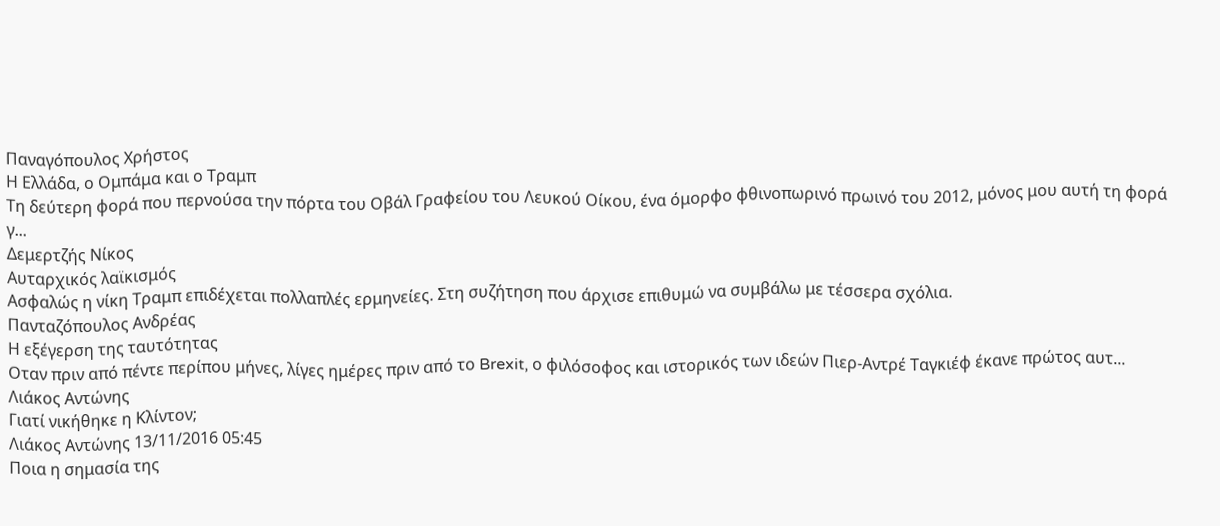Παναγόπουλος Χρήστος
Η Ελλάδα, ο Ομπάμα και ο Τραμπ
Τη δεύτερη φορά που περνούσα την πόρτα του Οβάλ Γραφείου του Λευκού Οίκου, ένα όμορφο φθινοπωρινό πρωινό του 2012, μόνος μου αυτή τη φορά γ...
Δεμερτζής Νίκος
Αυταρχικός λαϊκισμός
Ασφαλώς η νίκη Τραμπ επιδέχεται πολλαπλές ερμηνείες. Στη συζήτηση που άρχισε επιθυμώ να συμβάλω με τέσσερα σχόλια.
Πανταζόπουλος Ανδρέας
Η εξέγερση της ταυτότητας
Οταν πριν από πέντε περίπου μήνες, λίγες ημέρες πριν από το Brexit, ο φιλόσοφος και ιστορικός των ιδεών Πιερ-Αντρέ Ταγκιέφ έκανε πρώτος αυτ...
Λιάκος Αντώνης
Γιατί νικήθηκε η Κλίντον;
Λιάκος Αντώνης 13/11/2016 05:45
Ποια η σημασία της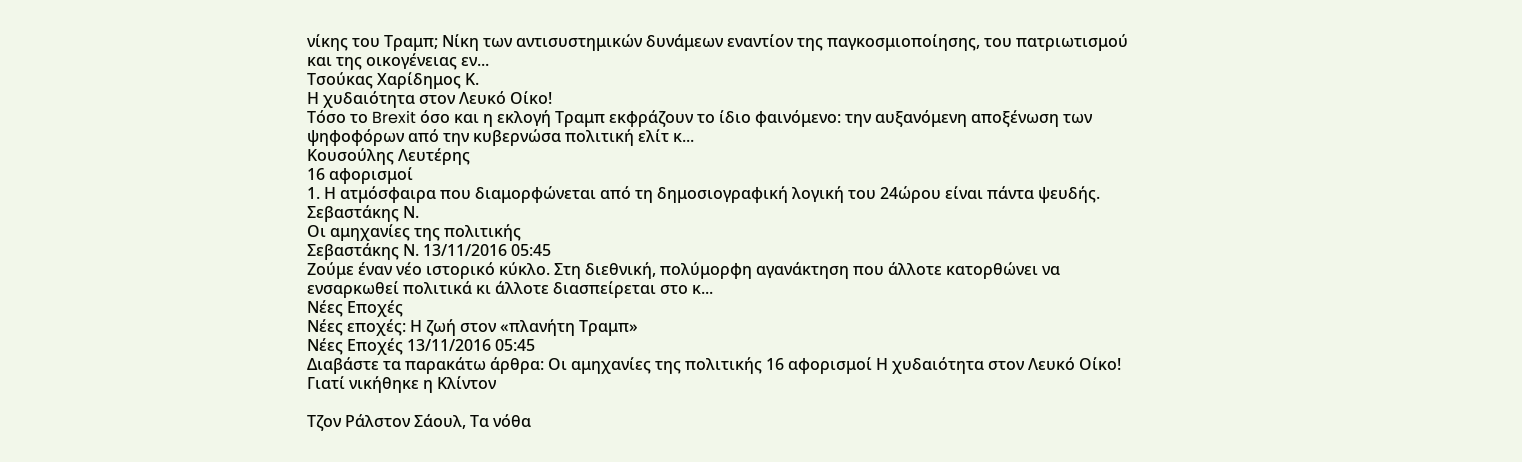νίκης του Τραμπ; Νίκη των αντισυστημικών δυνάμεων εναντίον της παγκοσμιοποίησης, του πατριωτισμού και της οικογένειας εν...
Τσούκας Χαρίδημος Κ.
Η χυδαιότητα στον Λευκό Οίκο!
Τόσο το Brexit όσο και η εκλογή Τραμπ εκφράζουν το ίδιο φαινόμενο: την αυξανόμενη αποξένωση των ψηφοφόρων από την κυβερνώσα πολιτική ελίτ κ...
Κουσούλης Λευτέρης
16 αφορισμοί
1. Η ατμόσφαιρα που διαμορφώνεται από τη δημοσιογραφική λογική του 24ώρου είναι πάντα ψευδής.
Σεβαστάκης Ν.
Οι αμηχανίες της πολιτικής
Σεβαστάκης Ν. 13/11/2016 05:45
Ζούμε έναν νέο ιστορικό κύκλο. Στη διεθνική, πολύμορφη αγανάκτηση που άλλοτε κατορθώνει να ενσαρκωθεί πολιτικά κι άλλοτε διασπείρεται στο κ...
Νέες Εποχές
Νέες εποχές: Η ζωή στον «πλανήτη Τραμπ»
Νέες Εποχές 13/11/2016 05:45
Διαβάστε τα παρακάτω άρθρα: Οι αμηχανίες της πολιτικής 16 αφορισμοί Η χυδαιότητα στον Λευκό Οίκο! Γιατί νικήθηκε η Κλίντον

Τζον Ράλστον Σάουλ, Τα νόθα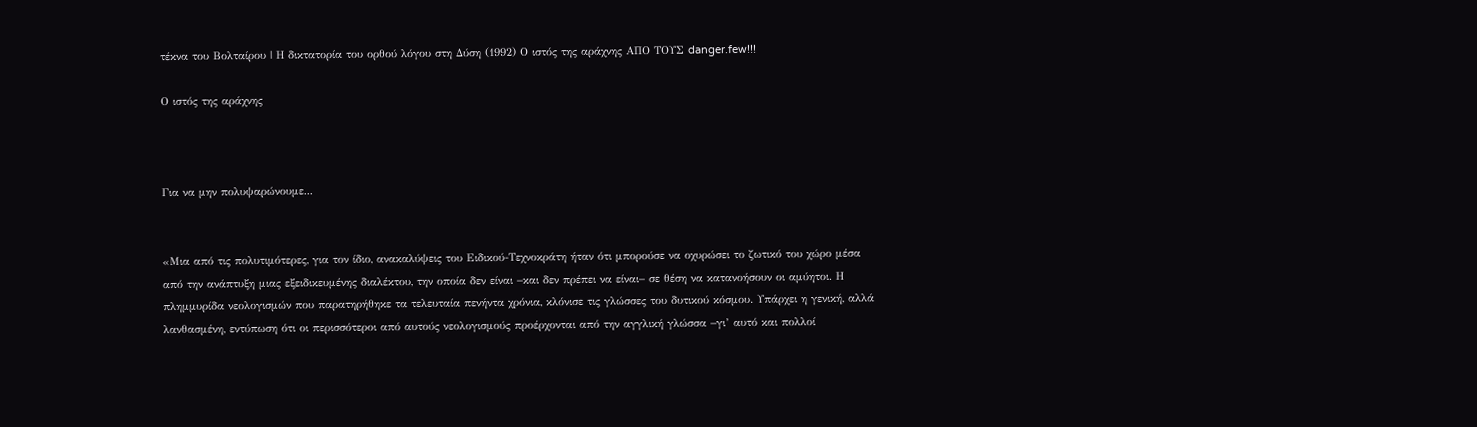τέκνα του Βολταίρου | Η δικτατορία του ορθού λόγου στη Δύση (1992) Ο ιστός της αράχνης ΑΠΟ ΤΟΥΣ danger.few!!!

Ο ιστός της αράχνης



Για να μην πολυψαρώνουμε...


«Μια από τις πολυτιμότερες, για τον ίδιο, ανακαλύψεις του Ειδικού-Τεχνοκράτη ήταν ότι μπορούσε να οχυρώσει το ζωτικό του χώρο μέσα από την ανάπτυξη μιας εξειδικευμένης διαλέκτου, την οποία δεν είναι −και δεν πρέπει να είναι− σε θέση να κατανοήσουν οι αμύητοι. Η πλημμυρίδα νεολογισμών που παρατηρήθηκε τα τελευταία πενήντα χρόνια, κλόνισε τις γλώσσες του δυτικού κόσμου. Υπάρχει η γενική, αλλά λανθασμένη, εντύπωση ότι οι περισσότεροι από αυτούς νεολογισμούς προέρχονται από την αγγλική γλώσσα −γι’ αυτό και πολλοί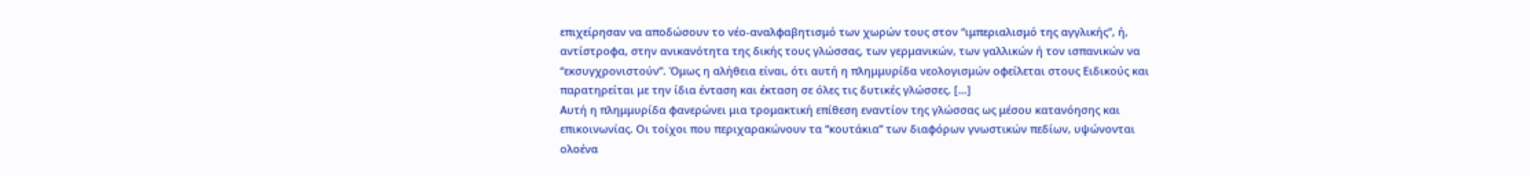επιχείρησαν να αποδώσουν το νέο-αναλφαβητισμό των χωρών τους στον “ιμπεριαλισμό της αγγλικής”, ή, αντίστροφα, στην ανικανότητα της δικής τους γλώσσας, των γερμανικών, των γαλλικών ή τον ισπανικών να “εκσυγχρονιστούν”. Όμως η αλήθεια είναι, ότι αυτή η πλημμυρίδα νεολογισμών οφείλεται στους Ειδικούς και παρατηρείται με την ίδια ένταση και έκταση σε όλες τις δυτικές γλώσσες. […]
Αυτή η πλημμυρίδα φανερώνει μια τρομακτική επίθεση εναντίον της γλώσσας ως μέσου κατανόησης και επικοινωνίας. Οι τοίχοι που περιχαρακώνουν τα “κουτάκια” των διαφόρων γνωστικών πεδίων, υψώνονται ολοένα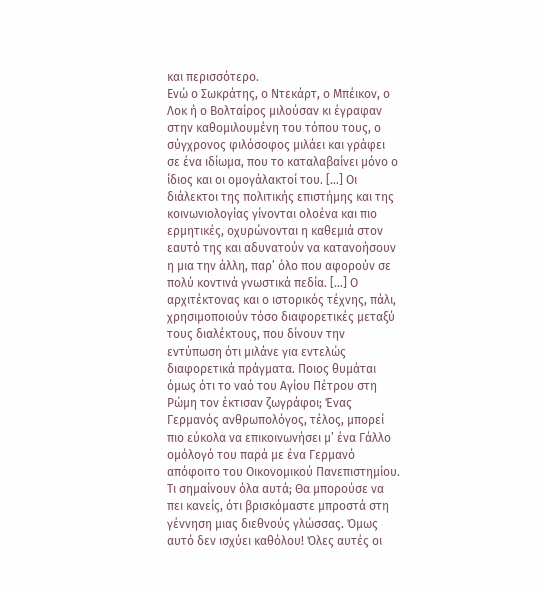και περισσότερο.
Ενώ ο Σωκράτης, ο Ντεκάρτ, ο Μπέικον, ο Λοκ ή ο Βολταίρος μιλούσαν κι έγραφαν στην καθομιλουμένη του τόπου τους, ο σύγχρονος φιλόσοφος μιλάει και γράφει σε ένα ιδίωμα, που το καταλαβαίνει μόνο ο ίδιος και οι ομογάλακτοί του. […] Οι διάλεκτοι της πολιτικής επιστήμης και της κοινωνιολογίας γίνονται ολοένα και πιο ερμητικές, οχυρώνονται η καθεμιά στον εαυτό της και αδυνατούν να κατανοήσουν η μια την άλλη, παρ’ όλο που αφορούν σε πολύ κοντινά γνωστικά πεδία. […] Ο αρχιτέκτονας και ο ιστορικός τέχνης, πάλι, χρησιμοποιούν τόσο διαφορετικές μεταξύ τους διαλέκτους, που δίνουν την εντύπωση ότι μιλάνε για εντελώς διαφορετικά πράγματα. Ποιος θυμάται όμως ότι το ναό του Αγίου Πέτρου στη Ρώμη τον έκτισαν ζωγράφοι; Ένας Γερμανός ανθρωπολόγος, τέλος, μπορεί πιο εύκολα να επικοινωνήσει μ’ ένα Γάλλο ομόλογό του παρά με ένα Γερμανό απόφοιτο του Οικονομικού Πανεπιστημίου.
Τι σημαίνουν όλα αυτά; Θα μπορούσε να πει κανείς, ότι βρισκόμαστε μπροστά στη γέννηση μιας διεθνούς γλώσσας. Όμως αυτό δεν ισχύει καθόλου! Όλες αυτές οι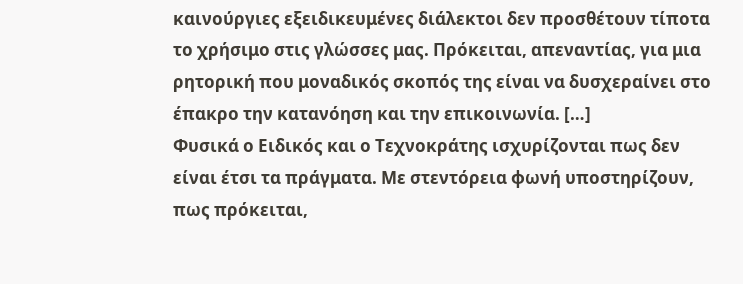καινούργιες εξειδικευμένες διάλεκτοι δεν προσθέτουν τίποτα το χρήσιμο στις γλώσσες μας. Πρόκειται, απεναντίας, για μια ρητορική που μοναδικός σκοπός της είναι να δυσχεραίνει στο έπακρο την κατανόηση και την επικοινωνία. […]
Φυσικά ο Ειδικός και ο Τεχνοκράτης ισχυρίζονται πως δεν είναι έτσι τα πράγματα. Με στεντόρεια φωνή υποστηρίζουν, πως πρόκειται,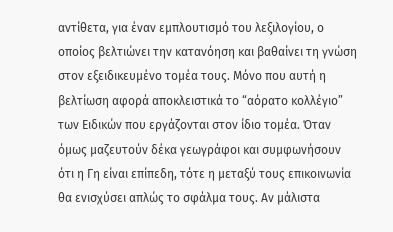αντίθετα, για έναν εμπλουτισμό του λεξιλογίου, ο οποίος βελτιώνει την κατανόηση και βαθαίνει τη γνώση στον εξειδικευμένο τομέα τους. Μόνο που αυτή η βελτίωση αφορά αποκλειστικά το “αόρατο κολλέγιο” των Ειδικών που εργάζονται στον ίδιο τομέα. Όταν όμως μαζευτούν δέκα γεωγράφοι και συμφωνήσουν ότι η Γη είναι επίπεδη, τότε η μεταξύ τους επικοινωνία θα ενισχύσει απλώς το σφάλμα τους. Αν μάλιστα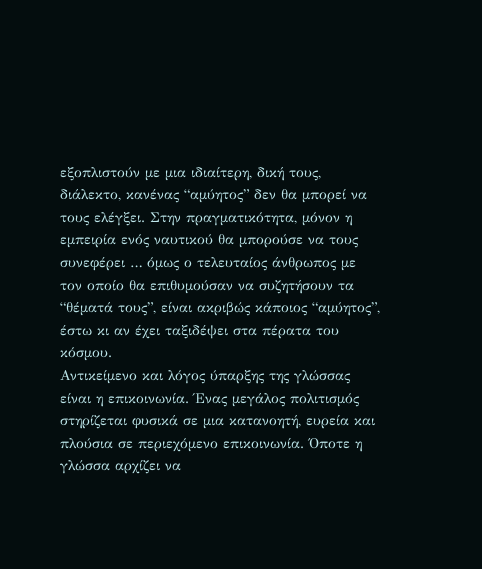εξοπλιστούν με μια ιδιαίτερη, δική τους, διάλεκτο, κανένας “αμύητος” δεν θα μπορεί να τους ελέγξει. Στην πραγματικότητα, μόνον η εμπειρία ενός ναυτικού θα μπορούσε να τους συνεφέρει … όμως ο τελευταίος άνθρωπος με τον οποίο θα επιθυμούσαν να συζητήσουν τα “θέματά τους”, είναι ακριβώς κάποιος “αμύητος”, έστω κι αν έχει ταξιδέψει στα πέρατα του κόσμου.
Αντικείμενο και λόγος ύπαρξης της γλώσσας είναι η επικοινωνία. Ένας μεγάλος πολιτισμός στηρίζεται φυσικά σε μια κατανοητή, ευρεία και πλούσια σε περιεχόμενο επικοινωνία. Όποτε η γλώσσα αρχίζει να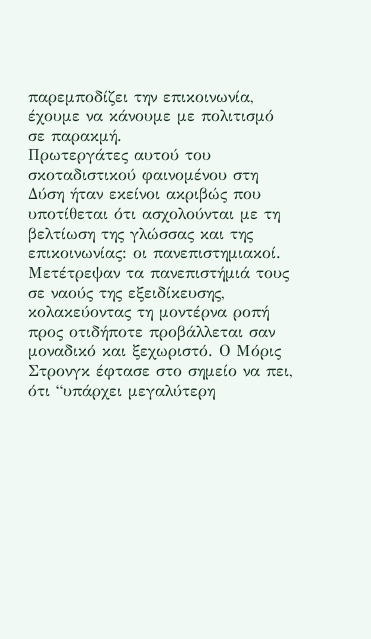παρεμποδίζει την επικοινωνία, έχουμε να κάνουμε με πολιτισμό σε παρακμή.
Πρωτεργάτες αυτού του σκοταδιστικού φαινομένου στη Δύση ήταν εκείνοι ακριβώς που υποτίθεται ότι ασχολούνται με τη βελτίωση της γλώσσας και της επικοινωνίας: οι πανεπιστημιακοί. Μετέτρεψαν τα πανεπιστήμιά τους σε ναούς της εξειδίκευσης, κολακεύοντας τη μοντέρνα ροπή προς οτιδήποτε προβάλλεται σαν μοναδικό και ξεχωριστό. Ο Μόρις Στρονγκ έφτασε στο σημείο να πει, ότι “υπάρχει μεγαλύτερη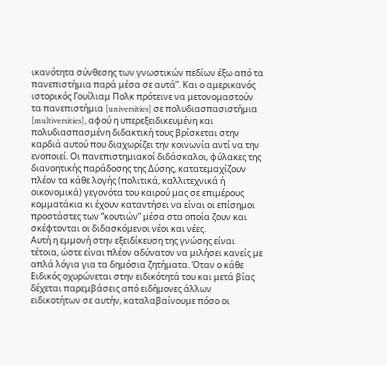ικανότητα σύνθεσης των γνωστικών πεδίων έξω από τα πανεπιστήμια παρά μέσα σε αυτά”. Και ο αμερικανός ιστορικός Γουίλιαμ Πολκ πρότεινε να μετονομαστούν τα πανεπιστήμια [universities] σε πολυδιασπασιστήμια [multiversities], αφού η υπερεξειδικευμένη και πολυδιασπασμένη διδακτική τους βρίσκεται στην καρδιά αυτού που διαχωρίζει την κοινωνία αντί να την ενοποιεί. Οι πανεπιστημιακοί διδάσκαλοι, φύλακες της διανοητικής παράδοσης της Δύσης, κατατεμαχίζουν πλέον τα κάθε λογής (πολιτικά, καλλιτεχνικά ή οικονομικά) γεγονότα του καιρού μας σε επιμέρους κομματάκια κι έχουν καταντήσει να είναι οι επίσημοι προστάστες των “κουτιών” μέσα στα οποία ζουν και σκέφτονται οι διδασκόμενοι νέοι και νέες.
Αυτή η εμμονή στην εξειδίκευση της γνώσης είναι τέτοια, ώστε είναι πλέον αδύνατον να μιλήσει κανείς με απλά λόγια για τα δημόσια ζητήματα. Όταν ο κάθε Ειδικός οχυρώνεται στην ειδικότητά του και μετά βίας δέχεται παρεμβάσεις από ειδήμονες άλλων ειδικοτήτων σε αυτήν, καταλαβαίνουμε πόσο οι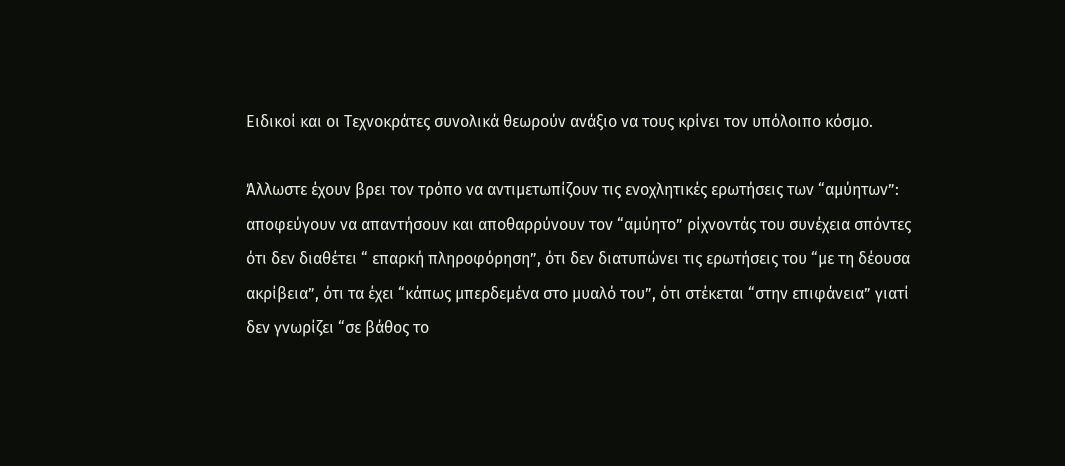Ειδικοί και οι Τεχνοκράτες συνολικά θεωρούν ανάξιο να τους κρίνει τον υπόλοιπο κόσμο.

Άλλωστε έχουν βρει τον τρόπο να αντιμετωπίζουν τις ενοχλητικές ερωτήσεις των “αμύητων”: αποφεύγουν να απαντήσουν και αποθαρρύνουν τον “αμύητο” ρίχνοντάς του συνέχεια σπόντες ότι δεν διαθέτει “ επαρκή πληροφόρηση”, ότι δεν διατυπώνει τις ερωτήσεις του “με τη δέουσα ακρίβεια”, ότι τα έχει “κάπως μπερδεμένα στο μυαλό του”, ότι στέκεται “στην επιφάνεια” γιατί δεν γνωρίζει “σε βάθος το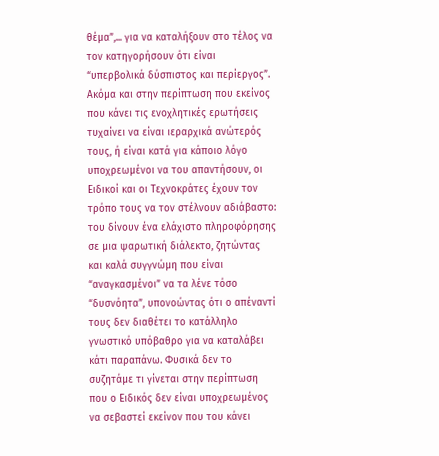θέμα”,... για να καταλήξουν στο τέλος να τον κατηγορήσουν ότι είναι “υπερβολικά δύσπιστος και περίεργος”.
Ακόμα και στην περίπτωση που εκείνος που κάνει τις ενοχλητικές ερωτήσεις τυχαίνει να είναι ιεραρχικά ανώτερός τους, ή είναι κατά για κάποιο λόγο υποχρεωμένοι να του απαντήσουν, οι Ειδικοί και οι Τεχνοκράτες έχουν τον τρόπο τους να τον στέλνουν αδιάβαστο: του δίνουν ένα ελάχιστο πληροφόρησης σε μια ψαρωτική διάλεκτο, ζητώντας και καλά συγγνώμη που είναι “αναγκασμένοι” να τα λένε τόσο “δυσνόητα”, υπονοώντας ότι ο απέναντί τους δεν διαθέτει το κατάλληλο γνωστικό υπόβαθρο για να καταλάβει κάτι παραπάνω. Φυσικά δεν το συζητάμε τι γίνεται στην περίπτωση που ο Ειδικός δεν είναι υποχρεωμένος να σεβαστεί εκείνον που του κάνει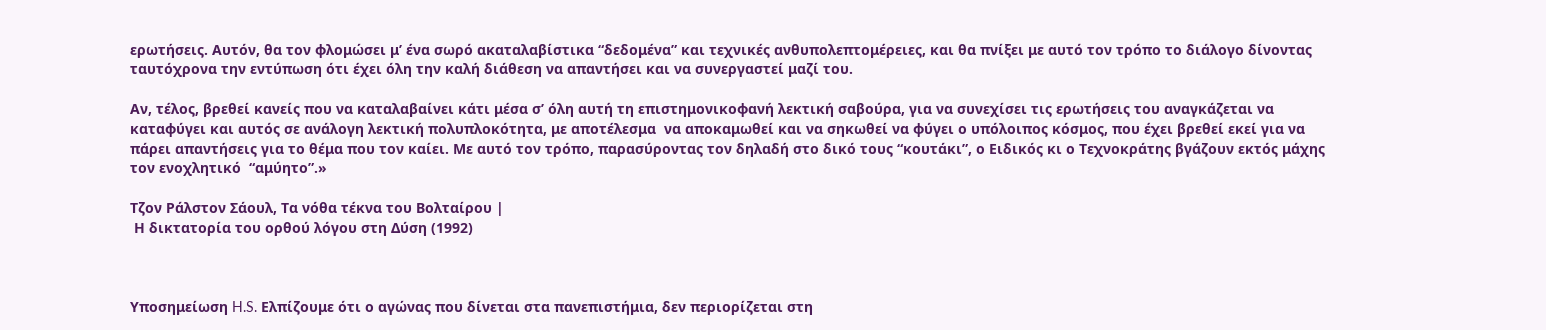ερωτήσεις. Αυτόν, θα τον φλομώσει μ’ ένα σωρό ακαταλαβίστικα “δεδομένα” και τεχνικές ανθυπολεπτομέρειες, και θα πνίξει με αυτό τον τρόπο το διάλογο δίνοντας ταυτόχρονα την εντύπωση ότι έχει όλη την καλή διάθεση να απαντήσει και να συνεργαστεί μαζί του.

Αν, τέλος, βρεθεί κανείς που να καταλαβαίνει κάτι μέσα σ’ όλη αυτή τη επιστημονικοφανή λεκτική σαβούρα, για να συνεχίσει τις ερωτήσεις του αναγκάζεται να καταφύγει και αυτός σε ανάλογη λεκτική πολυπλοκότητα, με αποτέλεσμα  να αποκαμωθεί και να σηκωθεί να φύγει ο υπόλοιπος κόσμος, που έχει βρεθεί εκεί για να πάρει απαντήσεις για το θέμα που τον καίει. Με αυτό τον τρόπο, παρασύροντας τον δηλαδή στο δικό τους “κουτάκι”, ο Ειδικός κι ο Τεχνοκράτης βγάζουν εκτός μάχης τον ενοχλητικό  “αμύητο”.»

Τζον Ράλστον Σάουλ, Τα νόθα τέκνα του Βολταίρου |
 Η δικτατορία του ορθού λόγου στη Δύση (1992)



Υποσημείωση H.S. Ελπίζουμε ότι ο αγώνας που δίνεται στα πανεπιστήμια, δεν περιορίζεται στη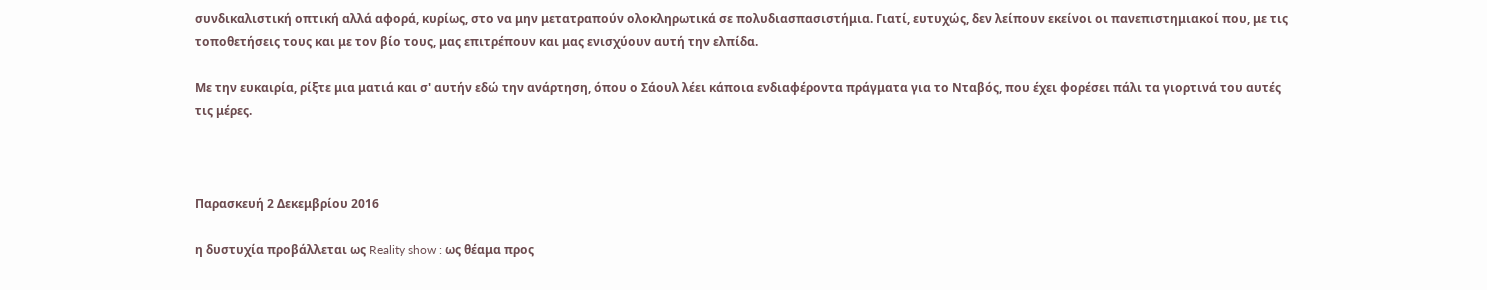συνδικαλιστική οπτική αλλά αφορά, κυρίως, στο να μην μετατραπούν ολοκληρωτικά σε πολυδιασπασιστήμια. Γιατί, ευτυχώς, δεν λείπουν εκείνοι οι πανεπιστημιακοί που, με τις τοποθετήσεις τους και με τον βίο τους, μας επιτρέπουν και μας ενισχύουν αυτή την ελπίδα.

Με την ευκαιρία, ρίξτε μια ματιά και σ' αυτήν εδώ την ανάρτηση, όπου ο Σάουλ λέει κάποια ενδιαφέροντα πράγματα για το Νταβός, που έχει φορέσει πάλι τα γιορτινά του αυτές τις μέρες.



Παρασκευή 2 Δεκεμβρίου 2016

η δυστυχία προβάλλεται ως Reality show : ως θέαμα προς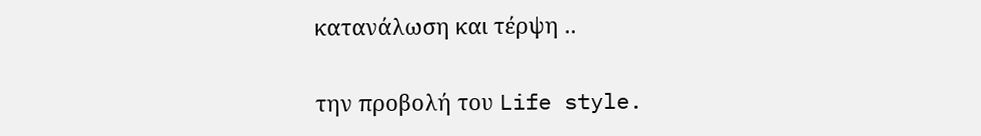κατανάλωση και τέρψη ..

την προβολή του Life style.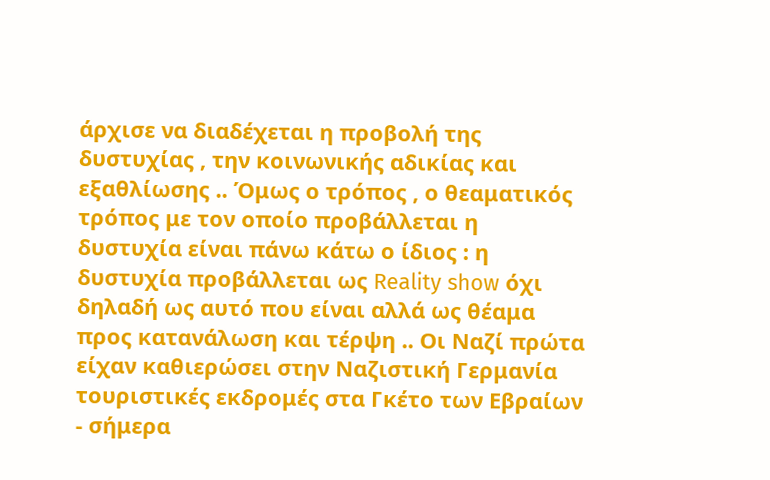άρχισε να διαδέχεται η προβολή της δυστυχίας , την κοινωνικής αδικίας και εξαθλίωσης .. Όμως ο τρόπος , ο θεαματικός τρόπος με τον οποίο προβάλλεται η δυστυχία είναι πάνω κάτω ο ίδιος : η δυστυχία προβάλλεται ως Reality show όχι δηλαδή ως αυτό που είναι αλλά ως θέαμα προς κατανάλωση και τέρψη .. Οι Ναζί πρώτα είχαν καθιερώσει στην Ναζιστική Γερμανία τουριστικές εκδρομές στα Γκέτο των Εβραίων - σήμερα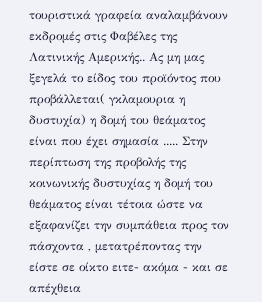τουριστικά γραφεία αναλαμβάνουν εκδρομές στις Φαβέλες της Λατινικής Αμερικής.. Ας μη μας ξεγελά το είδος του προϊόντος που προβάλλεται( γκλαμουρια η δυστυχία) η δομή του θεάματος είναι που έχει σημασία ..... Στην περίπτωση της προβολής της κοινωνικής δυστυχίας η δομή του θεάματος είναι τέτοια ώστε να εξαφανίζει την συμπάθεια προς τον πάσχοντα , μετατρέποντας την είστε σε οίκτο ειτε- ακόμα - και σε απέχθεια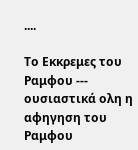....

Το Εκκρεμες του Ραμφου --- ουσιαστικά ολη η αφηγηση του Ραμφου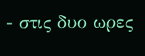- στις δυο ωρες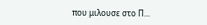που μιλουσε στο Π...